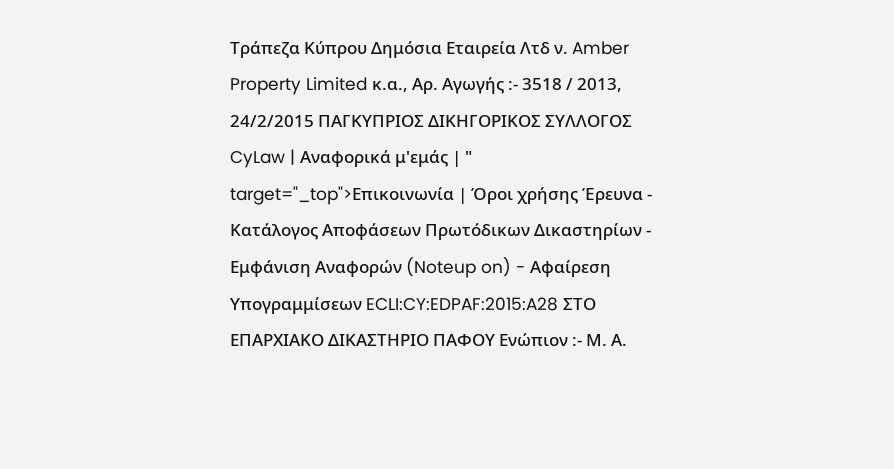Τράπεζα Κύπρου Δημόσια Εταιρεία Λτδ ν. Amber Property Limited κ.α., Αρ. Αγωγής :- 3518 / 2013, 24/2/2015 ΠΑΓΚΥΠΡΙΟΣ ΔΙΚΗΓΟΡΙΚΟΣ ΣΥΛΛΟΓΟΣ CyLaw | Αναφορικά μ'εμάς | " target="_top">Επικοινωνία | Όροι χρήσης Έρευνα - Κατάλογος Αποφάσεων Πρωτόδικων Δικαστηρίων - Εμφάνιση Αναφορών (Noteup on) - Αφαίρεση Υπογραμμίσεων ECLI:CY:EDPAF:2015:A28 ΣΤΟ ΕΠΑΡΧΙΑΚΟ ΔΙΚΑΣΤΗΡΙΟ ΠΑΦΟΥ Ενώπιον :- Μ. Α.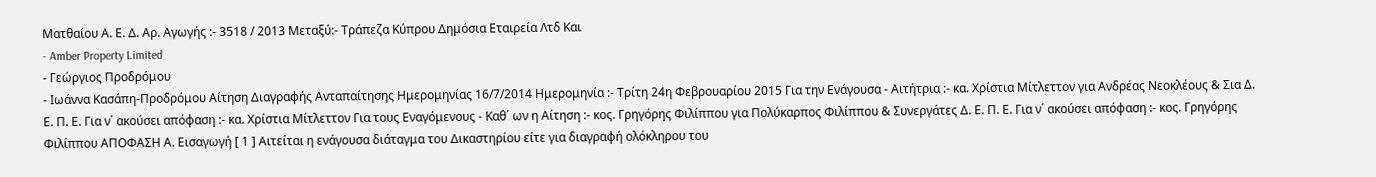Ματθαίου Α. Ε. Δ. Αρ. Αγωγής :- 3518 / 2013 Μεταξύ:- Τράπεζα Κύπρου Δημόσια Εταιρεία Λτδ Και
- Amber Property Limited
- Γεώργιος Προδρόμου
- Ιωάννα Κασάπη-Προδρόμου Αίτηση Διαγραφής Ανταπαίτησης Ημερομηνίας 16/7/2014 Ημερομηνία :- Τρίτη 24η Φεβρουαρίου 2015 Για την Ενάγουσα - Αιτήτρια :- κα. Χρίστια Μίτλεττον για Ανδρέας Νεοκλέους & Σια Δ. Ε. Π. Ε. Για ν΄ ακούσει απόφαση :- κα. Χρίστια Μίτλεττον Για τους Εναγόμενους - Καθ΄ ων η Αίτηση :- κος. Γρηγόρης Φιλίππου για Πολύκαρπος Φιλίππου & Συνεργάτες Δ. Ε. Π. Ε. Για ν΄ ακούσει απόφαση :- κος. Γρηγόρης Φιλίππου ΑΠΟΦΑΣΗ Α. Εισαγωγή [ 1 ] Αιτείται η ενάγουσα διάταγμα του Δικαστηρίου είτε για διαγραφή ολόκληρου του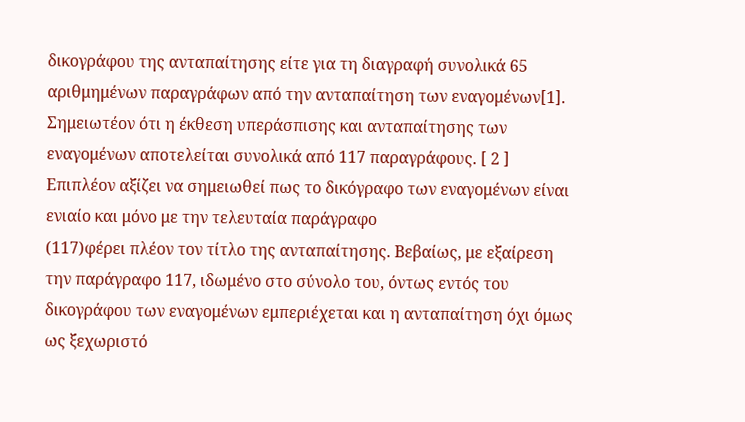δικογράφου της ανταπαίτησης είτε για τη διαγραφή συνολικά 65 αριθμημένων παραγράφων από την ανταπαίτηση των εναγομένων[1]. Σημειωτέον ότι η έκθεση υπεράσπισης και ανταπαίτησης των εναγομένων αποτελείται συνολικά από 117 παραγράφους. [ 2 ] Επιπλέον αξίζει να σημειωθεί πως το δικόγραφο των εναγομένων είναι ενιαίο και μόνο με την τελευταία παράγραφο
(117)φέρει πλέον τον τίτλο της ανταπαίτησης. Βεβαίως, με εξαίρεση την παράγραφο 117, ιδωμένο στο σύνολο του, όντως εντός του δικογράφου των εναγομένων εμπεριέχεται και η ανταπαίτηση όχι όμως ως ξεχωριστό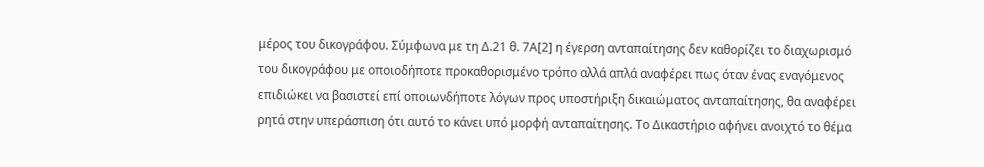μέρος του δικογράφου. Σύμφωνα με τη Δ.21 θ. 7Α[2] η έγερση ανταπαίτησης δεν καθορίζει το διαχωρισμό του δικογράφου με οποιοδήποτε προκαθορισμένο τρόπο αλλά απλά αναφέρει πως όταν ένας εναγόμενος επιδιώκει να βασιστεί επί οποιωνδήποτε λόγων προς υποστήριξη δικαιώματος ανταπαίτησης, θα αναφέρει ρητά στην υπεράσπιση ότι αυτό το κάνει υπό μορφή ανταπαίτησης. Το Δικαστήριο αφήνει ανοιχτό το θέμα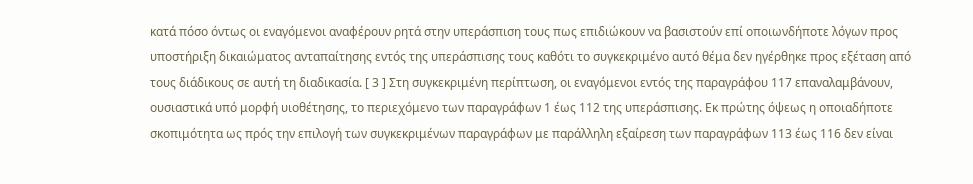κατά πόσο όντως οι εναγόμενοι αναφέρουν ρητά στην υπεράσπιση τους πως επιδιώκουν να βασιστούν επί οποιωνδήποτε λόγων προς υποστήριξη δικαιώματος ανταπαίτησης εντός της υπεράσπισης τους καθότι το συγκεκριμένο αυτό θέμα δεν ηγέρθηκε προς εξέταση από τους διάδικους σε αυτή τη διαδικασία. [ 3 ] Στη συγκεκριμένη περίπτωση, οι εναγόμενοι εντός της παραγράφου 117 επαναλαμβάνουν, ουσιαστικά υπό μορφή υιοθέτησης, το περιεχόμενο των παραγράφων 1 έως 112 της υπεράσπισης. Εκ πρώτης όψεως η οποιαδήποτε σκοπιμότητα ως πρός την επιλογή των συγκεκριμένων παραγράφων με παράλληλη εξαίρεση των παραγράφων 113 έως 116 δεν είναι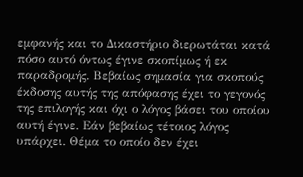εμφανής και το Δικαστήριο διερωτάται κατά πόσο αυτό όντως έγινε σκοπίμως ή εκ παραδρομής. Βεβαίως σημασία για σκοπούς έκδοσης αυτής της απόφασης έχει το γεγονός της επιλογής και όχι ο λόγος βάσει του οποίου αυτή έγινε. Εάν βεβαίως τέτοιος λόγος υπάρχει. Θέμα το οποίο δεν έχει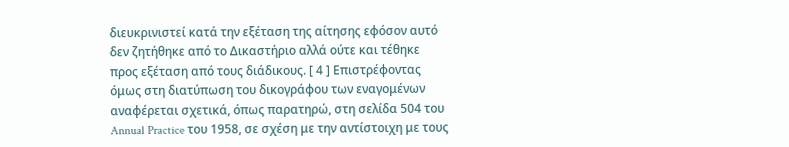διευκρινιστεί κατά την εξέταση της αίτησης εφόσον αυτό δεν ζητήθηκε από το Δικαστήριο αλλά ούτε και τέθηκε προς εξέταση από τους διάδικους. [ 4 ] Επιστρέφοντας όμως στη διατύπωση του δικογράφου των εναγομένων αναφέρεται σχετικά, όπως παρατηρώ, στη σελίδα 504 του Annual Practice του 1958, σε σχέση με την αντίστοιχη με τους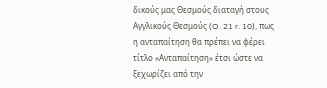δικούς μας Θεσμούς διαταγή στους Αγγλικούς Θεσμούς (O. 21 r. 10), πως η ανταπαίτηση θα πρέπει να φέρει τίτλο «Ανταπαίτηση» έτσι ώστε να ξεχωρίζει από την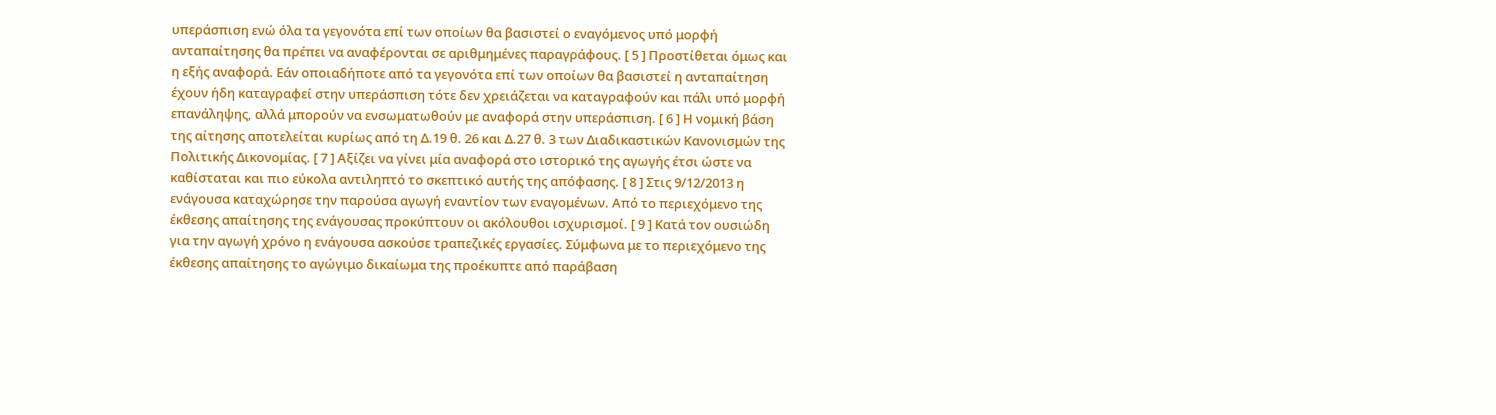υπεράσπιση ενώ όλα τα γεγονότα επί των οποίων θα βασιστεί ο εναγόμενος υπό μορφή ανταπαίτησης θα πρέπει να αναφέρονται σε αριθμημένες παραγράφους. [ 5 ] Προστίθεται όμως και η εξής αναφορά. Εάν οποιαδήποτε από τα γεγονότα επί των οποίων θα βασιστεί η ανταπαίτηση έχουν ήδη καταγραφεί στην υπεράσπιση τότε δεν χρειάζεται να καταγραφούν και πάλι υπό μορφή επανάληψης, αλλά μπορούν να ενσωματωθούν με αναφορά στην υπεράσπιση. [ 6 ] Η νομική βάση της αίτησης αποτελείται κυρίως από τη Δ.19 θ. 26 και Δ.27 θ. 3 των Διαδικαστικών Κανονισμών της Πολιτικής Δικονομίας. [ 7 ] Αξίζει να γίνει μία αναφορά στο ιστορικό της αγωγής έτσι ώστε να καθίσταται και πιο εύκολα αντιληπτό το σκεπτικό αυτής της απόφασης. [ 8 ] Στις 9/12/2013 η ενάγουσα καταχώρησε την παρούσα αγωγή εναντίον των εναγομένων. Από το περιεχόμενο της έκθεσης απαίτησης της ενάγουσας προκύπτουν οι ακόλουθοι ισχυρισμοί. [ 9 ] Κατά τον ουσιώδη για την αγωγή χρόνο η ενάγουσα ασκούσε τραπεζικές εργασίες. Σύμφωνα με το περιεχόμενο της έκθεσης απαίτησης το αγώγιμο δικαίωμα της προέκυπτε από παράβαση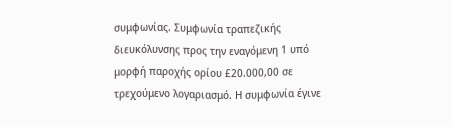συμφωνίας. Συμφωνία τραπεζικής διευκόλυνσης προς την εναγόμενη 1 υπό μορφή παροχής ορίου £20.000,00 σε τρεχούμενο λογαριασμό. Η συμφωνία έγινε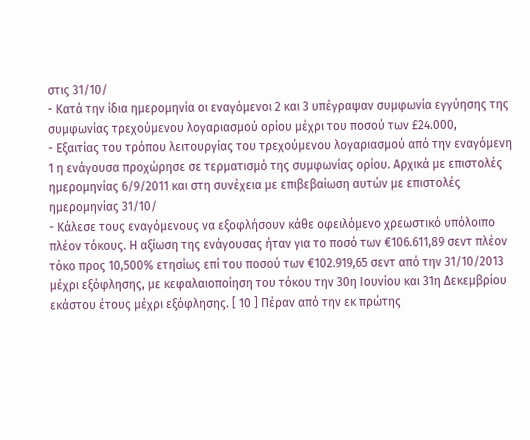στις 31/10/
- Κατά την ίδια ημερομηνία οι εναγόμενοι 2 και 3 υπέγραψαν συμφωνία εγγύησης της συμφωνίας τρεχούμενου λογαριασμού ορίου μέχρι του ποσού των £24.000,
- Εξαιτίας του τρόπου λειτουργίας του τρεχούμενου λογαριασμού από την εναγόμενη 1 η ενάγουσα προχώρησε σε τερματισμό της συμφωνίας ορίου. Αρχικά με επιστολές ημερομηνίας 6/9/2011 και στη συνέχεια με επιβεβαίωση αυτών με επιστολές ημερομηνίας 31/10/
- Κάλεσε τους εναγόμενους να εξοφλήσουν κάθε οφειλόμενο χρεωστικό υπόλοιπο πλέον τόκους. Η αξίωση της ενάγουσας ήταν για το ποσό των €106.611,89 σεντ πλέον τόκο προς 10,500% ετησίως επί του ποσού των €102.919,65 σεντ από την 31/10/2013 μέχρι εξόφλησης, με κεφαλαιοποίηση του τόκου την 30η Ιουνίου και 31η Δεκεμβρίου εκάστου έτους μέχρι εξόφλησης. [ 10 ] Πέραν από την εκ πρώτης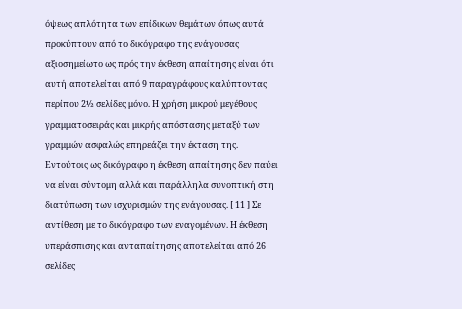όψεως απλότητα των επίδικων θεμάτων όπως αυτά προκύπτουν από το δικόγραφο της ενάγουσας αξιοσημείωτο ως πρός την έκθεση απαίτησης είναι ότι αυτή αποτελείται από 9 παραγράφους καλύπτοντας περίπου 2½ σελίδες μόνο. Η χρήση μικρού μεγέθους γραμματοσειράς και μικρής απόστασης μεταξύ των γραμμών ασφαλώς επηρεάζει την έκταση της. Εντούτοις ως δικόγραφο η έκθεση απαίτησης δεν παύει να είναι σύντομη αλλά και παράλληλα συνοπτική στη διατύπωση των ισχυρισμών της ενάγουσας. [ 11 ] Σε αντίθεση με το δικόγραφο των εναγομένων. Η έκθεση υπεράσπισης και ανταπαίτησης αποτελείται από 26 σελίδες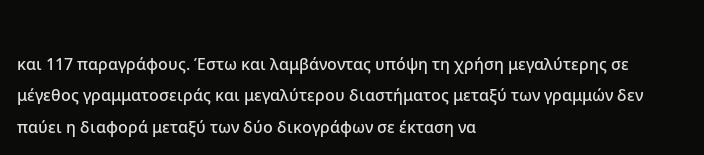και 117 παραγράφους. Έστω και λαμβάνοντας υπόψη τη χρήση μεγαλύτερης σε μέγεθος γραμματοσειράς και μεγαλύτερου διαστήματος μεταξύ των γραμμών δεν παύει η διαφορά μεταξύ των δύο δικογράφων σε έκταση να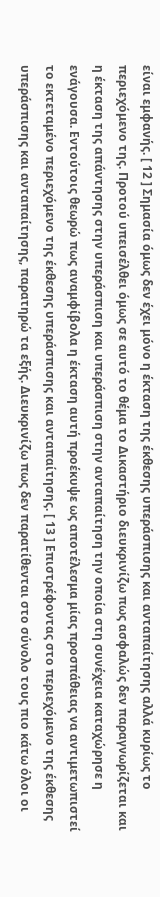είναι εμφανής. [ 12 ] Σημασία όμως δεν έχει μόνο η έκταση της έκθεσης υπεράσπισης και ανταπαίτησης αλλά κυρίως το περιεχόμενο της. Προτού υπεισέλθει όμως σε αυτό το θέμα το Δικαστήριο διευκρινίζω πως ασφαλώς δεν παραγνωρίζεται και η έκταση της απάντησης στην υπεράσπιση και υπεράσπιση στην ανταπαίτηση την οποία στη συνέχεια καταχώρησε η ενάγουσα. Εντούτοις θεωρώ πως αναμφίβολα η έκταση αυτή προέκυψε ως αποτέλεσμα μίας προσπάθειας να αντιμετωπιστεί το εκτεταμένο περιεχόμενο της έκθεσης υπεράσπισης και ανταπαίτησης. [ 13 ] Επιστρέφοντας στο περιεχόμενο της έκθεσης υπεράσπισης και ανταπαίτησης, παρατηρώ τα εξής. Διευκρινίζω πως δεν παρατίθενται στο σύνολο τους πιο κάτω όλοι οι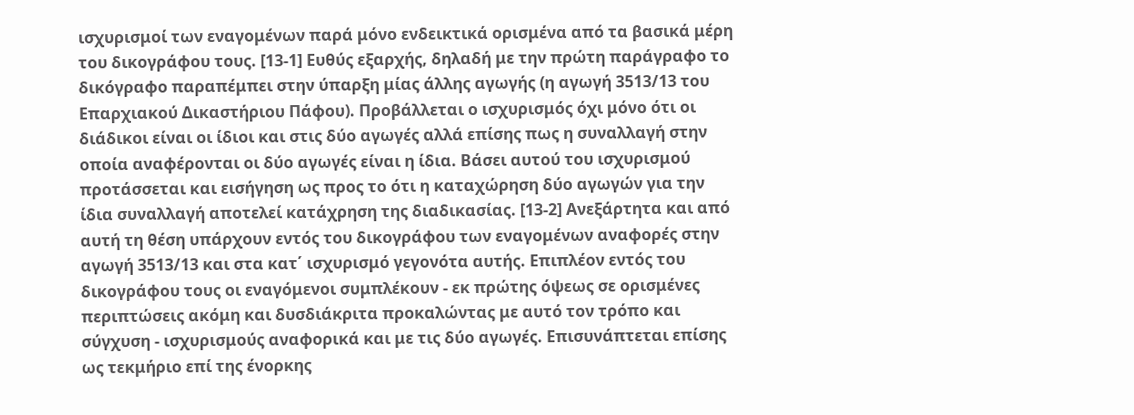ισχυρισμοί των εναγομένων παρά μόνο ενδεικτικά ορισμένα από τα βασικά μέρη του δικογράφου τους. [13-1] Ευθύς εξαρχής, δηλαδή με την πρώτη παράγραφο το δικόγραφο παραπέμπει στην ύπαρξη μίας άλλης αγωγής (η αγωγή 3513/13 του Επαρχιακού Δικαστήριου Πάφου). Προβάλλεται ο ισχυρισμός όχι μόνο ότι οι διάδικοι είναι οι ίδιοι και στις δύο αγωγές αλλά επίσης πως η συναλλαγή στην οποία αναφέρονται οι δύο αγωγές είναι η ίδια. Βάσει αυτού του ισχυρισμού προτάσσεται και εισήγηση ως προς το ότι η καταχώρηση δύο αγωγών για την ίδια συναλλαγή αποτελεί κατάχρηση της διαδικασίας. [13-2] Ανεξάρτητα και από αυτή τη θέση υπάρχουν εντός του δικογράφου των εναγομένων αναφορές στην αγωγή 3513/13 και στα κατ΄ ισχυρισμό γεγονότα αυτής. Επιπλέον εντός του δικογράφου τους οι εναγόμενοι συμπλέκουν - εκ πρώτης όψεως σε ορισμένες περιπτώσεις ακόμη και δυσδιάκριτα προκαλώντας με αυτό τον τρόπο και σύγχυση - ισχυρισμούς αναφορικά και με τις δύο αγωγές. Επισυνάπτεται επίσης ως τεκμήριο επί της ένορκης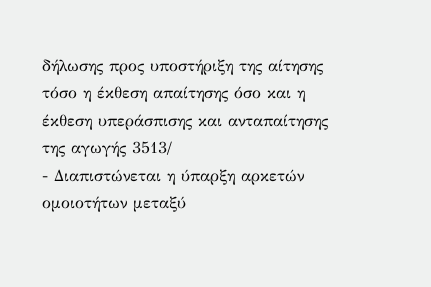δήλωσης προς υποστήριξη της αίτησης τόσο η έκθεση απαίτησης όσο και η έκθεση υπεράσπισης και ανταπαίτησης της αγωγής 3513/
- Διαπιστώνεται η ύπαρξη αρκετών ομοιοτήτων μεταξύ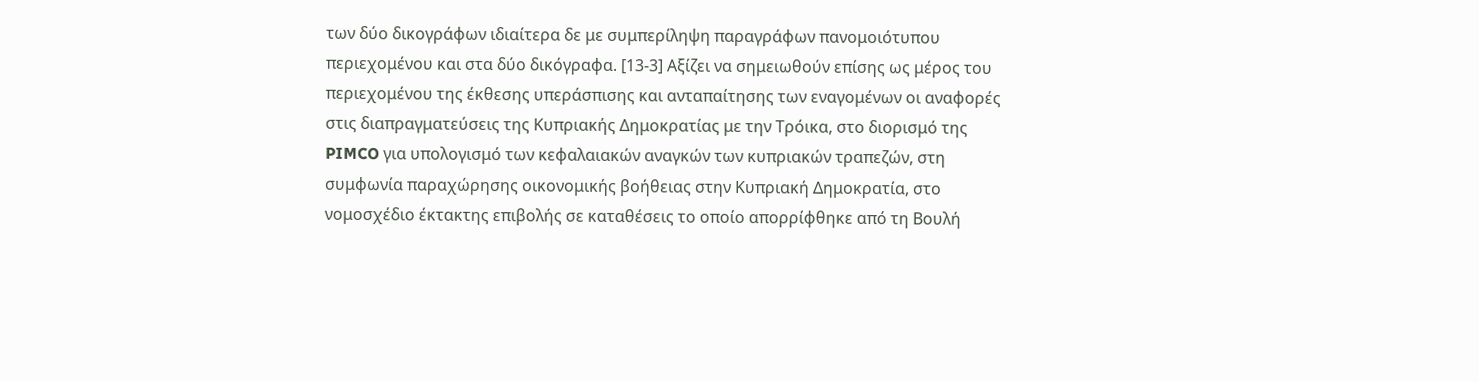των δύο δικογράφων ιδιαίτερα δε με συμπερίληψη παραγράφων πανομοιότυπου περιεχομένου και στα δύο δικόγραφα. [13-3] Αξίζει να σημειωθούν επίσης ως μέρος του περιεχομένου της έκθεσης υπεράσπισης και ανταπαίτησης των εναγομένων οι αναφορές στις διαπραγματεύσεις της Κυπριακής Δημοκρατίας με την Τρόικα, στο διορισμό της PIMCO για υπολογισμό των κεφαλαιακών αναγκών των κυπριακών τραπεζών, στη συμφωνία παραχώρησης οικονομικής βοήθειας στην Κυπριακή Δημοκρατία, στο νομοσχέδιο έκτακτης επιβολής σε καταθέσεις το οποίο απορρίφθηκε από τη Βουλή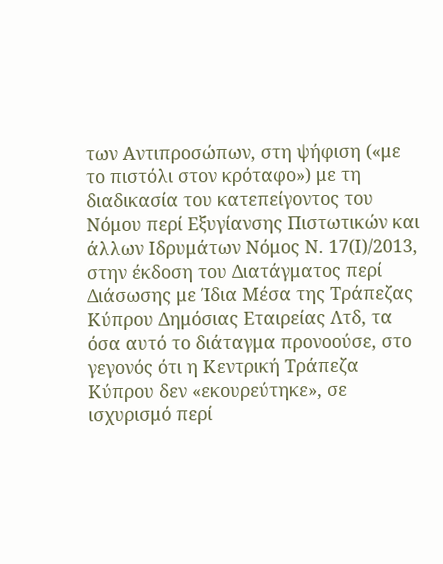των Αντιπροσώπων, στη ψήφιση («με το πιστόλι στον κρόταφο») με τη διαδικασία του κατεπείγοντος του Νόμου περί Εξυγίανσης Πιστωτικών και άλλων Ιδρυμάτων Νόμος Ν. 17(Ι)/2013, στην έκδοση του Διατάγματος περί Διάσωσης με Ίδια Μέσα της Τράπεζας Κύπρου Δημόσιας Εταιρείας Λτδ, τα όσα αυτό το διάταγμα προνοούσε, στο γεγονός ότι η Κεντρική Τράπεζα Κύπρου δεν «εκουρεύτηκε», σε ισχυρισμό περί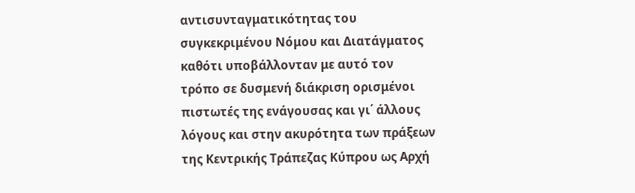αντισυνταγματικότητας του συγκεκριμένου Νόμου και Διατάγματος καθότι υποβάλλονταν με αυτό τον τρόπο σε δυσμενή διάκριση ορισμένοι πιστωτές της ενάγουσας και γι΄ άλλους λόγους και στην ακυρότητα των πράξεων της Κεντρικής Τράπεζας Κύπρου ως Αρχή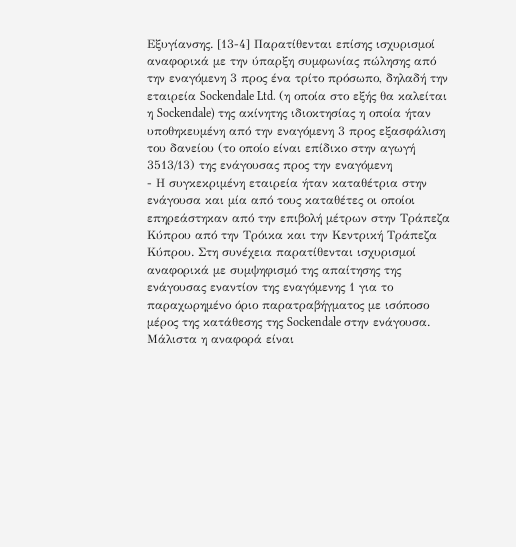Εξυγίανσης. [13-4] Παρατίθενται επίσης ισχυρισμοί αναφορικά με την ύπαρξη συμφωνίας πώλησης από την εναγόμενη 3 προς ένα τρίτο πρόσωπο, δηλαδή την εταιρεία Sockendale Ltd. (η οποία στο εξής θα καλείται η Sockendale) της ακίνητης ιδιοκτησίας η οποία ήταν υποθηκευμένη από την εναγόμενη 3 προς εξασφάλιση του δανείου (το οποίο είναι επίδικο στην αγωγή 3513/13) της ενάγουσας προς την εναγόμενη
- Η συγκεκριμένη εταιρεία ήταν καταθέτρια στην ενάγουσα και μία από τους καταθέτες οι οποίοι επηρεάστηκαν από την επιβολή μέτρων στην Τράπεζα Κύπρου από την Τρόικα και την Κεντρική Τράπεζα Κύπρου. Στη συνέχεια παρατίθενται ισχυρισμοί αναφορικά με συμψηφισμό της απαίτησης της ενάγουσας εναντίον της εναγόμενης 1 για το παραχωρημένο όριο παρατραβήγματος με ισόποσο μέρος της κατάθεσης της Sockendale στην ενάγουσα. Μάλιστα η αναφορά είναι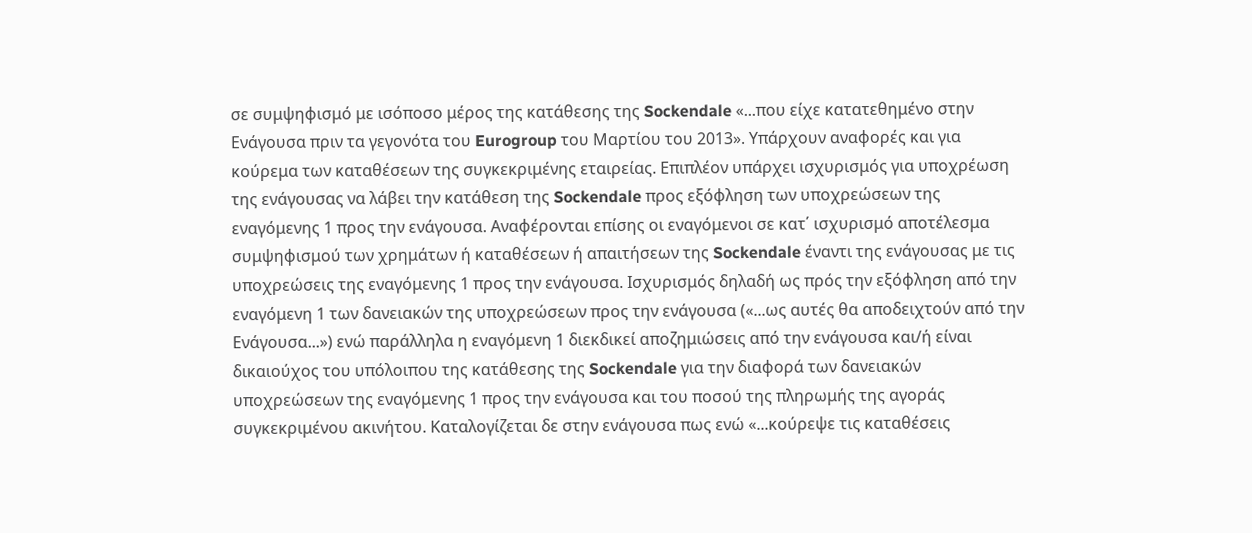σε συμψηφισμό με ισόποσο μέρος της κατάθεσης της Sockendale «...που είχε κατατεθημένο στην Ενάγουσα πριν τα γεγονότα του Eurogroup του Μαρτίου του 2013». Υπάρχουν αναφορές και για κούρεμα των καταθέσεων της συγκεκριμένης εταιρείας. Επιπλέον υπάρχει ισχυρισμός για υποχρέωση της ενάγουσας να λάβει την κατάθεση της Sockendale προς εξόφληση των υποχρεώσεων της εναγόμενης 1 προς την ενάγουσα. Αναφέρονται επίσης οι εναγόμενοι σε κατ΄ ισχυρισμό αποτέλεσμα συμψηφισμού των χρημάτων ή καταθέσεων ή απαιτήσεων της Sockendale έναντι της ενάγουσας με τις υποχρεώσεις της εναγόμενης 1 προς την ενάγουσα. Ισχυρισμός δηλαδή ως πρός την εξόφληση από την εναγόμενη 1 των δανειακών της υποχρεώσεων προς την ενάγουσα («...ως αυτές θα αποδειχτούν από την Ενάγουσα...») ενώ παράλληλα η εναγόμενη 1 διεκδικεί αποζημιώσεις από την ενάγουσα και/ή είναι δικαιούχος του υπόλοιπου της κατάθεσης της Sockendale για την διαφορά των δανειακών υποχρεώσεων της εναγόμενης 1 προς την ενάγουσα και του ποσού της πληρωμής της αγοράς συγκεκριμένου ακινήτου. Καταλογίζεται δε στην ενάγουσα πως ενώ «...κούρεψε τις καταθέσεις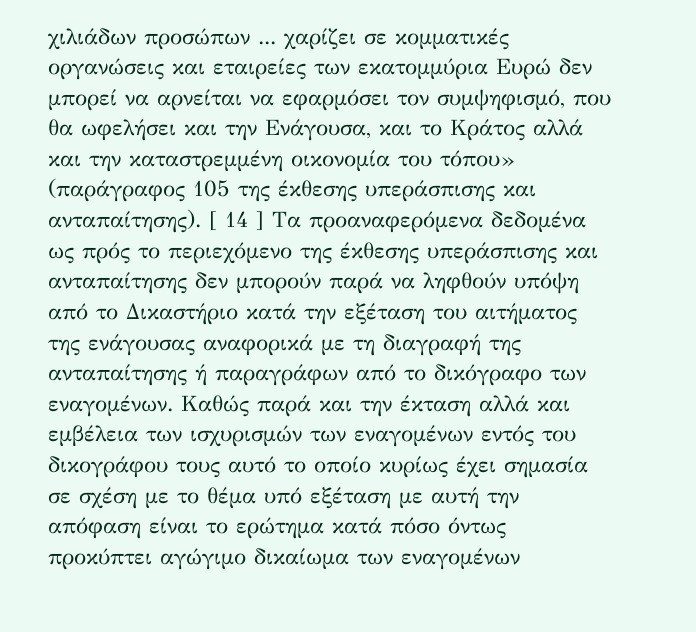χιλιάδων προσώπων ... χαρίζει σε κομματικές οργανώσεις και εταιρείες των εκατομμύρια Ευρώ δεν μπορεί να αρνείται να εφαρμόσει τον συμψηφισμό, που θα ωφελήσει και την Ενάγουσα, και το Κράτος αλλά και την καταστρεμμένη οικονομία του τόπου» (παράγραφος 105 της έκθεσης υπεράσπισης και ανταπαίτησης). [ 14 ] Τα προαναφερόμενα δεδομένα ως πρός το περιεχόμενο της έκθεσης υπεράσπισης και ανταπαίτησης δεν μπορούν παρά να ληφθούν υπόψη από το Δικαστήριο κατά την εξέταση του αιτήματος της ενάγουσας αναφορικά με τη διαγραφή της ανταπαίτησης ή παραγράφων από το δικόγραφο των εναγομένων. Καθώς παρά και την έκταση αλλά και εμβέλεια των ισχυρισμών των εναγομένων εντός του δικογράφου τους αυτό το οποίο κυρίως έχει σημασία σε σχέση με το θέμα υπό εξέταση με αυτή την απόφαση είναι το ερώτημα κατά πόσο όντως προκύπτει αγώγιμο δικαίωμα των εναγομένων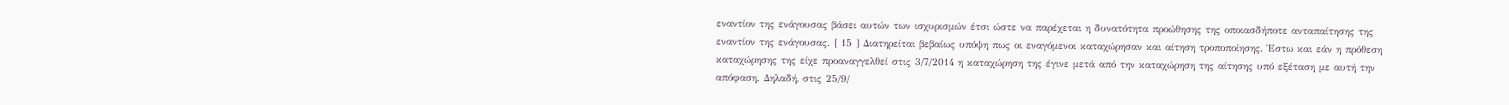εναντίον της ενάγουσας βάσει αυτών των ισχυρισμών έτσι ώστε να παρέχεται η δυνατότητα προώθησης της οποιασδήποτε ανταπαίτησης της εναντίον της ενάγουσας. [ 15 ] Διατηρείται βεβαίως υπόψη πως οι εναγόμενοι καταχώρησαν και αίτηση τροποποίησης. Έστω και εάν η πρόθεση καταχώρησης της είχε προαναγγελθεί στις 3/7/2014 η καταχώρηση της έγινε μετά από την καταχώρηση της αίτησης υπό εξέταση με αυτή την απόφαση. Δηλαδή, στις 25/9/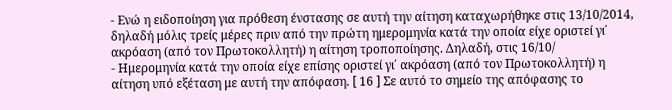- Ενώ η ειδοποίηση για πρόθεση ένστασης σε αυτή την αίτηση καταχωρήθηκε στις 13/10/2014, δηλαδή μόλις τρείς μέρες πριν από την πρώτη ημερομηνία κατά την οποία είχε οριστεί γι΄ ακρόαση (από τον Πρωτοκολλητή) η αίτηση τροποποίησης. Δηλαδή, στις 16/10/
- Ημερομηνία κατά την οποία είχε επίσης οριστεί γι΄ ακρόαση (από τον Πρωτοκολλητή) η αίτηση υπό εξέταση με αυτή την απόφαση. [ 16 ] Σε αυτό το σημείο της απόφασης το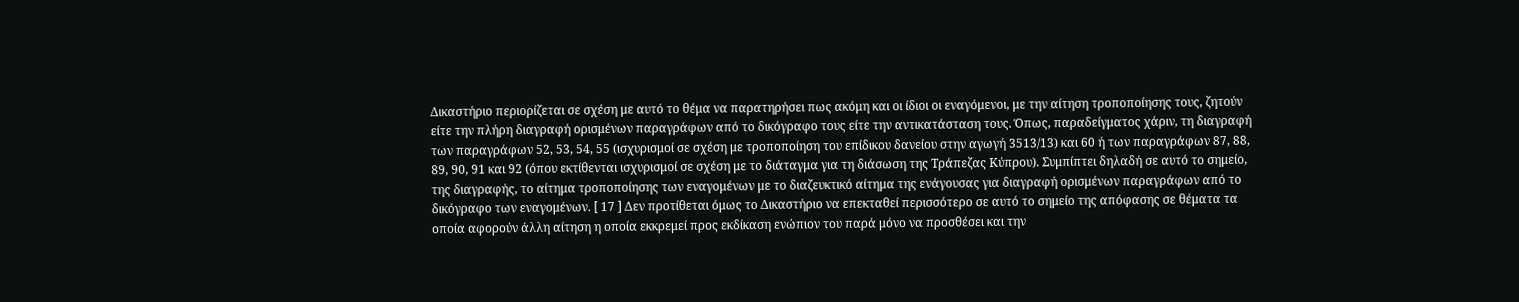Δικαστήριο περιορίζεται σε σχέση με αυτό το θέμα να παρατηρήσει πως ακόμη και οι ίδιοι οι εναγόμενοι, με την αίτηση τροποποίησης τους, ζητούν είτε την πλήρη διαγραφή ορισμένων παραγράφων από το δικόγραφο τους είτε την αντικατάσταση τους. Όπως, παραδείγματος χάριν, τη διαγραφή των παραγράφων 52, 53, 54, 55 (ισχυρισμοί σε σχέση με τροποποίηση του επίδικου δανείου στην αγωγή 3513/13) και 60 ή των παραγράφων 87, 88, 89, 90, 91 και 92 (όπου εκτίθενται ισχυρισμοί σε σχέση με το διάταγμα για τη διάσωση της Τράπεζας Κύπρου). Συμπίπτει δηλαδή σε αυτό το σημείο, της διαγραφής, το αίτημα τροποποίησης των εναγομένων με το διαζευκτικό αίτημα της ενάγουσας για διαγραφή ορισμένων παραγράφων από το δικόγραφο των εναγομένων. [ 17 ] Δεν προτίθεται όμως το Δικαστήριο να επεκταθεί περισσότερο σε αυτό το σημείο της απόφασης σε θέματα τα οποία αφορούν άλλη αίτηση η οποία εκκρεμεί προς εκδίκαση ενώπιον του παρά μόνο να προσθέσει και την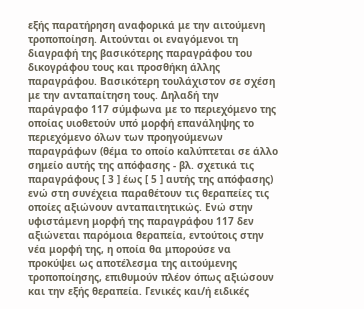εξής παρατήρηση αναφορικά με την αιτούμενη τροποποίηση. Αιτούνται οι εναγόμενοι τη διαγραφή της βασικότερης παραγράφου του δικογράφου τους και προσθήκη άλλης παραγράφου. Βασικότερη τουλάχιστον σε σχέση με την ανταπαίτηση τους. Δηλαδή την παράγραφο 117 σύμφωνα με το περιεχόμενο της οποίας υιοθετούν υπό μορφή επανάληψης το περιεχόμενο όλων των προηγούμενων παραγράφων (θέμα το οποίο καλύπτεται σε άλλο σημείο αυτής της απόφασης - βλ. σχετικά τις παραγράφους [ 3 ] έως [ 5 ] αυτής της απόφασης) ενώ στη συνέχεια παραθέτουν τις θεραπείες τις οποίες αξιώνουν ανταπαιτητικώς. Ενώ στην υφιστάμενη μορφή της παραγράφου 117 δεν αξιώνεται παρόμοια θεραπεία, εντούτοις στην νέα μορφή της, η οποία θα μπορούσε να προκύψει ως αποτέλεσμα της αιτούμενης τροποποίησης, επιθυμούν πλέον όπως αξιώσουν και την εξής θεραπεία. Γενικές και/ή ειδικές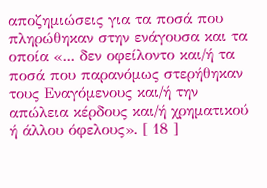αποζημιώσεις για τα ποσά που πληρώθηκαν στην ενάγουσα και τα οποία «... δεν οφείλοντο και/ή τα ποσά που παρανόμως στερήθηκαν τους Εναγόμενους και/ή την απώλεια κέρδους και/ή χρηματικού ή άλλου όφελους». [ 18 ]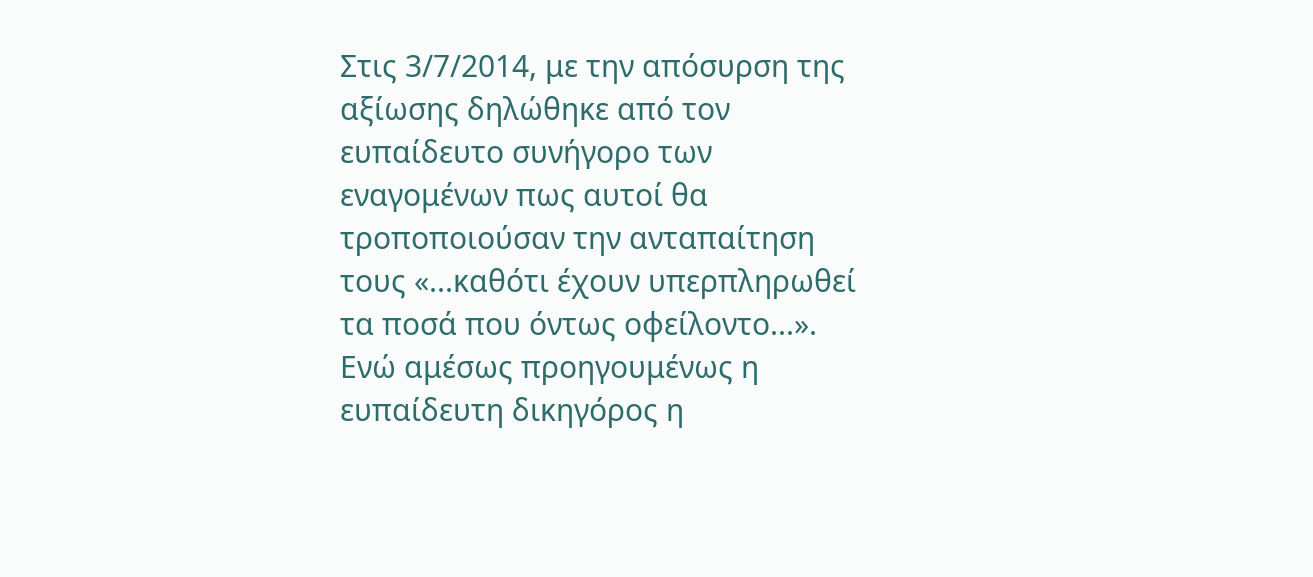Στις 3/7/2014, με την απόσυρση της αξίωσης δηλώθηκε από τον ευπαίδευτο συνήγορο των εναγομένων πως αυτοί θα τροποποιούσαν την ανταπαίτηση τους «...καθότι έχουν υπερπληρωθεί τα ποσά που όντως οφείλοντο...». Ενώ αμέσως προηγουμένως η ευπαίδευτη δικηγόρος η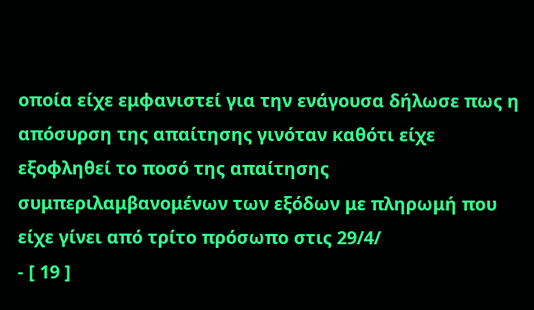οποία είχε εμφανιστεί για την ενάγουσα δήλωσε πως η απόσυρση της απαίτησης γινόταν καθότι είχε εξοφληθεί το ποσό της απαίτησης συμπεριλαμβανομένων των εξόδων με πληρωμή που είχε γίνει από τρίτο πρόσωπο στις 29/4/
- [ 19 ]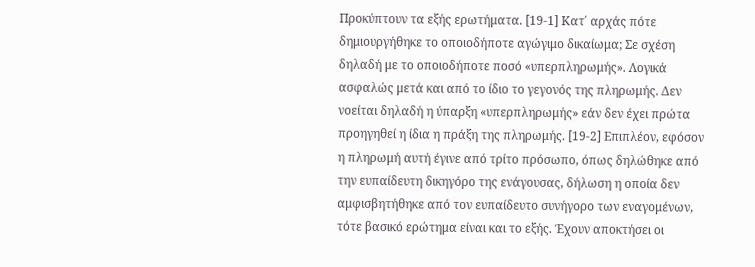Προκύπτουν τα εξής ερωτήματα. [19-1] Κατ΄ αρχάς πότε δημιουργήθηκε το οποιοδήποτε αγώγιμο δικαίωμα; Σε σχέση δηλαδή με το οποιοδήποτε ποσό «υπερπληρωμής». Λογικά ασφαλώς μετά και από το ίδιο το γεγονός της πληρωμής. Δεν νοείται δηλαδή η ύπαρξη «υπερπληρωμής» εάν δεν έχει πρώτα προηγηθεί η ίδια η πράξη της πληρωμής. [19-2] Επιπλέον, εφόσον η πληρωμή αυτή έγινε από τρίτο πρόσωπο, όπως δηλώθηκε από την ευπαίδευτη δικηγόρο της ενάγουσας, δήλωση η οποία δεν αμφισβητήθηκε από τον ευπαίδευτο συνήγορο των εναγομένων, τότε βασικό ερώτημα είναι και το εξής. Έχουν αποκτήσει οι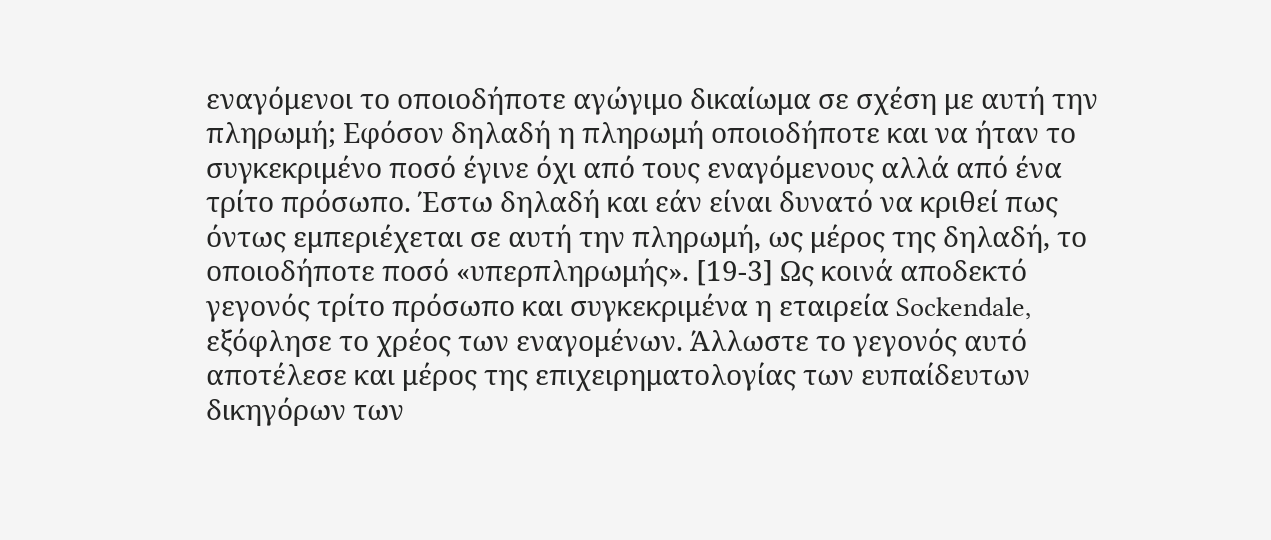εναγόμενοι το οποιοδήποτε αγώγιμο δικαίωμα σε σχέση με αυτή την πληρωμή; Εφόσον δηλαδή η πληρωμή οποιοδήποτε και να ήταν το συγκεκριμένο ποσό έγινε όχι από τους εναγόμενους αλλά από ένα τρίτο πρόσωπο. Έστω δηλαδή και εάν είναι δυνατό να κριθεί πως όντως εμπεριέχεται σε αυτή την πληρωμή, ως μέρος της δηλαδή, το οποιοδήποτε ποσό «υπερπληρωμής». [19-3] Ως κοινά αποδεκτό γεγονός τρίτο πρόσωπο και συγκεκριμένα η εταιρεία Sockendale, εξόφλησε το χρέος των εναγομένων. Άλλωστε το γεγονός αυτό αποτέλεσε και μέρος της επιχειρηματολογίας των ευπαίδευτων δικηγόρων των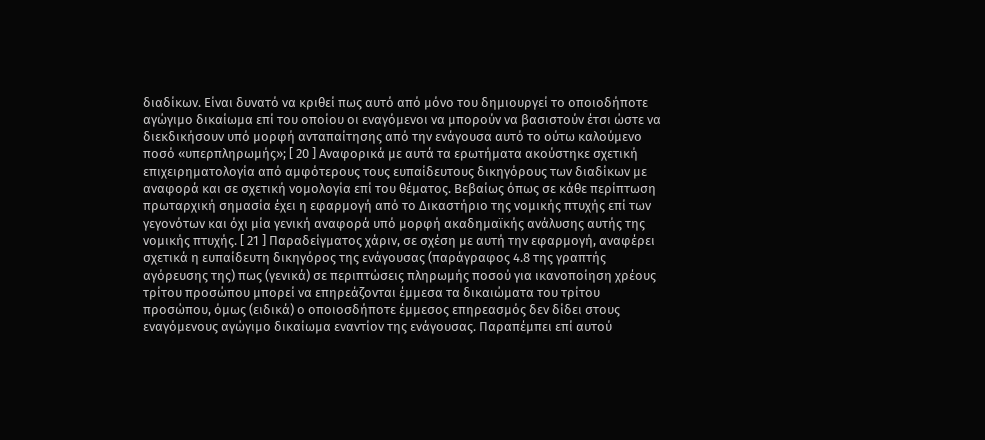διαδίκων. Είναι δυνατό να κριθεί πως αυτό από μόνο του δημιουργεί το οποιοδήποτε αγώγιμο δικαίωμα επί του οποίου οι εναγόμενοι να μπορούν να βασιστούν έτσι ώστε να διεκδικήσουν υπό μορφή ανταπαίτησης από την ενάγουσα αυτό το ούτω καλούμενο ποσό «υπερπληρωμής»; [ 20 ] Αναφορικά με αυτά τα ερωτήματα ακούστηκε σχετική επιχειρηματολογία από αμφότερους τους ευπαίδευτους δικηγόρους των διαδίκων με αναφορά και σε σχετική νομολογία επί του θέματος. Βεβαίως όπως σε κάθε περίπτωση πρωταρχική σημασία έχει η εφαρμογή από το Δικαστήριο της νομικής πτυχής επί των γεγονότων και όχι μία γενική αναφορά υπό μορφή ακαδημαϊκής ανάλυσης αυτής της νομικής πτυχής. [ 21 ] Παραδείγματος χάριν, σε σχέση με αυτή την εφαρμογή, αναφέρει σχετικά η ευπαίδευτη δικηγόρος της ενάγουσας (παράγραφος 4.8 της γραπτής αγόρευσης της) πως (γενικά) σε περιπτώσεις πληρωμής ποσού για ικανοποίηση χρέους τρίτου προσώπου μπορεί να επηρεάζονται έμμεσα τα δικαιώματα του τρίτου προσώπου, όμως (ειδικά) ο οποιοσδήποτε έμμεσος επηρεασμός δεν δίδει στους εναγόμενους αγώγιμο δικαίωμα εναντίον της ενάγουσας. Παραπέμπει επί αυτού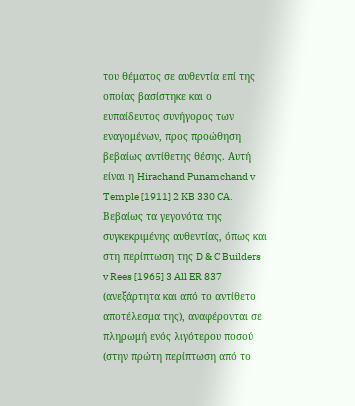του θέματος σε αυθεντία επί της οποίας βασίστηκε και ο ευπαίδευτος συνήγορος των εναγομένων, προς προώθηση βεβαίως αντίθετης θέσης. Αυτή είναι η Hirachand Punamchand v Temple [1911] 2 KB 330 CA. Βεβαίως τα γεγονότα της συγκεκριμένης αυθεντίας, όπως και στη περίπτωση της D & C Builders v Rees [1965] 3 All ER 837 (ανεξάρτητα και από το αντίθετο αποτέλεσμα της), αναφέρονται σε πληρωμή ενός λιγότερου ποσού (στην πρώτη περίπτωση από το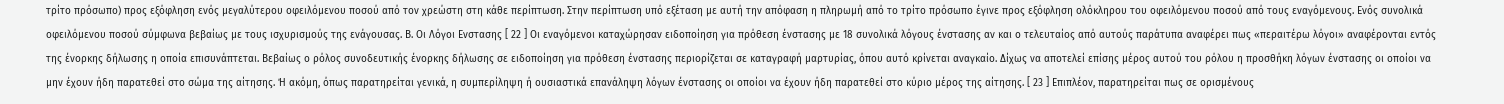τρίτο πρόσωπο) προς εξόφληση ενός μεγαλύτερου οφειλόμενου ποσού από τον χρεώστη στη κάθε περίπτωση. Στην περίπτωση υπό εξέταση με αυτή την απόφαση η πληρωμή από το τρίτο πρόσωπο έγινε προς εξόφληση ολόκληρου του οφειλόμενου ποσού από τους εναγόμενους. Ενός συνολικά οφειλόμενου ποσού σύμφωνα βεβαίως με τους ισχυρισμούς της ενάγουσας. Β. Οι Λόγοι Ενστασης [ 22 ] Οι εναγόμενοι καταχώρησαν ειδοποίηση για πρόθεση ένστασης με 18 συνολικά λόγους ένστασης αν και ο τελευταίος από αυτούς παράτυπα αναφέρει πως «περαιτέρω λόγοι» αναφέρονται εντός της ένορκης δήλωσης η οποία επισυνάπτεται. Βεβαίως ο ρόλος συνοδευτικής ένορκης δήλωσης σε ειδοποίηση για πρόθεση ένστασης περιορίζεται σε καταγραφή μαρτυρίας, όπου αυτό κρίνεται αναγκαίο. Δίχως να αποτελεί επίσης μέρος αυτού του ρόλου η προσθήκη λόγων ένστασης οι οποίοι να μην έχουν ήδη παρατεθεί στο σώμα της αίτησης. Ή ακόμη, όπως παρατηρείται γενικά, η συμπερίληψη ή ουσιαστικά επανάληψη λόγων ένστασης οι οποίοι να έχουν ήδη παρατεθεί στο κύριο μέρος της αίτησης. [ 23 ] Επιπλέον, παρατηρείται πως σε ορισμένους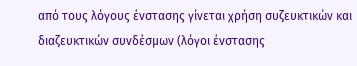από τους λόγους ένστασης γίνεται χρήση συζευκτικών και διαζευκτικών συνδέσμων (λόγοι ένστασης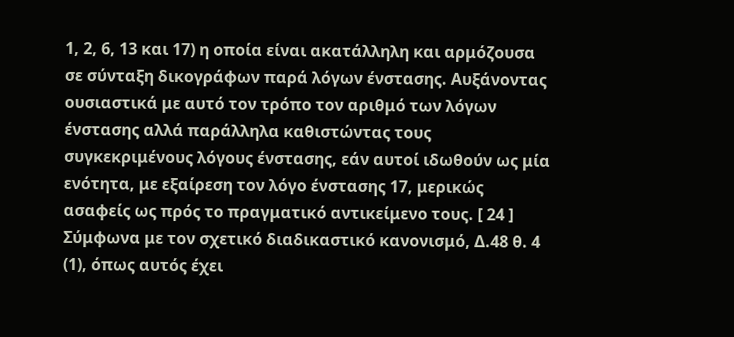1, 2, 6, 13 και 17) η οποία είναι ακατάλληλη και αρμόζουσα σε σύνταξη δικογράφων παρά λόγων ένστασης. Αυξάνοντας ουσιαστικά με αυτό τον τρόπο τον αριθμό των λόγων ένστασης αλλά παράλληλα καθιστώντας τους συγκεκριμένους λόγους ένστασης, εάν αυτοί ιδωθούν ως μία ενότητα, με εξαίρεση τον λόγο ένστασης 17, μερικώς ασαφείς ως πρός το πραγματικό αντικείμενο τους. [ 24 ] Σύμφωνα με τον σχετικό διαδικαστικό κανονισμό, Δ.48 θ. 4
(1), όπως αυτός έχει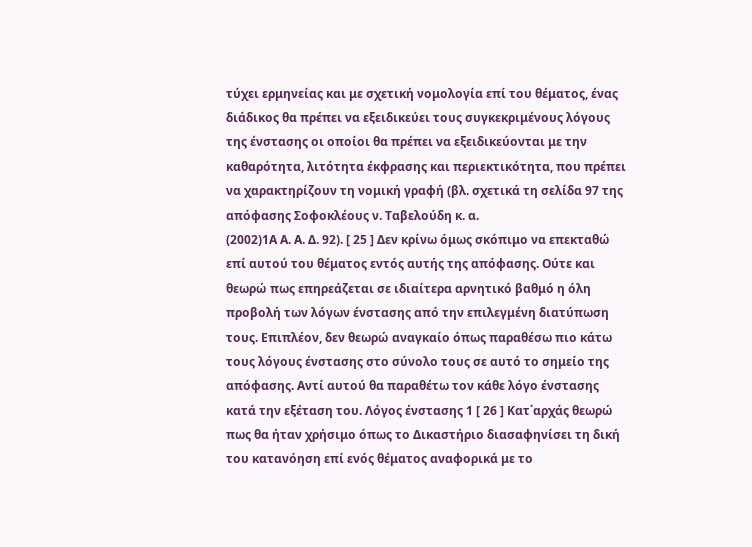τύχει ερμηνείας και με σχετική νομολογία επί του θέματος, ένας διάδικος θα πρέπει να εξειδικεύει τους συγκεκριμένους λόγους της ένστασης οι οποίοι θα πρέπει να εξειδικεύονται με την καθαρότητα, λιτότητα έκφρασης και περιεκτικότητα, που πρέπει να χαρακτηρίζουν τη νομική γραφή (βλ. σχετικά τη σελίδα 97 της απόφασης Σοφοκλέους ν. Ταβελούδη κ. α.
(2002)1Α Α. Α. Δ. 92). [ 25 ] Δεν κρίνω όμως σκόπιμο να επεκταθώ επί αυτού του θέματος εντός αυτής της απόφασης. Ούτε και θεωρώ πως επηρεάζεται σε ιδιαίτερα αρνητικό βαθμό η όλη προβολή των λόγων ένστασης από την επιλεγμένη διατύπωση τους. Επιπλέον, δεν θεωρώ αναγκαίο όπως παραθέσω πιο κάτω τους λόγους ένστασης στο σύνολο τους σε αυτό το σημείο της απόφασης. Αντί αυτού θα παραθέτω τον κάθε λόγο ένστασης κατά την εξέταση του. Λόγος ένστασης 1 [ 26 ] Κατ΄αρχάς θεωρώ πως θα ήταν χρήσιμο όπως το Δικαστήριο διασαφηνίσει τη δική του κατανόηση επί ενός θέματος αναφορικά με το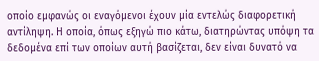οποίο εμφανώς οι εναγόμενοι έχουν μία εντελώς διαφορετική αντίληψη. Η οποία, όπως εξηγώ πιο κάτω, διατηρώντας υπόψη τα δεδομένα επί των οποίων αυτή βασίζεται, δεν είναι δυνατό να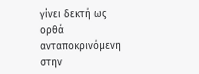γίνει δεκτή ως ορθά ανταποκρινόμενη στην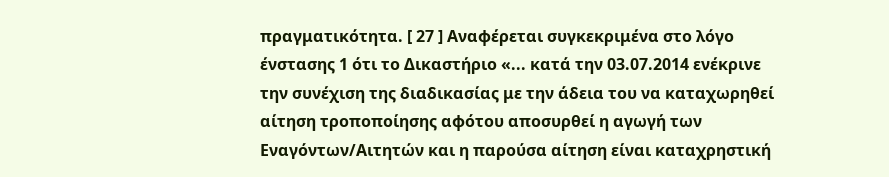πραγματικότητα. [ 27 ] Αναφέρεται συγκεκριμένα στο λόγο ένστασης 1 ότι το Δικαστήριο «... κατά την 03.07.2014 ενέκρινε την συνέχιση της διαδικασίας με την άδεια του να καταχωρηθεί αίτηση τροποποίησης αφότου αποσυρθεί η αγωγή των Εναγόντων/Αιτητών και η παρούσα αίτηση είναι καταχρηστική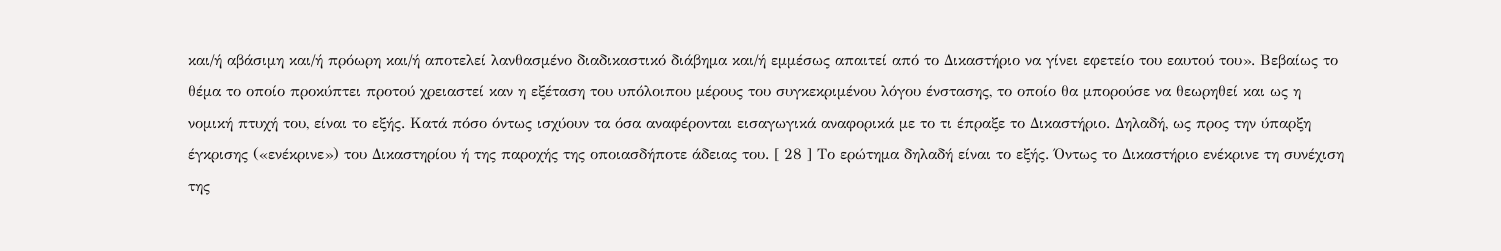και/ή αβάσιμη και/ή πρόωρη και/ή αποτελεί λανθασμένο διαδικαστικό διάβημα και/ή εμμέσως απαιτεί από το Δικαστήριο να γίνει εφετείο του εαυτού του». Βεβαίως το θέμα το οποίο προκύπτει προτού χρειαστεί καν η εξέταση του υπόλοιπου μέρους του συγκεκριμένου λόγου ένστασης, το οποίο θα μπορούσε να θεωρηθεί και ως η νομική πτυχή του, είναι το εξής. Κατά πόσο όντως ισχύουν τα όσα αναφέρονται εισαγωγικά αναφορικά με το τι έπραξε το Δικαστήριο. Δηλαδή, ως προς την ύπαρξη έγκρισης («ενέκρινε») του Δικαστηρίου ή της παροχής της οποιασδήποτε άδειας του. [ 28 ] Το ερώτημα δηλαδή είναι το εξής. Όντως το Δικαστήριο ενέκρινε τη συνέχιση της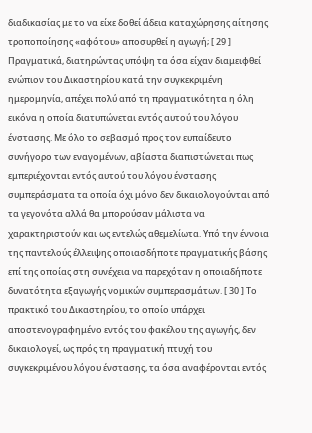διαδικασίας με το να είxε δοθεί άδεια καταχώρησης αίτησης τροποποίησης «αφότου» αποσυρθεί η αγωγή; [ 29 ] Πραγματικά, διατηρώντας υπόψη τα όσα είχαν διαμειφθεί ενώπιον του Δικαστηρίου κατά την συγκεκριμένη ημερομηνία, απέχει πολύ από τη πραγματικότητα η όλη εικόνα η οποία διατυπώνεται εντός αυτού του λόγου ένστασης. Με όλο το σεβασμό προς τον ευπαίδευτο συνήγορο των εναγομένων, αβίαστα διαπιστώνεται πως εμπεριέχονται εντός αυτού του λόγου ένστασης συμπεράσματα τα οποία όχι μόνο δεν δικαιολογούνται από τα γεγονότα αλλά θα μπορούσαν μάλιστα να χαρακτηριστούν και ως εντελώς αθεμελίωτα. Υπό την έννοια της παντελούς έλλειψης οποιασδήποτε πραγματικής βάσης επί της οποίας στη συνέχεια να παρεχόταν η οποιαδήποτε δυνατότητα εξαγωγής νομικών συμπερασμάτων. [ 30 ] Το πρακτικό του Δικαστηρίου, το οποίο υπάρχει αποστενογραφημένο εντός του φακέλου της αγωγής, δεν δικαιολογεί, ως πρός τη πραγματική πτυχή του συγκεκριμένου λόγου ένστασης, τα όσα αναφέρονται εντός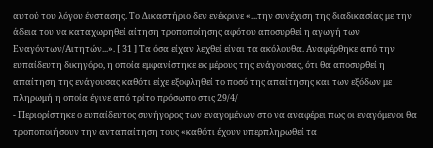αυτού του λόγου ένστασης. Το Δικαστήριο δεν ενέκρινε «...την συνέχιση της διαδικασίας με την άδεια του να καταχωρηθεί αίτηση τροποποίησης αφότου αποσυρθεί η αγωγή των Εναγόντων/Αιτητών...». [ 31 ] Τα όσα είχαν λεχθεί είναι τα ακόλουθα. Αναφέρθηκε από την ευπαίδευτη δικηγόρο, η οποία εμφανίστηκε εκ μέρους της ενάγουσας, ότι θα αποσυρθεί η απαίτηση της ενάγουσας καθότι είχε εξοφληθεί το ποσό της απαίτησης και των εξόδων με πληρωμή η οποία έγινε από τρίτο πρόσωπο στις 29/4/
- Περιορίστηκε ο ευπαίδευτος συνήγορος των εναγομένων στο να αναφέρει πως οι εναγόμενοι θα τροποποιήσουν την ανταπαίτηση τους «καθότι έχουν υπερπληρωθεί τα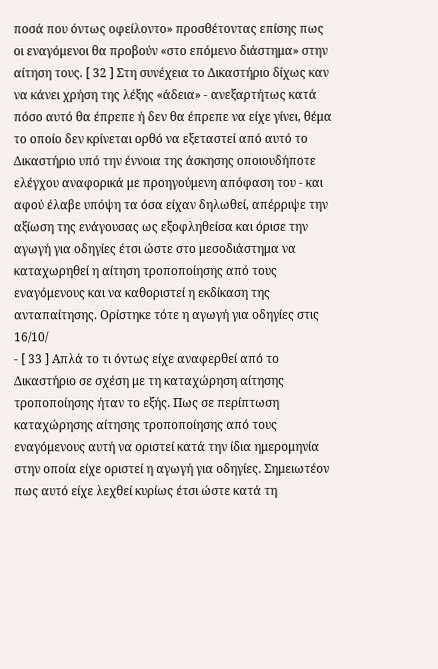ποσά που όντως οφείλοντο» προσθέτοντας επίσης πως οι εναγόμενοι θα προβούν «στο επόμενο διάστημα» στην αίτηση τους. [ 32 ] Στη συνέχεια το Δικαστήριο δίχως καν να κάνει χρήση της λέξης «άδεια» - ανεξαρτήτως κατά πόσο αυτό θα έπρεπε ή δεν θα έπρεπε να είχε γίνει, θέμα το οποίο δεν κρίνεται ορθό να εξεταστεί από αυτό το Δικαστήριο υπό την έννοια της άσκησης οποιουδήποτε ελέγχου αναφορικά με προηγούμενη απόφαση του - και αφού έλαβε υπόψη τα όσα είχαν δηλωθεί, απέρριψε την αξίωση της ενάγουσας ως εξοφληθείσα και όρισε την αγωγή για οδηγίες έτσι ώστε στο μεσοδιάστημα να καταχωρηθεί η αίτηση τροποποίησης από τους εναγόμενους και να καθοριστεί η εκδίκαση της ανταπαίτησης. Ορίστηκε τότε η αγωγή για οδηγίες στις 16/10/
- [ 33 ] Απλά το τι όντως είχε αναφερθεί από το Δικαστήριο σε σχέση με τη καταχώρηση αίτησης τροποποίησης ήταν το εξής. Πως σε περίπτωση καταχώρησης αίτησης τροποποίησης από τους εναγόμενους αυτή να οριστεί κατά την ίδια ημερομηνία στην οποία είχε οριστεί η αγωγή για οδηγίες. Σημειωτέον πως αυτό είχε λεχθεί κυρίως έτσι ώστε κατά τη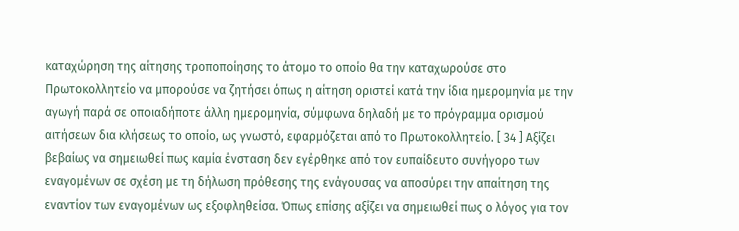καταχώρηση της αίτησης τροποποίησης το άτομο το οποίο θα την καταχωρούσε στο Πρωτοκολλητείο να μπορούσε να ζητήσει όπως η αίτηση οριστεί κατά την ίδια ημερομηνία με την αγωγή παρά σε οποιαδήποτε άλλη ημερομηνία, σύμφωνα δηλαδή με το πρόγραμμα ορισμού αιτήσεων δια κλήσεως το οποίο, ως γνωστό, εφαρμόζεται από το Πρωτοκολλητείο. [ 34 ] Αξίζει βεβαίως να σημειωθεί πως καμία ένσταση δεν εγέρθηκε από τον ευπαίδευτο συνήγορο των εναγομένων σε σχέση με τη δήλωση πρόθεσης της ενάγουσας να αποσύρει την απαίτηση της εναντίον των εναγομένων ως εξοφληθείσα. Όπως επίσης αξίζει να σημειωθεί πως ο λόγος για τον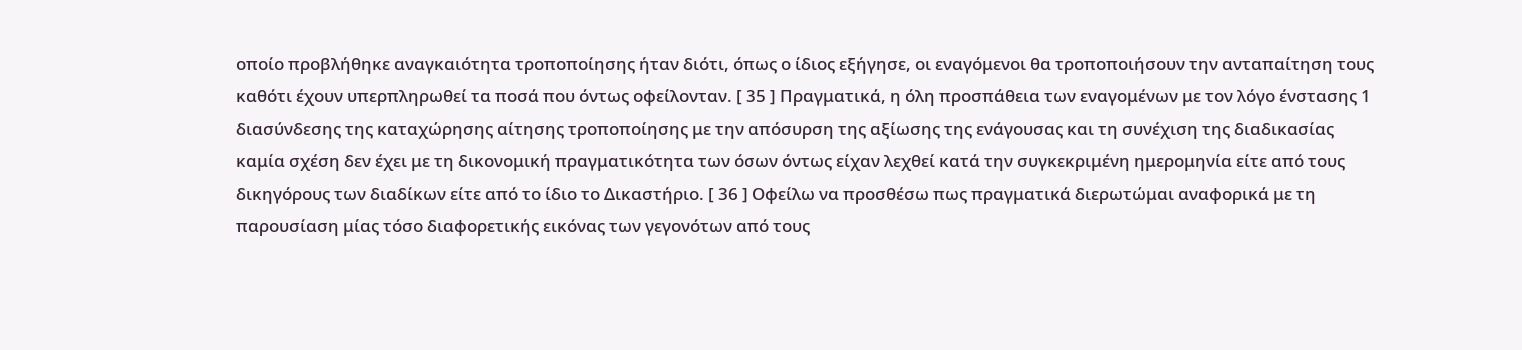οποίο προβλήθηκε αναγκαιότητα τροποποίησης ήταν διότι, όπως ο ίδιος εξήγησε, οι εναγόμενοι θα τροποποιήσουν την ανταπαίτηση τους καθότι έχουν υπερπληρωθεί τα ποσά που όντως οφείλονταν. [ 35 ] Πραγματικά, η όλη προσπάθεια των εναγομένων με τον λόγο ένστασης 1 διασύνδεσης της καταχώρησης αίτησης τροποποίησης με την απόσυρση της αξίωσης της ενάγουσας και τη συνέχιση της διαδικασίας καμία σχέση δεν έχει με τη δικονομική πραγματικότητα των όσων όντως είχαν λεχθεί κατά την συγκεκριμένη ημερομηνία είτε από τους δικηγόρους των διαδίκων είτε από το ίδιο το Δικαστήριο. [ 36 ] Οφείλω να προσθέσω πως πραγματικά διερωτώμαι αναφορικά με τη παρουσίαση μίας τόσο διαφορετικής εικόνας των γεγονότων από τους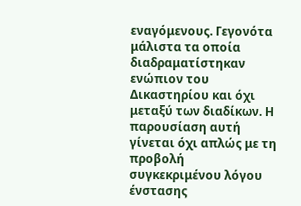εναγόμενους. Γεγονότα μάλιστα τα οποία διαδραματίστηκαν ενώπιον του Δικαστηρίου και όχι μεταξύ των διαδίκων. Η παρουσίαση αυτή γίνεται όχι απλώς με τη προβολή συγκεκριμένου λόγου ένστασης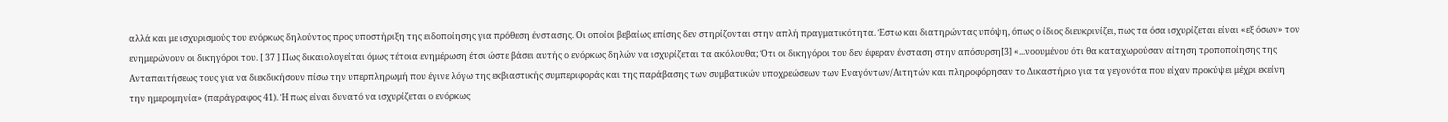αλλά και με ισχυρισμούς του ενόρκως δηλούντος προς υποστήριξη της ειδοποίησης για πρόθεση ένστασης. Οι οποίοι βεβαίως επίσης δεν στηρίζονται στην απλή πραγματικότητα. Έστω και διατηρώντας υπόψη, όπως ο ίδιος διευκρινίζει, πως τα όσα ισχυρίζεται είναι «εξ όσων» τον ενημερώνουν οι δικηγόροι του. [ 37 ] Πως δικαιολογείται όμως τέτοια ενημέρωση έτσι ώστε βάσει αυτής ο ενόρκως δηλών να ισχυρίζεται τα ακόλουθα; Ότι οι δικηγόροι του δεν έφεραν ένσταση στην απόσυρση[3] «...νοουμένου ότι θα καταχωρούσαν αίτηση τροποποίησης της Ανταπαιτήσεως τους για να διεκδικήσουν πίσω την υπερπληρωμή που έγινε λόγω της εκβιαστικής συμπεριφοράς και της παράβασης των συμβατικών υποχρεώσεων των Εναγόντων/Αιτητών και πληροφόρησαν το Δικαστήριο για τα γεγονότα που είχαν προκύψει μέχρι εκείνη την ημερομηνία» (παράγραφος 41). Ή πως είναι δυνατό να ισχυρίζεται ο ενόρκως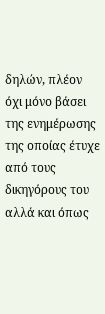δηλών, πλέον όχι μόνο βάσει της ενημέρωσης της οποίας έτυχε από τους δικηγόρους του αλλά και όπως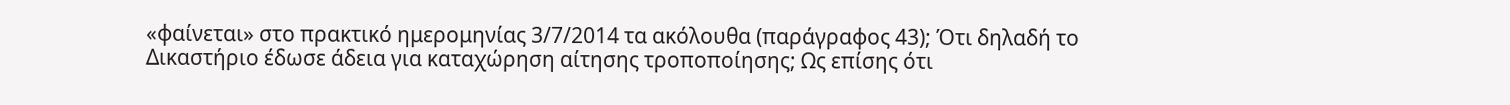«φαίνεται» στο πρακτικό ημερομηνίας 3/7/2014 τα ακόλουθα (παράγραφος 43); Ότι δηλαδή το Δικαστήριο έδωσε άδεια για καταχώρηση αίτησης τροποποίησης; Ως επίσης ότι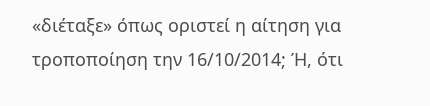«διέταξε» όπως οριστεί η αίτηση για τροποποίηση την 16/10/2014; Ή, ότι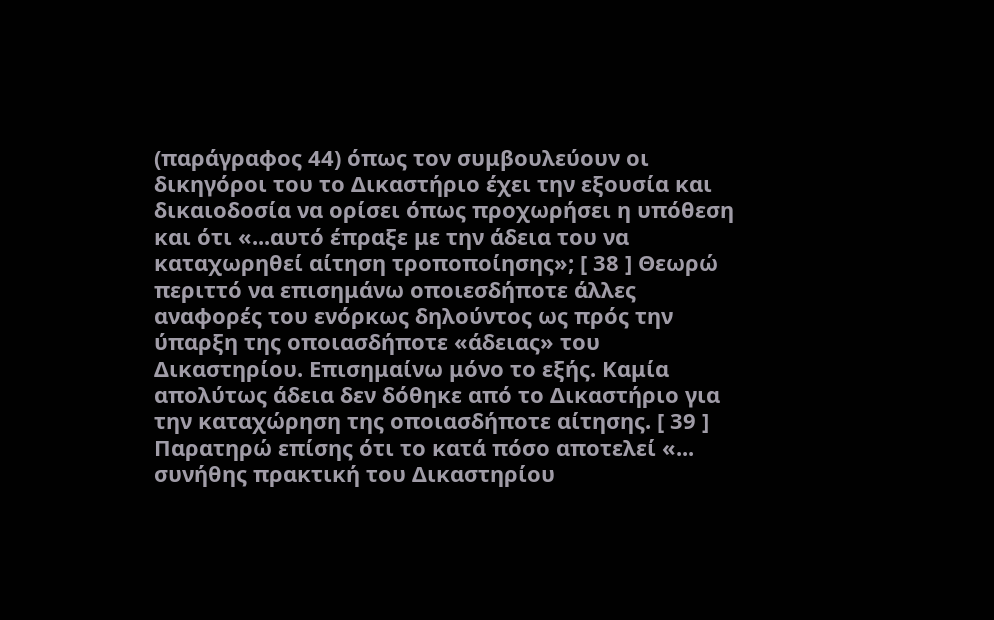(παράγραφος 44) όπως τον συμβουλεύουν οι δικηγόροι του το Δικαστήριο έχει την εξουσία και δικαιοδοσία να ορίσει όπως προχωρήσει η υπόθεση και ότι «...αυτό έπραξε με την άδεια του να καταχωρηθεί αίτηση τροποποίησης»; [ 38 ] Θεωρώ περιττό να επισημάνω οποιεσδήποτε άλλες αναφορές του ενόρκως δηλούντος ως πρός την ύπαρξη της οποιασδήποτε «άδειας» του Δικαστηρίου. Επισημαίνω μόνο το εξής. Καμία απολύτως άδεια δεν δόθηκε από το Δικαστήριο για την καταχώρηση της οποιασδήποτε αίτησης. [ 39 ] Παρατηρώ επίσης ότι το κατά πόσο αποτελεί «... συνήθης πρακτική του Δικαστηρίου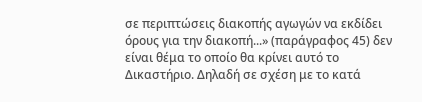σε περιπτώσεις διακοπής αγωγών να εκδίδει όρους για την διακοπή...» (παράγραφος 45) δεν είναι θέμα το οποίο θα κρίνει αυτό το Δικαστήριο. Δηλαδή σε σχέση με το κατά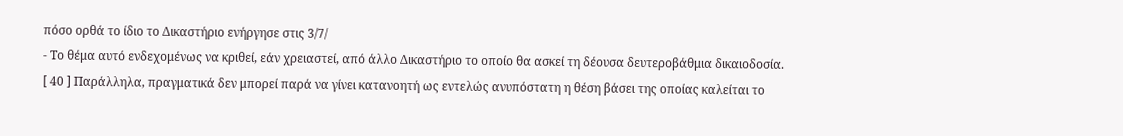πόσο ορθά το ίδιο το Δικαστήριο ενήργησε στις 3/7/
- Το θέμα αυτό ενδεχομένως να κριθεί, εάν χρειαστεί, από άλλο Δικαστήριο το οποίο θα ασκεί τη δέουσα δευτεροβάθμια δικαιοδοσία. [ 40 ] Παράλληλα, πραγματικά δεν μπορεί παρά να γίνει κατανοητή ως εντελώς ανυπόστατη η θέση βάσει της οποίας καλείται το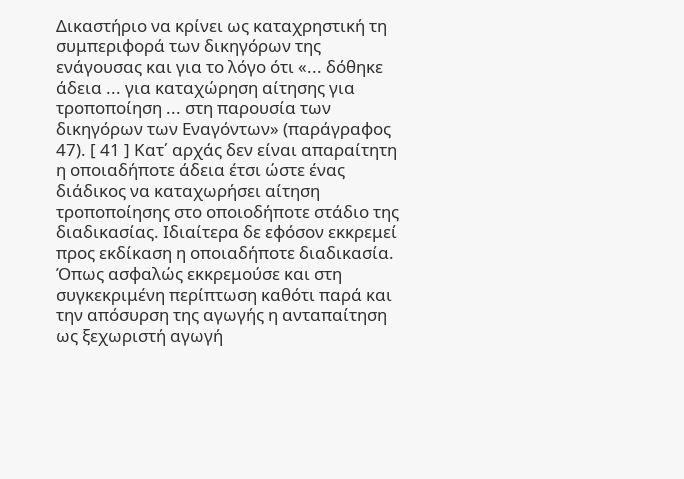Δικαστήριο να κρίνει ως καταχρηστική τη συμπεριφορά των δικηγόρων της ενάγουσας και για το λόγο ότι «... δόθηκε άδεια ... για καταχώρηση αίτησης για τροποποίηση ... στη παρουσία των δικηγόρων των Εναγόντων» (παράγραφος 47). [ 41 ] Κατ΄ αρχάς δεν είναι απαραίτητη η οποιαδήποτε άδεια έτσι ώστε ένας διάδικος να καταχωρήσει αίτηση τροποποίησης στο οποιοδήποτε στάδιο της διαδικασίας. Ιδιαίτερα δε εφόσον εκκρεμεί προς εκδίκαση η οποιαδήποτε διαδικασία. Όπως ασφαλώς εκκρεμούσε και στη συγκεκριμένη περίπτωση καθότι παρά και την απόσυρση της αγωγής η ανταπαίτηση ως ξεχωριστή αγωγή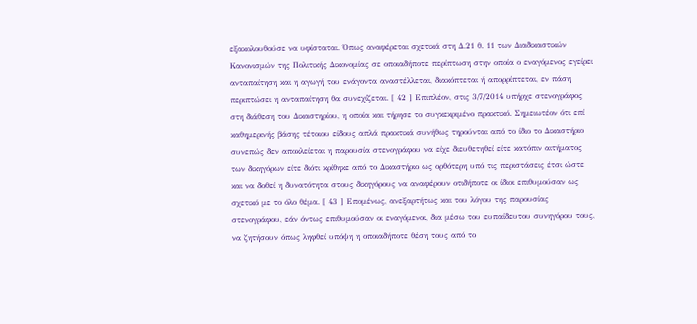εξακολουθούσε να υφίσταται. Όπως αναφέρεται σχετικά στη Δ.21 θ. 11 των Διαδικαστικών Κανονισμών της Πολιτικής Δικονομίας σε οποιαδήποτε περίπτωση στην οποία ο εναγόμενος εγείρει ανταπαίτηση και η αγωγή του ενάγοντα αναστέλλεται, διακόπτεται ή απορρίπτεται, εν πάση περιπτώσει η ανταπαίτηση θα συνεχίζεται. [ 42 ] Επιπλέον, στις 3/7/2014 υπήρχε στενογράφος στη διάθεση του Δικαστηρίου, η οποία και τήρησε το συγκεκριμένο πρακτικό. Σημειωτέον ότι επί καθημερινής βάσης τέτοιου είδους απλά πρακτικά συνήθως τηρούνται από το ίδιο το Δικαστήριο συνεπώς δεν αποκλείεται η παρουσία στενογράφου να είχε διευθετηθεί είτε κατόπιν αιτήματος των δικηγόρων είτε διότι κρίθηκε από το Δικαστήριο ως ορθότερη υπό τις περιστάσεις έτσι ώστε και να δοθεί η δυνατότητα στους δικηγόρους να αναφέρουν οτιδήποτε οι ίδιοι επιθυμούσαν ως σχετικό με το όλο θέμα. [ 43 ] Επομένως, ανεξαρτήτως και του λόγου της παρουσίας στενογράφου, εάν όντως επιθυμούσαν οι εναγόμενοι, δια μέσω του ευπαίδευτου συνηγόρου τους, να ζητήσουν όπως ληφθεί υπόψη η οποιαδήποτε θέση τους από το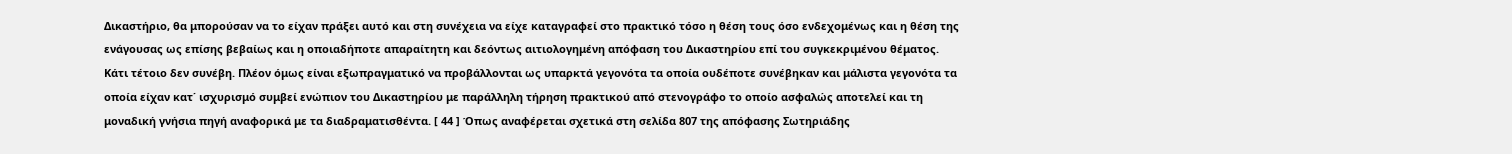Δικαστήριο, θα μπορούσαν να το είχαν πράξει αυτό και στη συνέχεια να είχε καταγραφεί στο πρακτικό τόσο η θέση τους όσο ενδεχομένως και η θέση της ενάγουσας ως επίσης βεβαίως και η οποιαδήποτε απαραίτητη και δεόντως αιτιολογημένη απόφαση του Δικαστηρίου επί του συγκεκριμένου θέματος. Κάτι τέτοιο δεν συνέβη. Πλέον όμως είναι εξωπραγματικό να προβάλλονται ως υπαρκτά γεγονότα τα οποία ουδέποτε συνέβηκαν και μάλιστα γεγονότα τα οποία είχαν κατ΄ ισχυρισμό συμβεί ενώπιον του Δικαστηρίου με παράλληλη τήρηση πρακτικού από στενογράφο το οποίο ασφαλώς αποτελεί και τη μοναδική γνήσια πηγή αναφορικά με τα διαδραματισθέντα. [ 44 ] Όπως αναφέρεται σχετικά στη σελίδα 807 της απόφασης Σωτηριάδης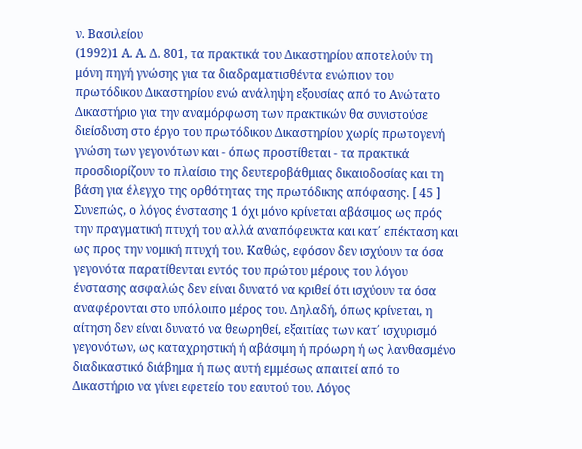ν. Βασιλείου
(1992)1 Α. Α. Δ. 801, τα πρακτικά του Δικαστηρίου αποτελούν τη μόνη πηγή γνώσης για τα διαδραματισθέντα ενώπιον του πρωτόδικου Δικαστηρίου ενώ ανάληψη εξουσίας από το Ανώτατο Δικαστήριο για την αναμόρφωση των πρακτικών θα συνιστούσε διείσδυση στο έργο του πρωτόδικου Δικαστηρίου χωρίς πρωτογενή γνώση των γεγονότων και - όπως προστίθεται - τα πρακτικά προσδιορίζουν το πλαίσιο της δευτεροβάθμιας δικαιοδοσίας και τη βάση για έλεγχο της ορθότητας της πρωτόδικης απόφασης. [ 45 ] Συνεπώς, ο λόγος ένστασης 1 όχι μόνο κρίνεται αβάσιμος ως πρός την πραγματική πτυχή του αλλά αναπόφευκτα και κατ΄ επέκταση και ως προς την νομική πτυχή του. Καθώς, εφόσον δεν ισχύουν τα όσα γεγονότα παρατίθενται εντός του πρώτου μέρους του λόγου ένστασης ασφαλώς δεν είναι δυνατό να κριθεί ότι ισχύουν τα όσα αναφέρονται στο υπόλοιπο μέρος του. Δηλαδή, όπως κρίνεται, η αίτηση δεν είναι δυνατό να θεωρηθεί, εξαιτίας των κατ΄ ισχυρισμό γεγονότων, ως καταχρηστική ή αβάσιμη ή πρόωρη ή ως λανθασμένο διαδικαστικό διάβημα ή πως αυτή εμμέσως απαιτεί από το Δικαστήριο να γίνει εφετείο του εαυτού του. Λόγος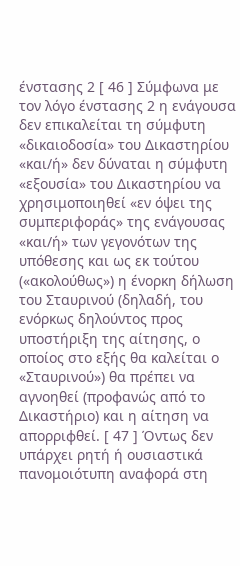ένστασης 2 [ 46 ] Σύμφωνα με τον λόγο ένστασης 2 η ενάγουσα δεν επικαλείται τη σύμφυτη «δικαιοδοσία» του Δικαστηρίου «και/ή» δεν δύναται η σύμφυτη «εξουσία» του Δικαστηρίου να χρησιμοποιηθεί «εν όψει της συμπεριφοράς» της ενάγουσας «και/ή» των γεγονότων της υπόθεσης και ως εκ τούτου («ακολούθως») η ένορκη δήλωση του Σταυρινού (δηλαδή, του ενόρκως δηλούντος προς υποστήριξη της αίτησης, ο οποίος στο εξής θα καλείται ο «Σταυρινού») θα πρέπει να αγνοηθεί (προφανώς από το Δικαστήριο) και η αίτηση να απορριφθεί. [ 47 ] Όντως δεν υπάρχει ρητή ή ουσιαστικά πανομοιότυπη αναφορά στη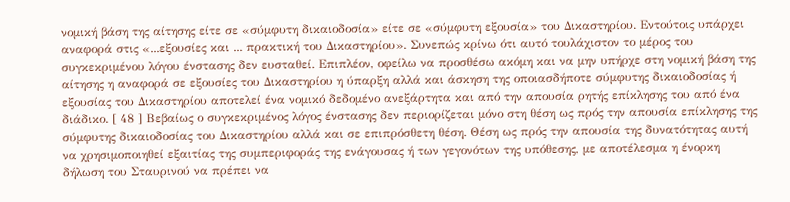νομική βάση της αίτησης είτε σε «σύμφυτη δικαιοδοσία» είτε σε «σύμφυτη εξουσία» του Δικαστηρίου. Εντούτοις υπάρχει αναφορά στις «...εξουσίες και ... πρακτική του Δικαστηρίου». Συνεπώς κρίνω ότι αυτό τουλάχιστον το μέρος του συγκεκριμένου λόγου ένστασης δεν ευσταθεί. Επιπλέον, οφείλω να προσθέσω ακόμη και να μην υπήρχε στη νομική βάση της αίτησης η αναφορά σε εξουσίες του Δικαστηρίου η ύπαρξη αλλά και άσκηση της οποιασδήποτε σύμφυτης δικαιοδοσίας ή εξουσίας του Δικαστηρίου αποτελεί ένα νομικό δεδομένο ανεξάρτητα και από την απουσία ρητής επίκλησης του από ένα διάδικο. [ 48 ] Βεβαίως ο συγκεκριμένος λόγος ένστασης δεν περιορίζεται μόνο στη θέση ως πρός την απουσία επίκλησης της σύμφυτης δικαιοδοσίας του Δικαστηρίου αλλά και σε επιπρόσθετη θέση. Θέση ως πρός την απουσία της δυνατότητας αυτή να χρησιμοποιηθεί εξαιτίας της συμπεριφοράς της ενάγουσας ή των γεγονότων της υπόθεσης, με αποτέλεσμα η ένορκη δήλωση του Σταυρινού να πρέπει να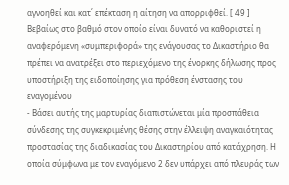αγνοηθεί και κατ΄ επέκταση η αίτηση να απορριφθεί. [ 49 ] Βεβαίως στο βαθμό στον οποίο είναι δυνατό να καθοριστεί η αναφερόμενη «συμπεριφορά» της ενάγουσας το Δικαστήριο θα πρέπει να ανατρέξει στο περιεχόμενο της ένορκης δήλωσης προς υποστήριξη της ειδοποίησης για πρόθεση ένστασης του εναγομένου
- Βάσει αυτής της μαρτυρίας διαπιστώνεται μία προσπάθεια σύνδεσης της συγκεκριμένης θέσης στην έλλειψη αναγκαιότητας προστασίας της διαδικασίας του Δικαστηρίου από κατάχρηση. Η οποία σύμφωνα με τον εναγόμενο 2 δεν υπάρχει από πλευράς των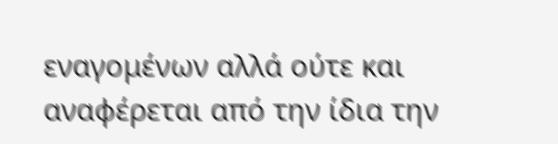εναγομένων αλλά ούτε και αναφέρεται από την ίδια την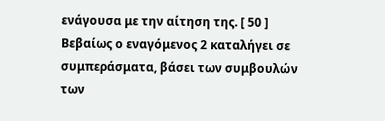ενάγουσα με την αίτηση της. [ 50 ] Βεβαίως ο εναγόμενος 2 καταλήγει σε συμπεράσματα, βάσει των συμβουλών των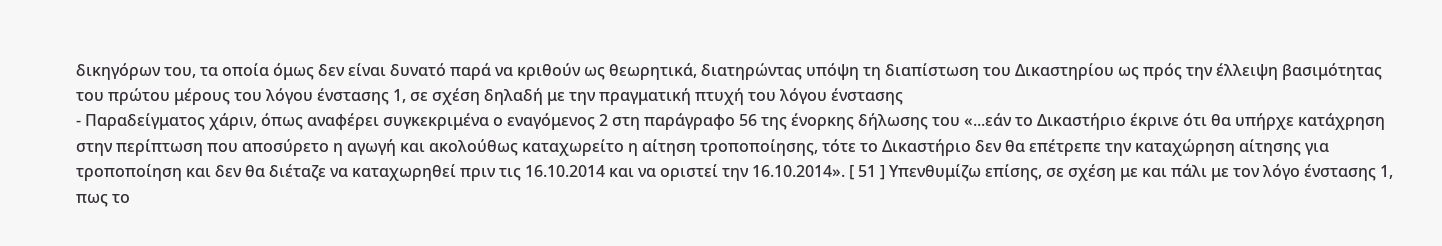δικηγόρων του, τα οποία όμως δεν είναι δυνατό παρά να κριθούν ως θεωρητικά, διατηρώντας υπόψη τη διαπίστωση του Δικαστηρίου ως πρός την έλλειψη βασιμότητας του πρώτου μέρους του λόγου ένστασης 1, σε σχέση δηλαδή με την πραγματική πτυχή του λόγου ένστασης
- Παραδείγματος χάριν, όπως αναφέρει συγκεκριμένα ο εναγόμενος 2 στη παράγραφο 56 της ένορκης δήλωσης του «...εάν το Δικαστήριο έκρινε ότι θα υπήρχε κατάχρηση στην περίπτωση που αποσύρετο η αγωγή και ακολούθως καταχωρείτο η αίτηση τροποποίησης, τότε το Δικαστήριο δεν θα επέτρεπε την καταχώρηση αίτησης για τροποποίηση και δεν θα διέταζε να καταχωρηθεί πριν τις 16.10.2014 και να οριστεί την 16.10.2014». [ 51 ] Υπενθυμίζω επίσης, σε σχέση με και πάλι με τον λόγο ένστασης 1, πως το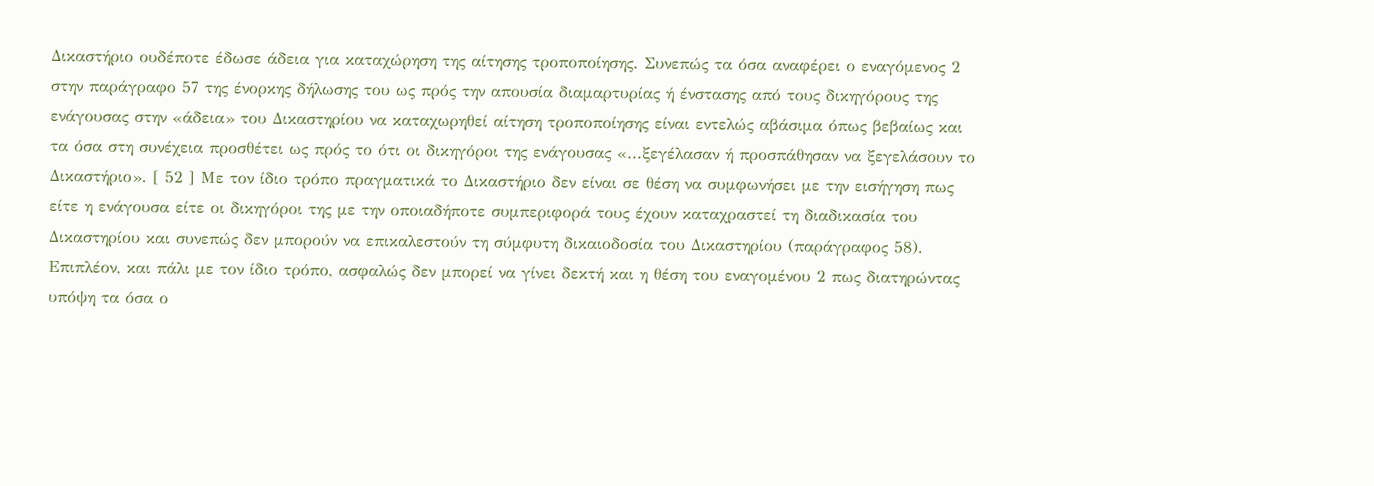Δικαστήριο ουδέποτε έδωσε άδεια για καταχώρηση της αίτησης τροποποίησης. Συνεπώς τα όσα αναφέρει ο εναγόμενος 2 στην παράγραφο 57 της ένορκης δήλωσης του ως πρός την απουσία διαμαρτυρίας ή ένστασης από τους δικηγόρους της ενάγουσας στην «άδεια» του Δικαστηρίου να καταχωρηθεί αίτηση τροποποίησης είναι εντελώς αβάσιμα όπως βεβαίως και τα όσα στη συνέχεια προσθέτει ως πρός το ότι οι δικηγόροι της ενάγουσας «...ξεγέλασαν ή προσπάθησαν να ξεγελάσουν το Δικαστήριο». [ 52 ] Με τον ίδιο τρόπο πραγματικά το Δικαστήριο δεν είναι σε θέση να συμφωνήσει με την εισήγηση πως είτε η ενάγουσα είτε οι δικηγόροι της με την οποιαδήποτε συμπεριφορά τους έχουν καταχραστεί τη διαδικασία του Δικαστηρίου και συνεπώς δεν μπορούν να επικαλεστούν τη σύμφυτη δικαιοδοσία του Δικαστηρίου (παράγραφος 58). Επιπλέον, και πάλι με τον ίδιο τρόπο, ασφαλώς δεν μπορεί να γίνει δεκτή και η θέση του εναγομένου 2 πως διατηρώντας υπόψη τα όσα ο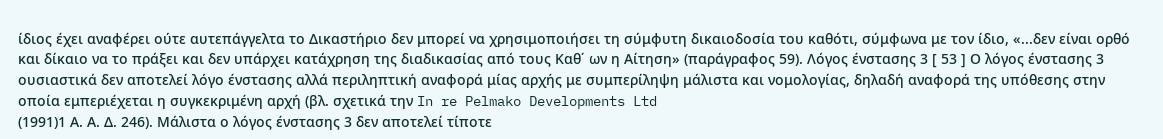ίδιος έχει αναφέρει ούτε αυτεπάγγελτα το Δικαστήριο δεν μπορεί να χρησιμοποιήσει τη σύμφυτη δικαιοδοσία του καθότι, σύμφωνα με τον ίδιο, «...δεν είναι ορθό και δίκαιο να το πράξει και δεν υπάρχει κατάχρηση της διαδικασίας από τους Καθ΄ ων η Αίτηση» (παράγραφος 59). Λόγος ένστασης 3 [ 53 ] Ο λόγος ένστασης 3 ουσιαστικά δεν αποτελεί λόγο ένστασης αλλά περιληπτική αναφορά μίας αρχής με συμπερίληψη μάλιστα και νομολογίας, δηλαδή αναφορά της υπόθεσης στην οποία εμπεριέχεται η συγκεκριμένη αρχή (βλ. σχετικά την In re Pelmako Developments Ltd
(1991)1 Α. Α. Δ. 246). Μάλιστα ο λόγος ένστασης 3 δεν αποτελεί τίποτε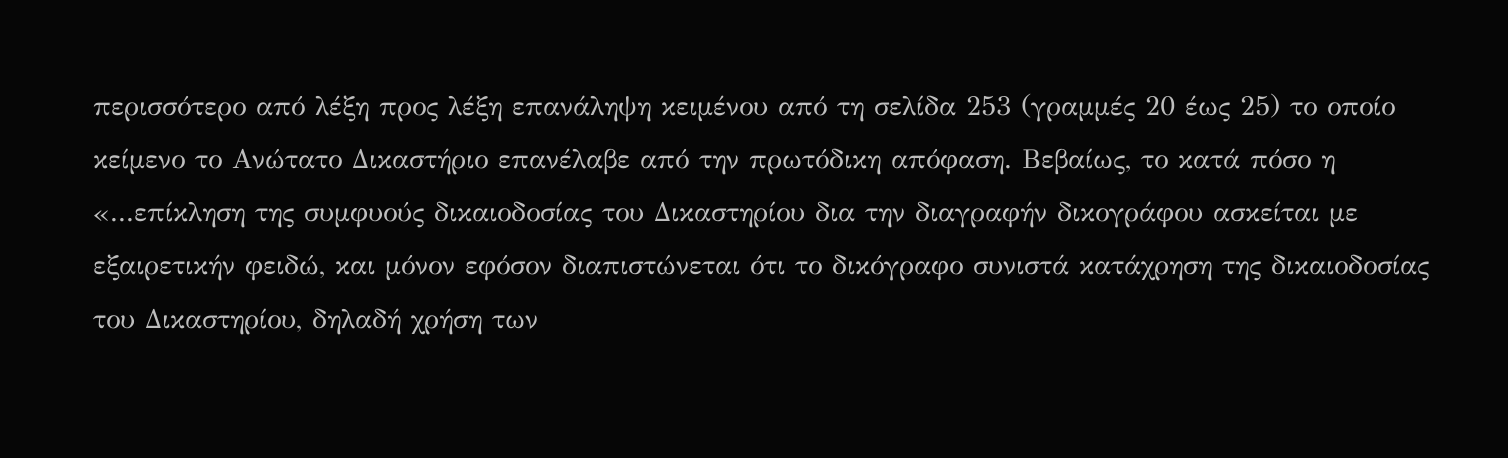περισσότερο από λέξη προς λέξη επανάληψη κειμένου από τη σελίδα 253 (γραμμές 20 έως 25) το οποίο κείμενο το Ανώτατο Δικαστήριο επανέλαβε από την πρωτόδικη απόφαση. Βεβαίως, το κατά πόσο η «...επίκληση της συμφυούς δικαιοδοσίας του Δικαστηρίου δια την διαγραφήν δικογράφου ασκείται με εξαιρετικήν φειδώ, και μόνον εφόσον διαπιστώνεται ότι το δικόγραφο συνιστά κατάχρηση της δικαιοδοσίας του Δικαστηρίου, δηλαδή χρήση των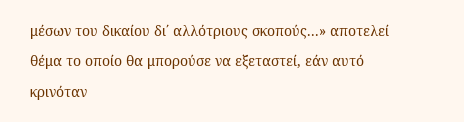μέσων του δικαίου δι΄ αλλότριους σκοπούς...» αποτελεί θέμα το οποίο θα μπορούσε να εξεταστεί, εάν αυτό κρινόταν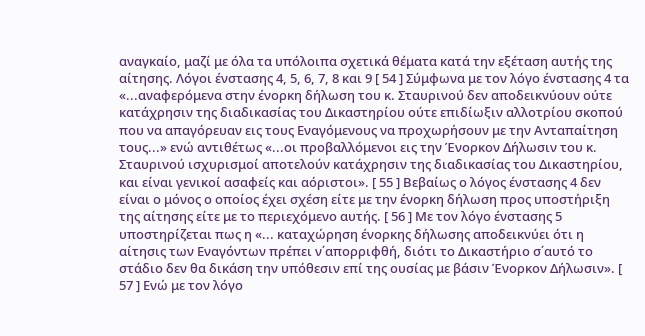αναγκαίο, μαζί με όλα τα υπόλοιπα σχετικά θέματα κατά την εξέταση αυτής της αίτησης. Λόγοι ένστασης 4, 5, 6, 7, 8 και 9 [ 54 ] Σύμφωνα με τον λόγο ένστασης 4 τα «...αναφερόμενα στην ένορκη δήλωση του κ. Σταυρινού δεν αποδεικνύουν ούτε κατάχρησιν της διαδικασίας του Δικαστηρίου ούτε επιδίωξιν αλλοτρίου σκοπού που να απαγόρευαν εις τους Εναγόμενους να προχωρήσουν με την Ανταπαίτηση τους...» ενώ αντιθέτως «...οι προβαλλόμενοι εις την Ένορκον Δήλωσιν του κ. Σταυρινού ισχυρισμοί αποτελούν κατάχρησιν της διαδικασίας του Δικαστηρίου, και είναι γενικοί ασαφείς και αόριστοι». [ 55 ] Βεβαίως ο λόγος ένστασης 4 δεν είναι ο μόνος ο οποίος έχει σχέση είτε με την ένορκη δήλωση προς υποστήριξη της αίτησης είτε με το περιεχόμενο αυτής. [ 56 ] Με τον λόγο ένστασης 5 υποστηρίζεται πως η «... καταχώρηση ένορκης δήλωσης αποδεικνύει ότι η αίτησις των Εναγόντων πρέπει ν΄απορριφθή, διότι το Δικαστήριο σ΄αυτό το στάδιο δεν θα δικάση την υπόθεσιν επί της ουσίας με βάσιν Ένορκον Δήλωσιν». [ 57 ] Ενώ με τον λόγο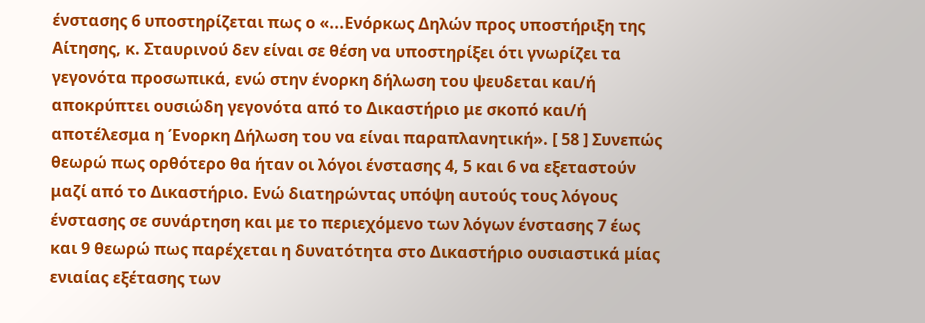ένστασης 6 υποστηρίζεται πως ο «...Ενόρκως Δηλών προς υποστήριξη της Αίτησης, κ. Σταυρινού δεν είναι σε θέση να υποστηρίξει ότι γνωρίζει τα γεγονότα προσωπικά, ενώ στην ένορκη δήλωση του ψευδεται και/ή αποκρύπτει ουσιώδη γεγονότα από το Δικαστήριο με σκοπό και/ή αποτέλεσμα η Ένορκη Δήλωση του να είναι παραπλανητική». [ 58 ] Συνεπώς θεωρώ πως ορθότερο θα ήταν οι λόγοι ένστασης 4, 5 και 6 να εξεταστούν μαζί από το Δικαστήριο. Ενώ διατηρώντας υπόψη αυτούς τους λόγους ένστασης σε συνάρτηση και με το περιεχόμενο των λόγων ένστασης 7 έως και 9 θεωρώ πως παρέχεται η δυνατότητα στο Δικαστήριο ουσιαστικά μίας ενιαίας εξέτασης των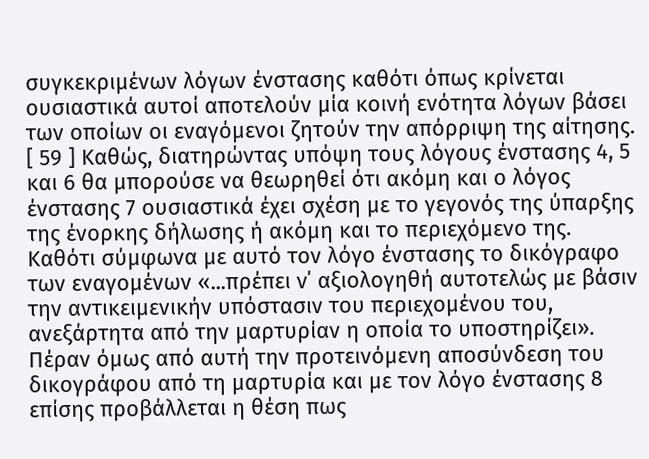συγκεκριμένων λόγων ένστασης καθότι όπως κρίνεται ουσιαστικά αυτοί αποτελούν μία κοινή ενότητα λόγων βάσει των οποίων οι εναγόμενοι ζητούν την απόρριψη της αίτησης. [ 59 ] Καθώς, διατηρώντας υπόψη τους λόγους ένστασης 4, 5 και 6 θα μπορούσε να θεωρηθεί ότι ακόμη και ο λόγος ένστασης 7 ουσιαστικά έχει σχέση με το γεγονός της ύπαρξης της ένορκης δήλωσης ή ακόμη και το περιεχόμενο της. Καθότι σύμφωνα με αυτό τον λόγο ένστασης το δικόγραφο των εναγομένων «...πρέπει ν΄ αξιολογηθή αυτοτελώς με βάσιν την αντικειμενικήν υπόστασιν του περιεχομένου του, ανεξάρτητα από την μαρτυρίαν η οποία το υποστηρίζει». Πέραν όμως από αυτή την προτεινόμενη αποσύνδεση του δικογράφου από τη μαρτυρία και με τον λόγο ένστασης 8 επίσης προβάλλεται η θέση πως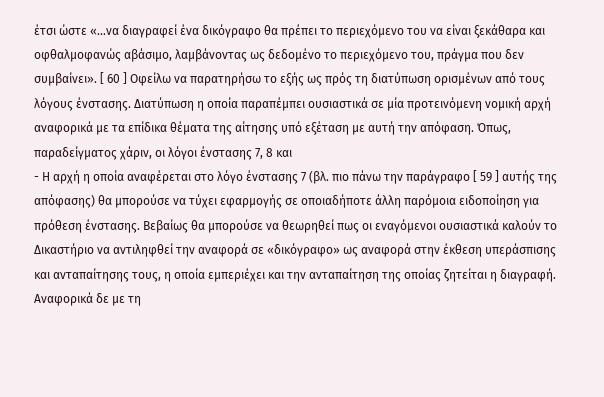έτσι ώστε «...να διαγραφεί ένα δικόγραφο θα πρέπει το περιεχόμενο του να είναι ξεκάθαρα και οφθαλμοφανώς αβάσιμο, λαμβάνοντας ως δεδομένο το περιεχόμενο του, πράγμα που δεν συμβαίνει». [ 60 ] Οφείλω να παρατηρήσω το εξής ως πρός τη διατύπωση ορισμένων από τους λόγους ένστασης. Διατύπωση η οποία παραπέμπει ουσιαστικά σε μία προτεινόμενη νομική αρχή αναφορικά με τα επίδικα θέματα της αίτησης υπό εξέταση με αυτή την απόφαση. Όπως, παραδείγματος χάριν, οι λόγοι ένστασης 7, 8 και
- Η αρχή η οποία αναφέρεται στο λόγο ένστασης 7 (βλ. πιο πάνω την παράγραφο [ 59 ] αυτής της απόφασης) θα μπορούσε να τύχει εφαρμογής σε οποιαδήποτε άλλη παρόμοια ειδοποίηση για πρόθεση ένστασης. Βεβαίως θα μπορούσε να θεωρηθεί πως οι εναγόμενοι ουσιαστικά καλούν το Δικαστήριο να αντιληφθεί την αναφορά σε «δικόγραφο» ως αναφορά στην έκθεση υπεράσπισης και ανταπαίτησης τους, η οποία εμπεριέχει και την ανταπαίτηση της οποίας ζητείται η διαγραφή. Αναφορικά δε με τη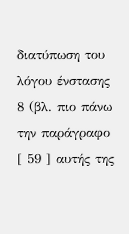διατύπωση του λόγου ένστασης 8 (βλ. πιο πάνω την παράγραφο [ 59 ] αυτής της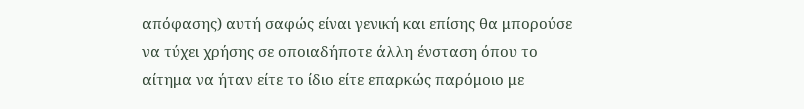απόφασης) αυτή σαφώς είναι γενική και επίσης θα μπορούσε να τύχει χρήσης σε οποιαδήποτε άλλη ένσταση όπου το αίτημα να ήταν είτε το ίδιο είτε επαρκώς παρόμοιο με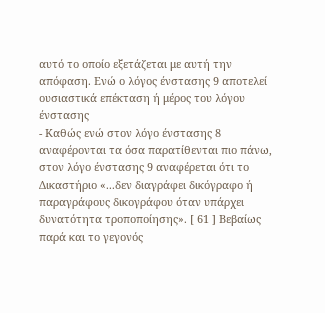αυτό το οποίο εξετάζεται με αυτή την απόφαση. Ενώ ο λόγος ένστασης 9 αποτελεί ουσιαστικά επέκταση ή μέρος του λόγου ένστασης
- Καθώς ενώ στον λόγο ένστασης 8 αναφέρονται τα όσα παρατίθενται πιο πάνω, στον λόγο ένστασης 9 αναφέρεται ότι το Δικαστήριο «...δεν διαγράφει δικόγραφο ή παραγράφους δικογράφου όταν υπάρχει δυνατότητα τροποποίησης». [ 61 ] Βεβαίως παρά και το γεγονός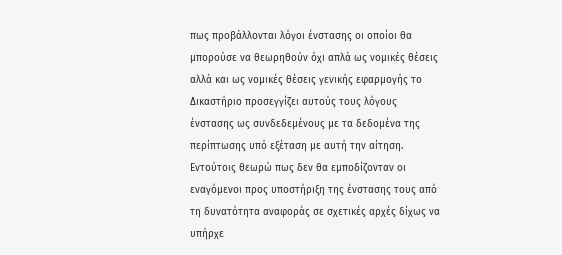πως προβάλλονται λόγοι ένστασης οι οποίοι θα μπορούσε να θεωρηθούν όχι απλά ως νομικές θέσεις αλλά και ως νομικές θέσεις γενικής εφαρμογής το Δικαστήριο προσεγγίζει αυτούς τους λόγους ένστασης ως συνδεδεμένους με τα δεδομένα της περίπτωσης υπό εξέταση με αυτή την αίτηση. Εντούτοις θεωρώ πως δεν θα εμποδίζονταν οι εναγόμενοι προς υποστήριξη της ένστασης τους από τη δυνατότητα αναφοράς σε σχετικές αρχές δίχως να υπήρχε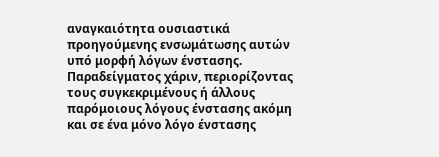αναγκαιότητα ουσιαστικά προηγούμενης ενσωμάτωσης αυτών υπό μορφή λόγων ένστασης. Παραδείγματος χάριν, περιορίζοντας τους συγκεκριμένους ή άλλους παρόμοιους λόγους ένστασης ακόμη και σε ένα μόνο λόγο ένστασης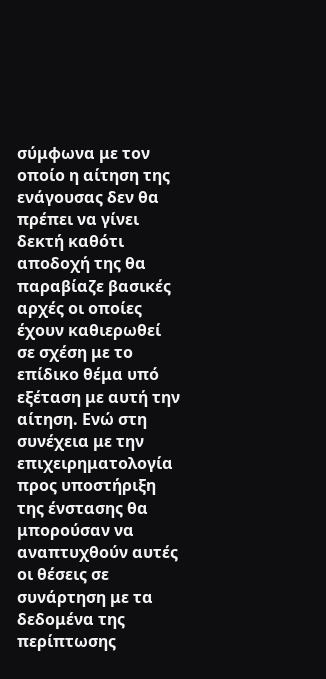σύμφωνα με τον οποίο η αίτηση της ενάγουσας δεν θα πρέπει να γίνει δεκτή καθότι αποδοχή της θα παραβίαζε βασικές αρχές οι οποίες έχουν καθιερωθεί σε σχέση με το επίδικο θέμα υπό εξέταση με αυτή την αίτηση. Ενώ στη συνέχεια με την επιχειρηματολογία προς υποστήριξη της ένστασης θα μπορούσαν να αναπτυχθούν αυτές οι θέσεις σε συνάρτηση με τα δεδομένα της περίπτωσης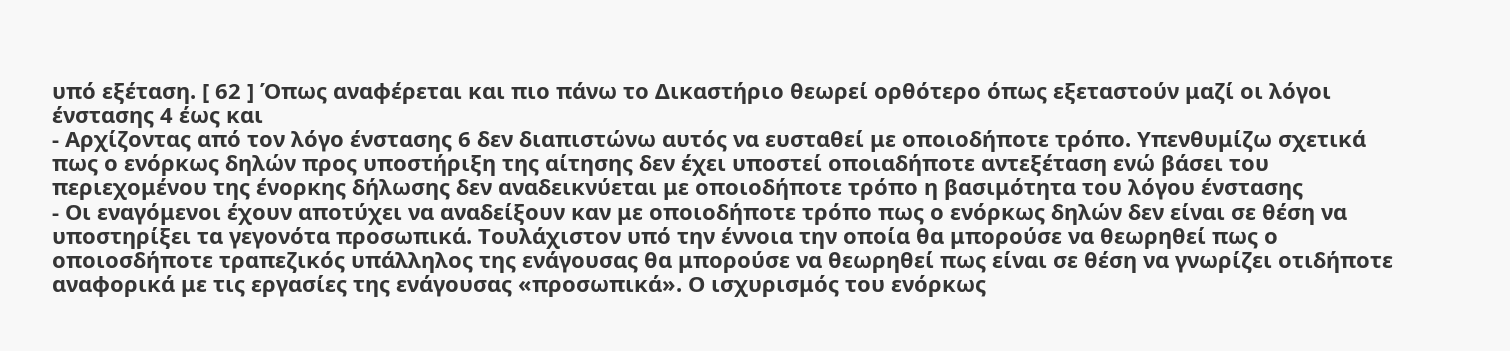υπό εξέταση. [ 62 ] Όπως αναφέρεται και πιο πάνω το Δικαστήριο θεωρεί ορθότερο όπως εξεταστούν μαζί οι λόγοι ένστασης 4 έως και
- Αρχίζοντας από τον λόγο ένστασης 6 δεν διαπιστώνω αυτός να ευσταθεί με οποιοδήποτε τρόπο. Υπενθυμίζω σχετικά πως ο ενόρκως δηλών προς υποστήριξη της αίτησης δεν έχει υποστεί οποιαδήποτε αντεξέταση ενώ βάσει του περιεχομένου της ένορκης δήλωσης δεν αναδεικνύεται με οποιοδήποτε τρόπο η βασιμότητα του λόγου ένστασης
- Οι εναγόμενοι έχουν αποτύχει να αναδείξουν καν με οποιοδήποτε τρόπο πως ο ενόρκως δηλών δεν είναι σε θέση να υποστηρίξει τα γεγονότα προσωπικά. Τουλάχιστον υπό την έννοια την οποία θα μπορούσε να θεωρηθεί πως ο οποιοσδήποτε τραπεζικός υπάλληλος της ενάγουσας θα μπορούσε να θεωρηθεί πως είναι σε θέση να γνωρίζει οτιδήποτε αναφορικά με τις εργασίες της ενάγουσας «προσωπικά». Ο ισχυρισμός του ενόρκως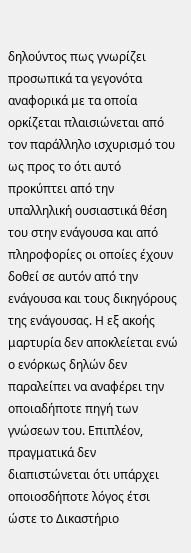δηλούντος πως γνωρίζει προσωπικά τα γεγονότα αναφορικά με τα οποία ορκίζεται πλαισιώνεται από τον παράλληλο ισχυρισμό του ως προς το ότι αυτό προκύπτει από την υπαλληλική ουσιαστικά θέση του στην ενάγουσα και από πληροφορίες οι οποίες έχουν δοθεί σε αυτόν από την ενάγουσα και τους δικηγόρους της ενάγουσας. Η εξ ακοής μαρτυρία δεν αποκλείεται ενώ ο ενόρκως δηλών δεν παραλείπει να αναφέρει την οποιαδήποτε πηγή των γνώσεων του. Επιπλέον, πραγματικά δεν διαπιστώνεται ότι υπάρχει οποιοσδήποτε λόγος έτσι ώστε το Δικαστήριο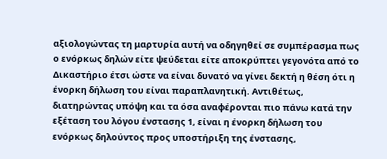αξιολογώντας τη μαρτυρία αυτή να οδηγηθεί σε συμπέρασμα πως ο ενόρκως δηλών είτε ψεύδεται είτε αποκρύπτει γεγονότα από το Δικαστήριο έτσι ώστε να είναι δυνατό να γίνει δεκτή η θέση ότι η ένορκη δήλωση του είναι παραπλανητική. Αντιθέτως, διατηρώντας υπόψη και τα όσα αναφέρονται πιο πάνω κατά την εξέταση του λόγου ένστασης 1, είναι η ένορκη δήλωση του ενόρκως δηλούντος προς υποστήριξη της ένστασης,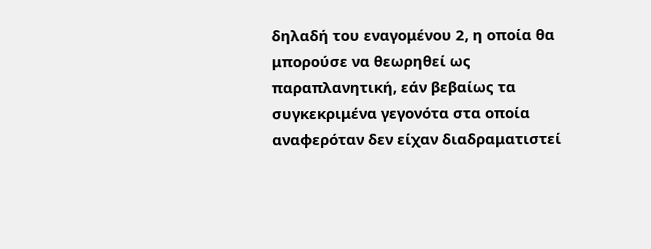δηλαδή του εναγομένου 2, η οποία θα μπορούσε να θεωρηθεί ως παραπλανητική, εάν βεβαίως τα συγκεκριμένα γεγονότα στα οποία αναφερόταν δεν είχαν διαδραματιστεί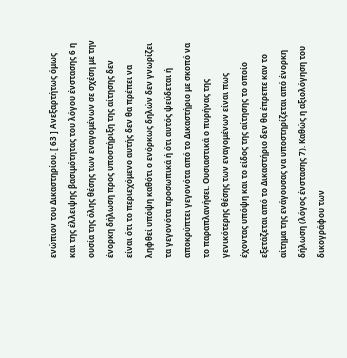ενώπιον του Δικαστηρίου. [ 63 ] Ανεξαρτήτως όμως και της έλλειψης βασιμότητας του λόγου ένστασης 6 η ουσία της όλης θέσης των εναγομένων σε σχέση με την ένορκη δήλωση προς υποστήριξη της αίτησης δεν είναι ότι το περιεχόμενο αυτής δεν θα πρέπει να ληφθεί υπόψη καθότι ο ενόρκως δηλών δεν γνωρίζει τα γεγονότα προσωπικά ή ότι αυτός ψεύδεται ή αποκρύπτει γεγονότα από το Δικαστήριο με σκοπό να το παραπλανήσει. Ουσιαστικά ο πυρήνας της γενικότερης θέσης των εναγομένων είναι πως έχοντας υπόψη και το είδος της αίτησης το οποίο εξετάζεται από το Δικαστήριο δεν θα έπρεπε καν το αίτημα της ενάγουσας να υποστηρίζεται από ένορκη δήλωση (λόγος ένστασης 7). Καθώς η αξιολόγηση του δικογράφου των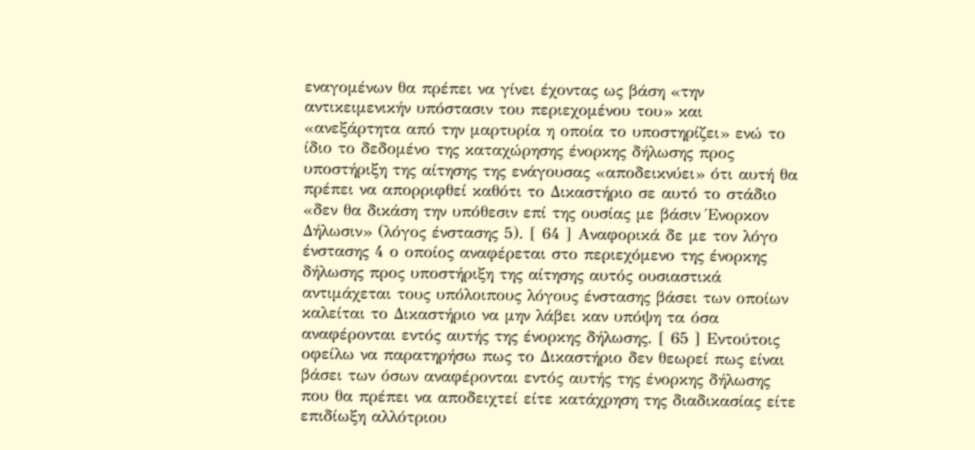εναγομένων θα πρέπει να γίνει έχοντας ως βάση «την αντικειμενικήν υπόστασιν του περιεχομένου του» και «ανεξάρτητα από την μαρτυρία η οποία το υποστηρίζει» ενώ το ίδιο το δεδομένο της καταχώρησης ένορκης δήλωσης προς υποστήριξη της αίτησης της ενάγουσας «αποδεικνύει» ότι αυτή θα πρέπει να απορριφθεί καθότι το Δικαστήριο σε αυτό το στάδιο «δεν θα δικάση την υπόθεσιν επί της ουσίας με βάσιν Ένορκον Δήλωσιν» (λόγος ένστασης 5). [ 64 ] Αναφορικά δε με τον λόγο ένστασης 4 ο οποίος αναφέρεται στο περιεχόμενο της ένορκης δήλωσης προς υποστήριξη της αίτησης αυτός ουσιαστικά αντιμάχεται τους υπόλοιπους λόγους ένστασης βάσει των οποίων καλείται το Δικαστήριο να μην λάβει καν υπόψη τα όσα αναφέρονται εντός αυτής της ένορκης δήλωσης. [ 65 ] Εντούτοις οφείλω να παρατηρήσω πως το Δικαστήριο δεν θεωρεί πως είναι βάσει των όσων αναφέρονται εντός αυτής της ένορκης δήλωσης που θα πρέπει να αποδειχτεί είτε κατάχρηση της διαδικασίας είτε επιδίωξη αλλότριου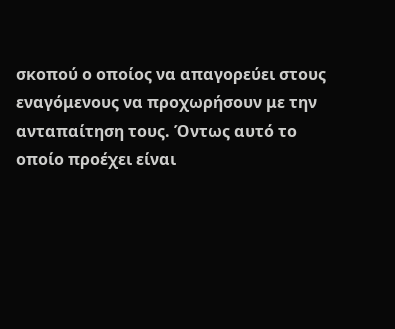σκοπού ο οποίος να απαγορεύει στους εναγόμενους να προχωρήσουν με την ανταπαίτηση τους. Όντως αυτό το οποίο προέχει είναι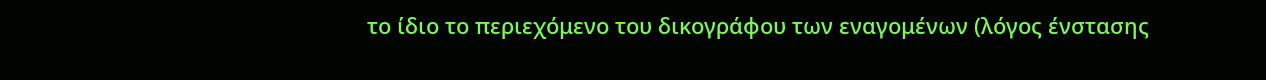το ίδιο το περιεχόμενο του δικογράφου των εναγομένων (λόγος ένστασης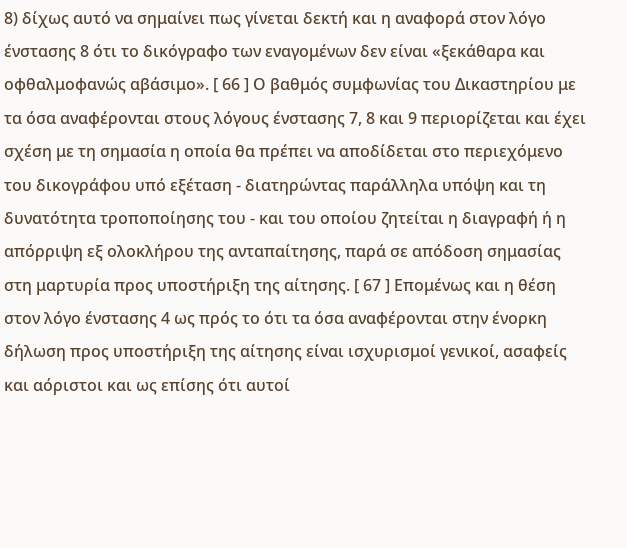8) δίχως αυτό να σημαίνει πως γίνεται δεκτή και η αναφορά στον λόγο ένστασης 8 ότι το δικόγραφο των εναγομένων δεν είναι «ξεκάθαρα και οφθαλμοφανώς αβάσιμο». [ 66 ] Ο βαθμός συμφωνίας του Δικαστηρίου με τα όσα αναφέρονται στους λόγους ένστασης 7, 8 και 9 περιορίζεται και έχει σχέση με τη σημασία η οποία θα πρέπει να αποδίδεται στο περιεχόμενο του δικογράφου υπό εξέταση - διατηρώντας παράλληλα υπόψη και τη δυνατότητα τροποποίησης του - και του οποίου ζητείται η διαγραφή ή η απόρριψη εξ ολοκλήρου της ανταπαίτησης, παρά σε απόδοση σημασίας στη μαρτυρία προς υποστήριξη της αίτησης. [ 67 ] Επομένως και η θέση στον λόγο ένστασης 4 ως πρός το ότι τα όσα αναφέρονται στην ένορκη δήλωση προς υποστήριξη της αίτησης είναι ισχυρισμοί γενικοί, ασαφείς και αόριστοι και ως επίσης ότι αυτοί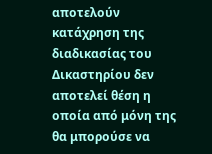αποτελούν κατάχρηση της διαδικασίας του Δικαστηρίου δεν αποτελεί θέση η οποία από μόνη της θα μπορούσε να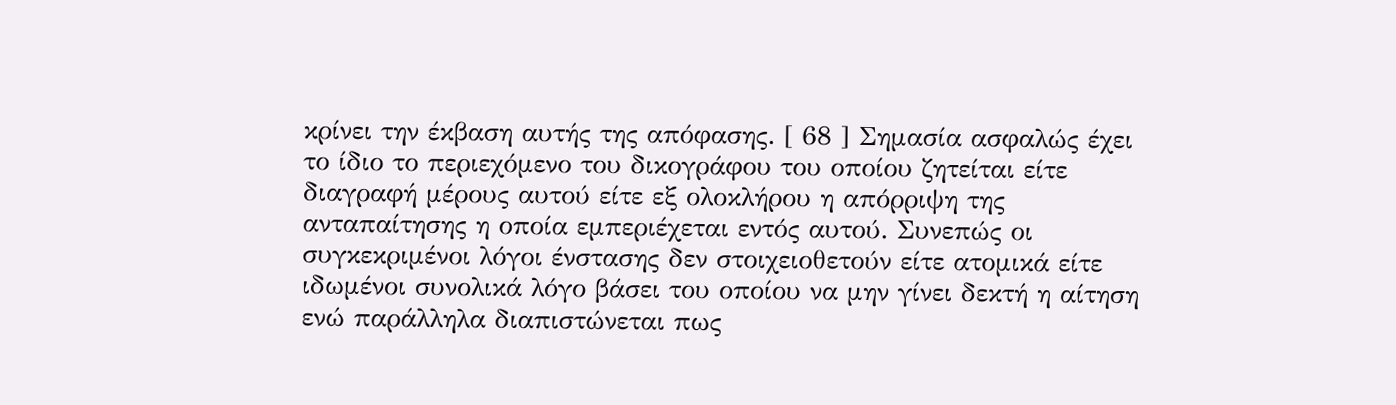κρίνει την έκβαση αυτής της απόφασης. [ 68 ] Σημασία ασφαλώς έχει το ίδιο το περιεχόμενο του δικογράφου του οποίου ζητείται είτε διαγραφή μέρους αυτού είτε εξ ολοκλήρου η απόρριψη της ανταπαίτησης η οποία εμπεριέχεται εντός αυτού. Συνεπώς οι συγκεκριμένοι λόγοι ένστασης δεν στοιχειοθετούν είτε ατομικά είτε ιδωμένοι συνολικά λόγο βάσει του οποίου να μην γίνει δεκτή η αίτηση ενώ παράλληλα διαπιστώνεται πως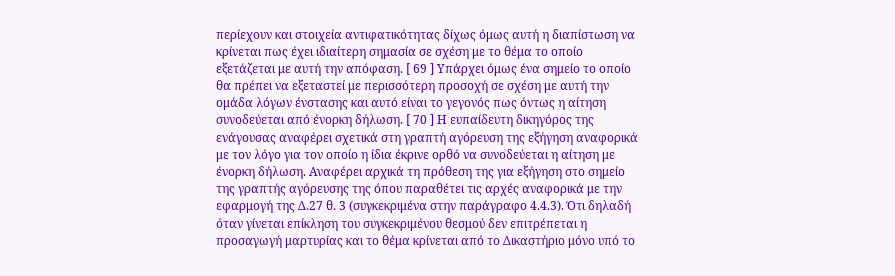περίεχουν και στοιχεία αντιφατικότητας δίχως όμως αυτή η διαπίστωση να κρίνεται πως έχει ιδιαίτερη σημασία σε σχέση με το θέμα το οποίο εξετάζεται με αυτή την απόφαση. [ 69 ] Υπάρχει όμως ένα σημείο το οποίο θα πρέπει να εξεταστεί με περισσότερη προσοχή σε σχέση με αυτή την ομάδα λόγων ένστασης και αυτό είναι το γεγονός πως όντως η αίτηση συνοδεύεται από ένορκη δήλωση. [ 70 ] Η ευπαίδευτη δικηγόρος της ενάγουσας αναφέρει σχετικά στη γραπτή αγόρευση της εξήγηση αναφορικά με τον λόγο για τον οποίο η ίδια έκρινε ορθό να συνοδεύεται η αίτηση με ένορκη δήλωση. Αναφέρει αρχικά τη πρόθεση της για εξήγηση στο σημείο της γραπτής αγόρευσης της όπου παραθέτει τις αρχές αναφορικά με την εφαρμογή της Δ.27 θ. 3 (συγκεκριμένα στην παράγραφο 4.4.3). Ότι δηλαδή όταν γίνεται επίκληση του συγκεκριμένου θεσμού δεν επιτρέπεται η προσαγωγή μαρτυρίας και το θέμα κρίνεται από το Δικαστήριο μόνο υπό το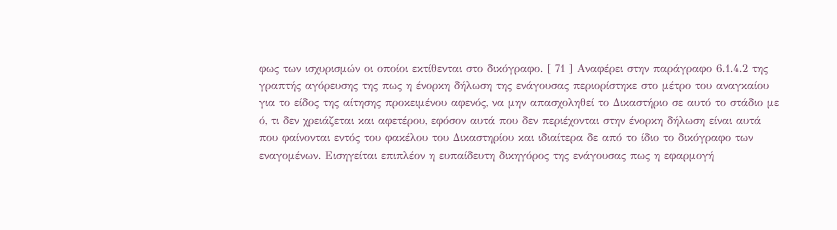φως των ισχυρισμών οι οποίοι εκτίθενται στο δικόγραφο. [ 71 ] Αναφέρει στην παράγραφο 6.1.4.2 της γραπτής αγόρευσης της πως η ένορκη δήλωση της ενάγουσας περιορίστηκε στο μέτρο του αναγκαίου για το είδος της αίτησης προκειμένου αφενός, να μην απασχοληθεί το Δικαστήριο σε αυτό το στάδιο με ό, τι δεν χρειάζεται και αφετέρου, εφόσον αυτά που δεν περιέχονται στην ένορκη δήλωση είναι αυτά που φαίνονται εντός του φακέλου του Δικαστηρίου και ιδιαίτερα δε από το ίδιο το δικόγραφο των εναγομένων. Εισηγείται επιπλέον η ευπαίδευτη δικηγόρος της ενάγουσας πως η εφαρμογή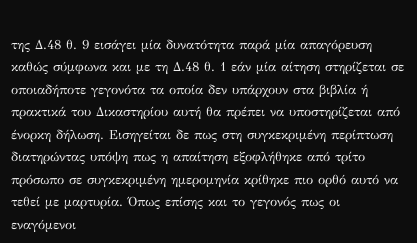της Δ.48 θ. 9 εισάγει μία δυνατότητα παρά μία απαγόρευση καθώς σύμφωνα και με τη Δ.48 θ. 1 εάν μία αίτηση στηρίζεται σε οποιαδήποτε γεγονότα τα οποία δεν υπάρχουν στα βιβλία ή πρακτικά του Δικαστηρίου αυτή θα πρέπει να υποστηρίζεται από ένορκη δήλωση. Εισηγείται δε πως στη συγκεκριμένη περίπτωση διατηρώντας υπόψη πως η απαίτηση εξοφλήθηκε από τρίτο πρόσωπο σε συγκεκριμένη ημερομηνία κρίθηκε πιο ορθό αυτό να τεθεί με μαρτυρία. Όπως επίσης και το γεγονός πως οι εναγόμενοι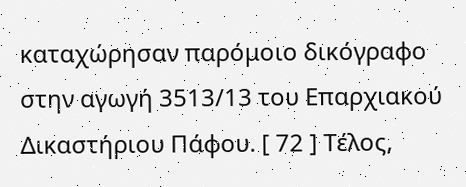καταχώρησαν παρόμοιο δικόγραφο στην αγωγή 3513/13 του Επαρχιακού Δικαστήριου Πάφου. [ 72 ] Τέλος,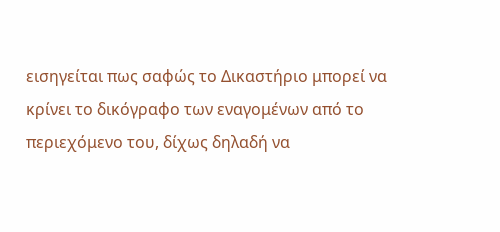εισηγείται πως σαφώς το Δικαστήριο μπορεί να κρίνει το δικόγραφο των εναγομένων από το περιεχόμενο του, δίχως δηλαδή να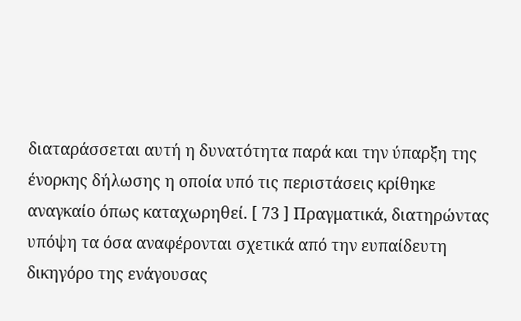διαταράσσεται αυτή η δυνατότητα παρά και την ύπαρξη της ένορκης δήλωσης η οποία υπό τις περιστάσεις κρίθηκε αναγκαίο όπως καταχωρηθεί. [ 73 ] Πραγματικά, διατηρώντας υπόψη τα όσα αναφέρονται σχετικά από την ευπαίδευτη δικηγόρο της ενάγουσας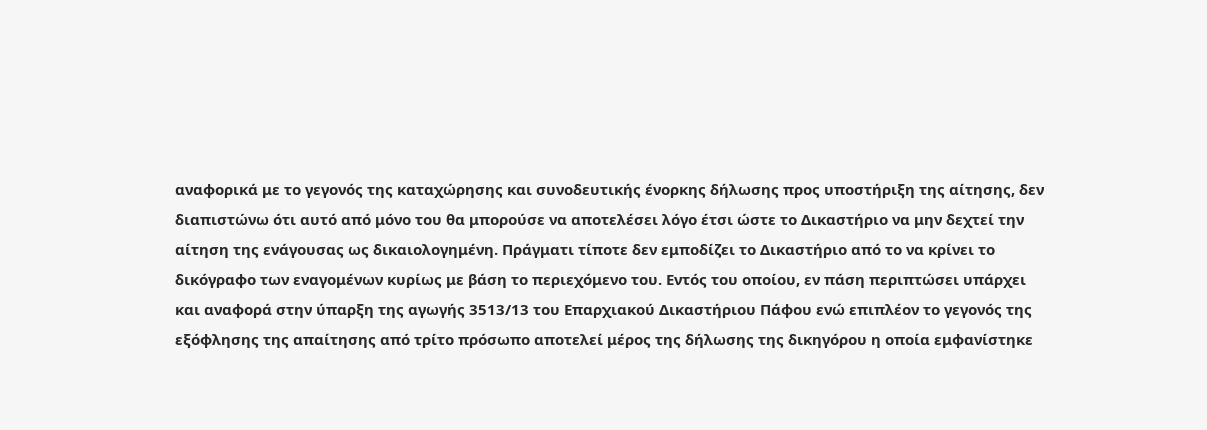αναφορικά με το γεγονός της καταχώρησης και συνοδευτικής ένορκης δήλωσης προς υποστήριξη της αίτησης, δεν διαπιστώνω ότι αυτό από μόνο του θα μπορούσε να αποτελέσει λόγο έτσι ώστε το Δικαστήριο να μην δεχτεί την αίτηση της ενάγουσας ως δικαιολογημένη. Πράγματι τίποτε δεν εμποδίζει το Δικαστήριο από το να κρίνει το δικόγραφο των εναγομένων κυρίως με βάση το περιεχόμενο του. Εντός του οποίου, εν πάση περιπτώσει υπάρχει και αναφορά στην ύπαρξη της αγωγής 3513/13 του Επαρχιακού Δικαστήριου Πάφου ενώ επιπλέον το γεγονός της εξόφλησης της απαίτησης από τρίτο πρόσωπο αποτελεί μέρος της δήλωσης της δικηγόρου η οποία εμφανίστηκε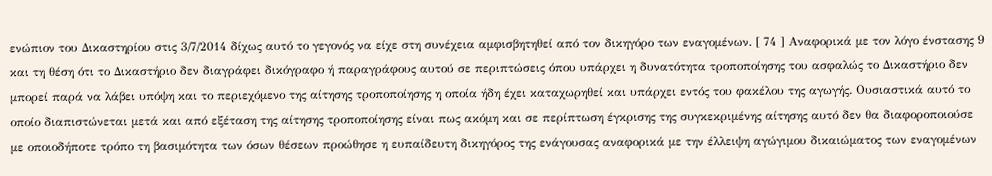ενώπιον του Δικαστηρίου στις 3/7/2014 δίχως αυτό το γεγονός να είχε στη συνέχεια αμφισβητηθεί από τον δικηγόρο των εναγομένων. [ 74 ] Αναφορικά με τον λόγο ένστασης 9 και τη θέση ότι το Δικαστήριο δεν διαγράφει δικόγραφο ή παραγράφους αυτού σε περιπτώσεις όπου υπάρχει η δυνατότητα τροποποίησης του ασφαλώς το Δικαστήριο δεν μπορεί παρά να λάβει υπόψη και το περιεχόμενο της αίτησης τροποποίησης η οποία ήδη έχει καταχωρηθεί και υπάρχει εντός του φακέλου της αγωγής. Ουσιαστικά αυτό το οποίο διαπιστώνεται μετά και από εξέταση της αίτησης τροποποίησης είναι πως ακόμη και σε περίπτωση έγκρισης της συγκεκριμένης αίτησης αυτό δεν θα διαφοροποιούσε με οποιοδήποτε τρόπο τη βασιμότητα των όσων θέσεων προώθησε η ευπαίδευτη δικηγόρος της ενάγουσας αναφορικά με την έλλειψη αγώγιμου δικαιώματος των εναγομένων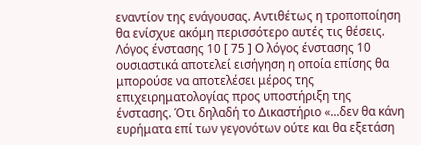εναντίον της ενάγουσας. Αντιθέτως η τροποποίηση θα ενίσχυε ακόμη περισσότερο αυτές τις θέσεις. Λόγος ένστασης 10 [ 75 ] Ο λόγος ένστασης 10 ουσιαστικά αποτελεί εισήγηση η οποία επίσης θα μπορούσε να αποτελέσει μέρος της επιχειρηματολογίας προς υποστήριξη της ένστασης. Ότι δηλαδή το Δικαστήριο «...δεν θα κάνη ευρήματα επί των γεγονότων ούτε και θα εξετάση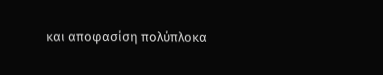και αποφασίση πολύπλοκα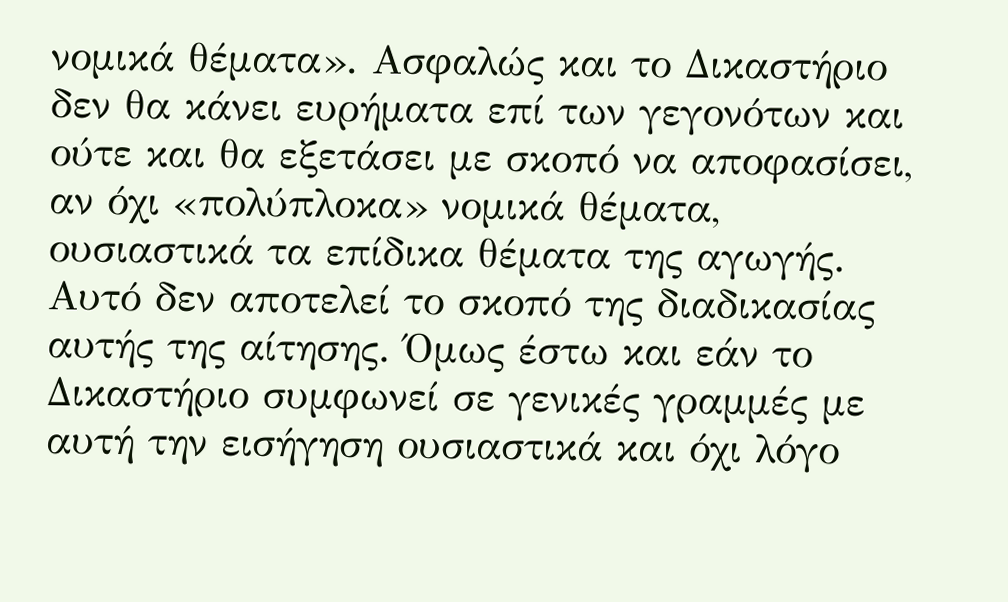νομικά θέματα». Ασφαλώς και το Δικαστήριο δεν θα κάνει ευρήματα επί των γεγονότων και ούτε και θα εξετάσει με σκοπό να αποφασίσει, αν όχι «πολύπλοκα» νομικά θέματα, ουσιαστικά τα επίδικα θέματα της αγωγής. Αυτό δεν αποτελεί το σκοπό της διαδικασίας αυτής της αίτησης. Όμως έστω και εάν το Δικαστήριο συμφωνεί σε γενικές γραμμές με αυτή την εισήγηση ουσιαστικά και όχι λόγο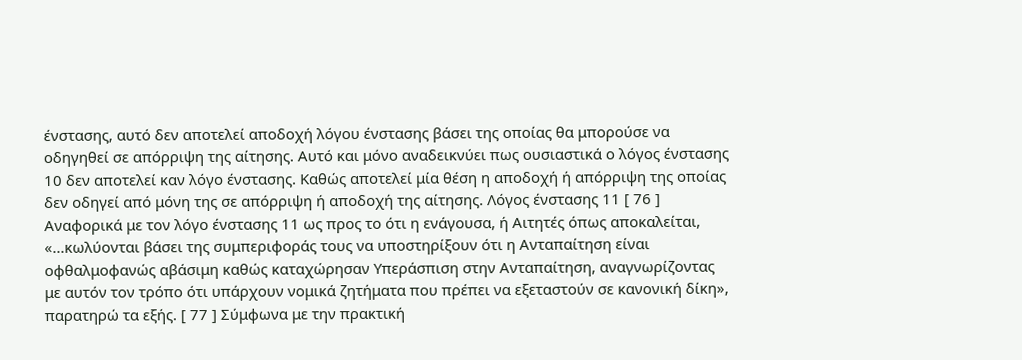ένστασης, αυτό δεν αποτελεί αποδοχή λόγου ένστασης βάσει της οποίας θα μπορούσε να οδηγηθεί σε απόρριψη της αίτησης. Αυτό και μόνο αναδεικνύει πως ουσιαστικά ο λόγος ένστασης 10 δεν αποτελεί καν λόγο ένστασης. Καθώς αποτελεί μία θέση η αποδοχή ή απόρριψη της οποίας δεν οδηγεί από μόνη της σε απόρριψη ή αποδοχή της αίτησης. Λόγος ένστασης 11 [ 76 ] Αναφορικά με τον λόγο ένστασης 11 ως προς το ότι η ενάγουσα, ή Αιτητές όπως αποκαλείται, «...κωλύονται βάσει της συμπεριφοράς τους να υποστηρίξουν ότι η Ανταπαίτηση είναι οφθαλμοφανώς αβάσιμη καθώς καταχώρησαν Υπεράσπιση στην Ανταπαίτηση, αναγνωρίζοντας με αυτόν τον τρόπο ότι υπάρχουν νομικά ζητήματα που πρέπει να εξεταστούν σε κανονική δίκη», παρατηρώ τα εξής. [ 77 ] Σύμφωνα με την πρακτική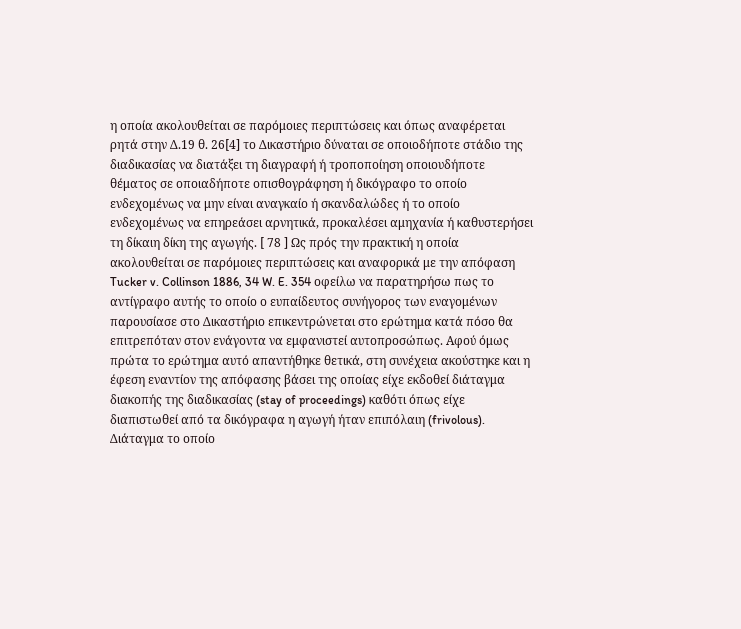η οποία ακολουθείται σε παρόμοιες περιπτώσεις και όπως αναφέρεται ρητά στην Δ.19 θ. 26[4] το Δικαστήριο δύναται σε οποιοδήποτε στάδιο της διαδικασίας να διατάξει τη διαγραφή ή τροποποίηση οποιουδήποτε θέματος σε οποιαδήποτε οπισθογράφηση ή δικόγραφο το οποίο ενδεχομένως να μην είναι αναγκαίο ή σκανδαλώδες ή το οποίο ενδεχομένως να επηρεάσει αρνητικά, προκαλέσει αμηχανία ή καθυστερήσει τη δίκαιη δίκη της αγωγής. [ 78 ] Ως πρός την πρακτική η οποία ακολουθείται σε παρόμοιες περιπτώσεις και αναφορικά με την απόφαση Tucker v. Collinson 1886, 34 W. E. 354 οφείλω να παρατηρήσω πως το αντίγραφο αυτής το οποίο ο ευπαίδευτος συνήγορος των εναγομένων παρουσίασε στο Δικαστήριο επικεντρώνεται στο ερώτημα κατά πόσο θα επιτρεπόταν στον ενάγοντα να εμφανιστεί αυτοπροσώπως. Αφού όμως πρώτα το ερώτημα αυτό απαντήθηκε θετικά, στη συνέχεια ακούστηκε και η έφεση εναντίον της απόφασης βάσει της οποίας είχε εκδοθεί διάταγμα διακοπής της διαδικασίας (stay of proceedings) καθότι όπως είχε διαπιστωθεί από τα δικόγραφα η αγωγή ήταν επιπόλαιη (frivolous). Διάταγμα το οποίο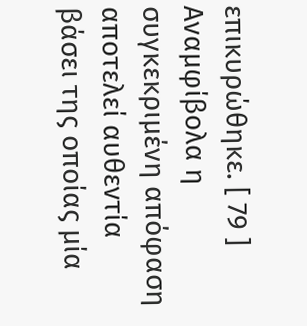επικυρώθηκε. [ 79 ] Αναμφίβολα η συγκεκριμένη απόφαση αποτελεί αυθεντία βάσει της οποίας μία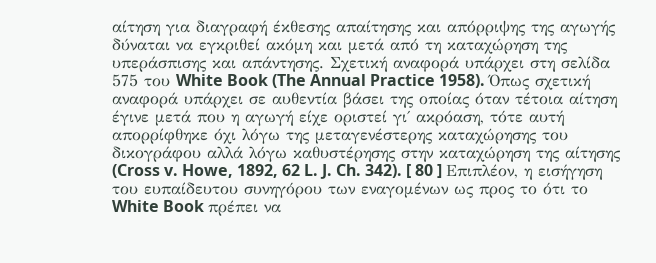αίτηση για διαγραφή έκθεσης απαίτησης και απόρριψης της αγωγής δύναται να εγκριθεί ακόμη και μετά από τη καταχώρηση της υπεράσπισης και απάντησης. Σχετική αναφορά υπάρχει στη σελίδα 575 του White Book (The Annual Practice 1958). Όπως σχετική αναφορά υπάρχει σε αυθεντία βάσει της οποίας όταν τέτοια αίτηση έγινε μετά που η αγωγή είχε οριστεί γι΄ ακρόαση, τότε αυτή απορρίφθηκε όχι λόγω της μεταγενέστερης καταχώρησης του δικογράφου αλλά λόγω καθυστέρησης στην καταχώρηση της αίτησης (Cross v. Howe, 1892, 62 L. J. Ch. 342). [ 80 ] Επιπλέον, η εισήγηση του ευπαίδευτου συνηγόρου των εναγομένων ως προς το ότι το White Book πρέπει να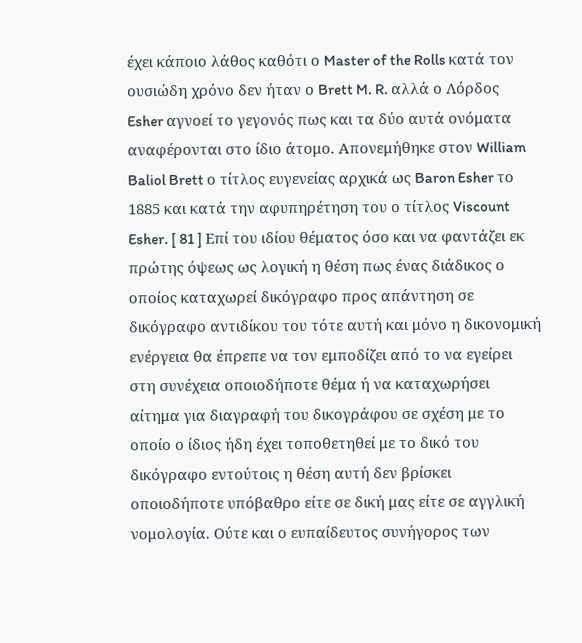έχει κάποιο λάθος καθότι ο Master of the Rolls κατά τον ουσιώδη χρόνο δεν ήταν ο Brett M. R. αλλά ο Λόρδος Esher αγνοεί το γεγονός πως και τα δύο αυτά ονόματα αναφέρονται στο ίδιο άτομο. Απονεμήθηκε στον William Baliol Brett ο τίτλος ευγενείας αρχικά ως Baron Esher το 1885 και κατά την αφυπηρέτηση του ο τίτλος Viscount Esher. [ 81 ] Επί του ιδίου θέματος όσο και να φαντάζει εκ πρώτης όψεως ως λογική η θέση πως ένας διάδικος ο οποίος καταχωρεί δικόγραφο προς απάντηση σε δικόγραφο αντιδίκου του τότε αυτή και μόνο η δικονομική ενέργεια θα έπρεπε να τον εμποδίζει από το να εγείρει στη συνέχεια οποιοδήποτε θέμα ή να καταχωρήσει αίτημα για διαγραφή του δικογράφου σε σχέση με το οποίο ο ίδιος ήδη έχει τοποθετηθεί με το δικό του δικόγραφο εντούτοις η θέση αυτή δεν βρίσκει οποιοδήποτε υπόβαθρο είτε σε δική μας είτε σε αγγλική νομολογία. Ούτε και ο ευπαίδευτος συνήγορος των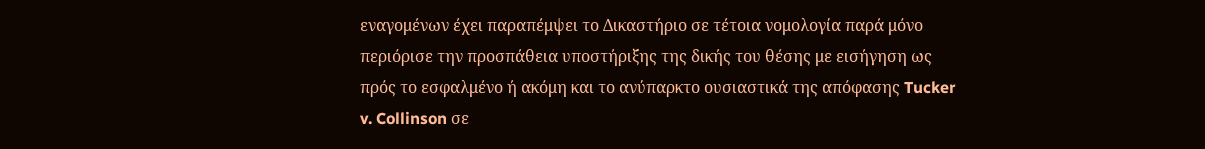εναγομένων έχει παραπέμψει το Δικαστήριο σε τέτοια νομολογία παρά μόνο περιόρισε την προσπάθεια υποστήριξης της δικής του θέσης με εισήγηση ως πρός το εσφαλμένο ή ακόμη και το ανύπαρκτο ουσιαστικά της απόφασης Tucker v. Collinson σε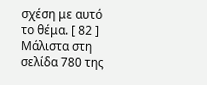σχέση με αυτό το θέμα. [ 82 ] Μάλιστα στη σελίδα 780 της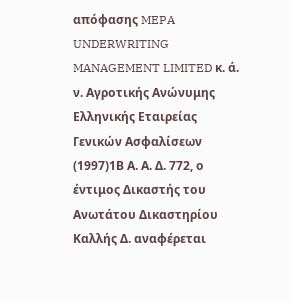απόφασης MEPA UNDERWRITING MANAGEMENT LIMITED κ. ά. ν. Αγροτικής Ανώνυμης Ελληνικής Εταιρείας Γενικών Ασφαλίσεων
(1997)1Β Α. Α. Δ. 772, ο έντιμος Δικαστής του Ανωτάτου Δικαστηρίου Καλλής Δ. αναφέρεται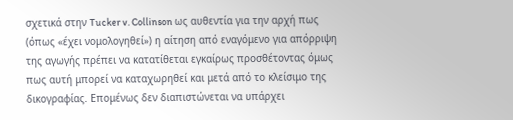σχετικά στην Tucker v. Collinson ως αυθεντία για την αρχή πως (όπως «έχει νομολογηθεί») η αίτηση από εναγόμενο για απόρριψη της αγωγής πρέπει να κατατίθεται εγκαίρως προσθέτοντας όμως πως αυτή μπορεί να καταχωρηθεί και μετά από το κλείσιμο της δικογραφίας. Επομένως δεν διαπιστώνεται να υπάρχει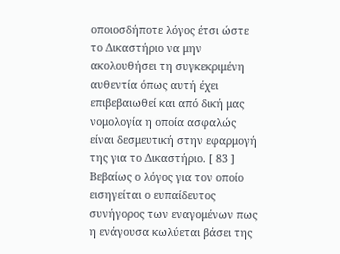οποιοσδήποτε λόγος έτσι ώστε το Δικαστήριο να μην ακολουθήσει τη συγκεκριμένη αυθεντία όπως αυτή έχει επιβεβαιωθεί και από δική μας νομολογία η οποία ασφαλώς είναι δεσμευτική στην εφαρμογή της για το Δικαστήριο. [ 83 ] Βεβαίως ο λόγος για τον οποίο εισηγείται ο ευπαίδευτος συνήγορος των εναγομένων πως η ενάγουσα κωλύεται βάσει της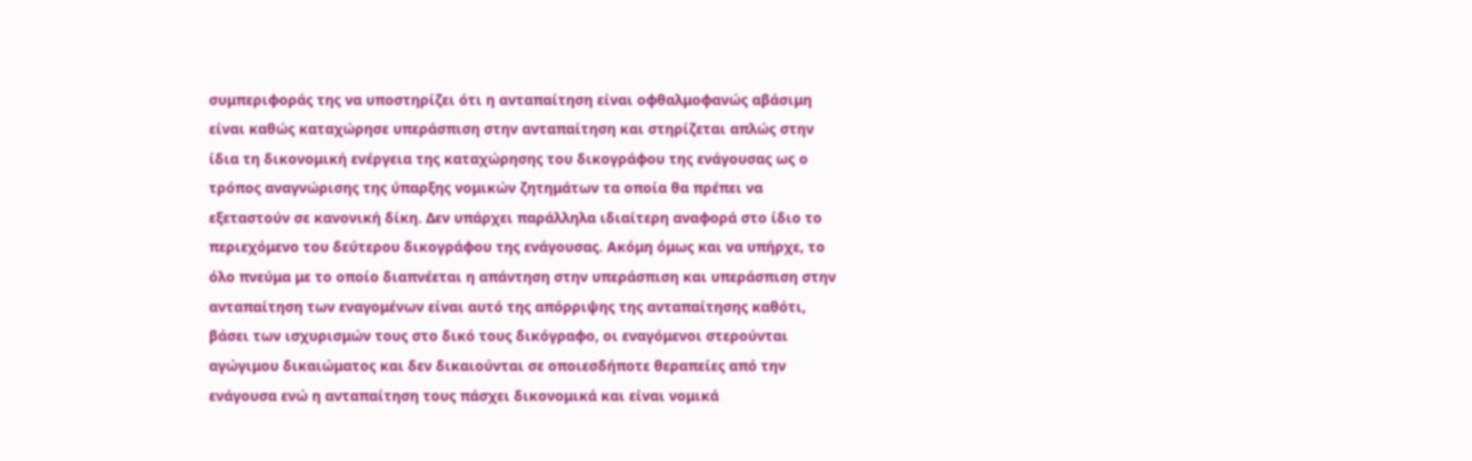συμπεριφοράς της να υποστηρίζει ότι η ανταπαίτηση είναι οφθαλμοφανώς αβάσιμη είναι καθώς καταχώρησε υπεράσπιση στην ανταπαίτηση και στηρίζεται απλώς στην ίδια τη δικονομική ενέργεια της καταχώρησης του δικογράφου της ενάγουσας ως ο τρόπος αναγνώρισης της ύπαρξης νομικών ζητημάτων τα οποία θα πρέπει να εξεταστούν σε κανονική δίκη. Δεν υπάρχει παράλληλα ιδιαίτερη αναφορά στο ίδιο το περιεχόμενο του δεύτερου δικογράφου της ενάγουσας. Ακόμη όμως και να υπήρχε, το όλο πνεύμα με το οποίο διαπνέεται η απάντηση στην υπεράσπιση και υπεράσπιση στην ανταπαίτηση των εναγομένων είναι αυτό της απόρριψης της ανταπαίτησης καθότι, βάσει των ισχυρισμών τους στο δικό τους δικόγραφο, οι εναγόμενοι στερούνται αγώγιμου δικαιώματος και δεν δικαιούνται σε οποιεσδήποτε θεραπείες από την ενάγουσα ενώ η ανταπαίτηση τους πάσχει δικονομικά και είναι νομικά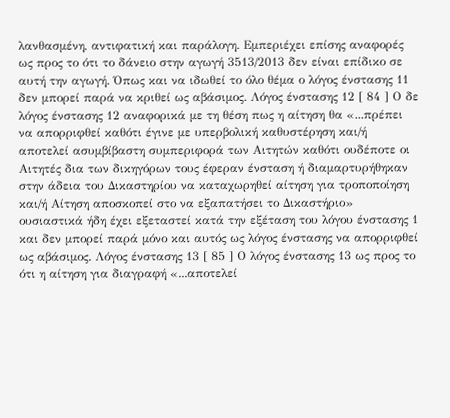λανθασμένη, αντιφατική και παράλογη. Εμπεριέχει επίσης αναφορές ως προς το ότι το δάνειο στην αγωγή 3513/2013 δεν είναι επίδικο σε αυτή την αγωγή. Όπως και να ιδωθεί το όλο θέμα ο λόγος ένστασης 11 δεν μπορεί παρά να κριθεί ως αβάσιμος. Λόγος ένστασης 12 [ 84 ] Ο δε λόγος ένστασης 12 αναφορικά με τη θέση πως η αίτηση θα «...πρέπει να απορριφθεί καθότι έγινε με υπερβολική καθυστέρηση και/ή αποτελεί ασυμβίβαστη συμπεριφορά των Αιτητών καθότι ουδέποτε οι Αιτητές δια των δικηγόρων τους έφεραν ένσταση ή διαμαρτυρήθηκαν στην άδεια του Δικαστηρίου να καταχωρηθεί αίτηση για τροποποίηση και/ή Αίτηση αποσκοπεί στο να εξαπατήσει το Δικαστήριο» ουσιαστικά ήδη έχει εξεταστεί κατά την εξέταση του λόγου ένστασης 1 και δεν μπορεί παρά μόνο και αυτός ως λόγος ένστασης να απορριφθεί ως αβάσιμος. Λόγος ένστασης 13 [ 85 ] Ο λόγος ένστασης 13 ως προς το ότι η αίτηση για διαγραφή «...αποτελεί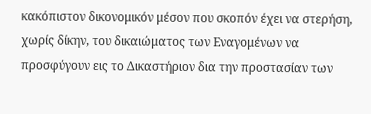κακόπιστον δικονομικόν μέσον που σκοπόν έχει να στερήση, χωρίς δίκην, του δικαιώματος των Εναγομένων να προσφύγουν εις το Δικαστήριον δια την προστασίαν των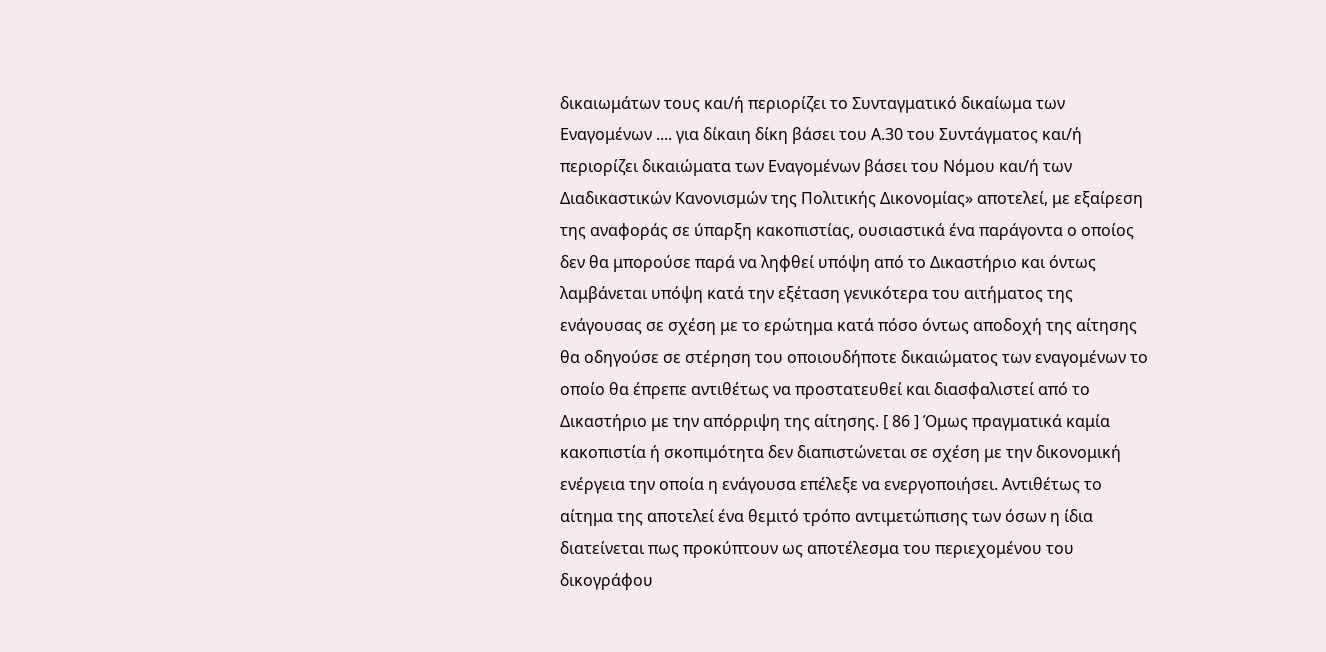δικαιωμάτων τους και/ή περιορίζει το Συνταγματικό δικαίωμα των Εναγομένων .... για δίκαιη δίκη βάσει του Α.30 του Συντάγματος και/ή περιορίζει δικαιώματα των Εναγομένων βάσει του Νόμου και/ή των Διαδικαστικών Κανονισμών της Πολιτικής Δικονομίας» αποτελεί, με εξαίρεση της αναφοράς σε ύπαρξη κακοπιστίας, ουσιαστικά ένα παράγοντα ο οποίος δεν θα μπορούσε παρά να ληφθεί υπόψη από το Δικαστήριο και όντως λαμβάνεται υπόψη κατά την εξέταση γενικότερα του αιτήματος της ενάγουσας σε σχέση με το ερώτημα κατά πόσο όντως αποδοχή της αίτησης θα οδηγούσε σε στέρηση του οποιουδήποτε δικαιώματος των εναγομένων το οποίο θα έπρεπε αντιθέτως να προστατευθεί και διασφαλιστεί από το Δικαστήριο με την απόρριψη της αίτησης. [ 86 ] Όμως πραγματικά καμία κακοπιστία ή σκοπιμότητα δεν διαπιστώνεται σε σχέση με την δικονομική ενέργεια την οποία η ενάγουσα επέλεξε να ενεργοποιήσει. Αντιθέτως το αίτημα της αποτελεί ένα θεμιτό τρόπο αντιμετώπισης των όσων η ίδια διατείνεται πως προκύπτουν ως αποτέλεσμα του περιεχομένου του δικογράφου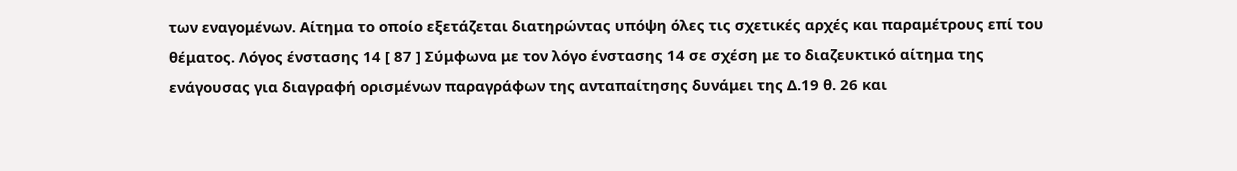των εναγομένων. Αίτημα το οποίο εξετάζεται διατηρώντας υπόψη όλες τις σχετικές αρχές και παραμέτρους επί του θέματος. Λόγος ένστασης 14 [ 87 ] Σύμφωνα με τον λόγο ένστασης 14 σε σχέση με το διαζευκτικό αίτημα της ενάγουσας για διαγραφή ορισμένων παραγράφων της ανταπαίτησης δυνάμει της Δ.19 θ. 26 και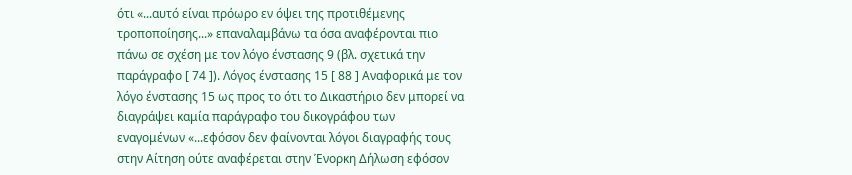ότι «...αυτό είναι πρόωρο εν όψει της προτιθέμενης τροποποίησης...» επαναλαμβάνω τα όσα αναφέρονται πιο πάνω σε σχέση με τον λόγο ένστασης 9 (βλ. σχετικά την παράγραφο [ 74 ]). Λόγος ένστασης 15 [ 88 ] Αναφορικά με τον λόγο ένστασης 15 ως προς το ότι το Δικαστήριο δεν μπορεί να διαγράψει καμία παράγραφο του δικογράφου των εναγομένων «...εφόσον δεν φαίνονται λόγοι διαγραφής τους στην Αίτηση ούτε αναφέρεται στην Ένορκη Δήλωση εφόσον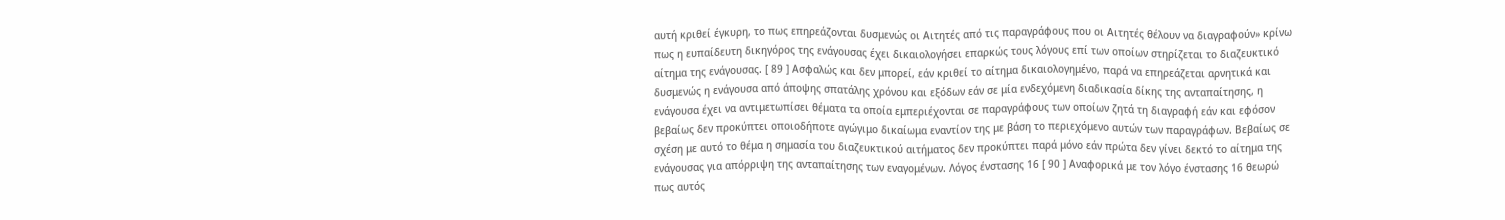αυτή κριθεί έγκυρη, το πως επηρεάζονται δυσμενώς οι Αιτητές από τις παραγράφους που οι Αιτητές θέλουν να διαγραφούν» κρίνω πως η ευπαίδευτη δικηγόρος της ενάγουσας έχει δικαιολογήσει επαρκώς τους λόγους επί των οποίων στηρίζεται το διαζευκτικό αίτημα της ενάγουσας. [ 89 ] Ασφαλώς και δεν μπορεί, εάν κριθεί το αίτημα δικαιολογημένο, παρά να επηρεάζεται αρνητικά και δυσμενώς η ενάγουσα από άποψης σπατάλης χρόνου και εξόδων εάν σε μία ενδεχόμενη διαδικασία δίκης της ανταπαίτησης, η ενάγουσα έχει να αντιμετωπίσει θέματα τα οποία εμπεριέχονται σε παραγράφους των οποίων ζητά τη διαγραφή εάν και εφόσον βεβαίως δεν προκύπτει οποιοδήποτε αγώγιμο δικαίωμα εναντίον της με βάση το περιεχόμενο αυτών των παραγράφων. Βεβαίως σε σχέση με αυτό το θέμα η σημασία του διαζευκτικού αιτήματος δεν προκύπτει παρά μόνο εάν πρώτα δεν γίνει δεκτό το αίτημα της ενάγουσας για απόρριψη της ανταπαίτησης των εναγομένων. Λόγος ένστασης 16 [ 90 ] Αναφορικά με τον λόγο ένστασης 16 θεωρώ πως αυτός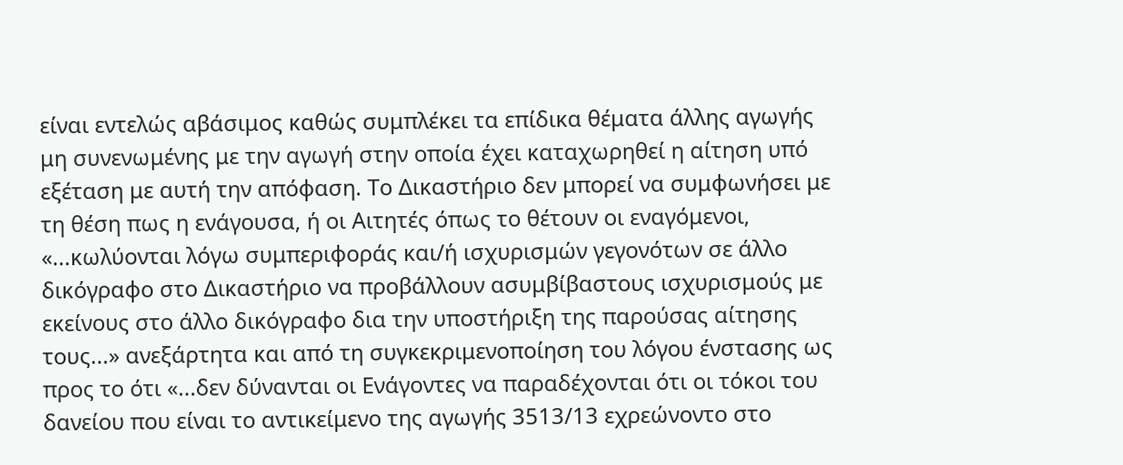είναι εντελώς αβάσιμος καθώς συμπλέκει τα επίδικα θέματα άλλης αγωγής μη συνενωμένης με την αγωγή στην οποία έχει καταχωρηθεί η αίτηση υπό εξέταση με αυτή την απόφαση. Το Δικαστήριο δεν μπορεί να συμφωνήσει με τη θέση πως η ενάγουσα, ή οι Αιτητές όπως το θέτουν οι εναγόμενοι, «...κωλύονται λόγω συμπεριφοράς και/ή ισχυρισμών γεγονότων σε άλλο δικόγραφο στο Δικαστήριο να προβάλλουν ασυμβίβαστους ισχυρισμούς με εκείνους στο άλλο δικόγραφο δια την υποστήριξη της παρούσας αίτησης τους...» ανεξάρτητα και από τη συγκεκριμενοποίηση του λόγου ένστασης ως προς το ότι «...δεν δύνανται οι Ενάγοντες να παραδέχονται ότι οι τόκοι του δανείου που είναι το αντικείμενο της αγωγής 3513/13 εχρεώνοντο στο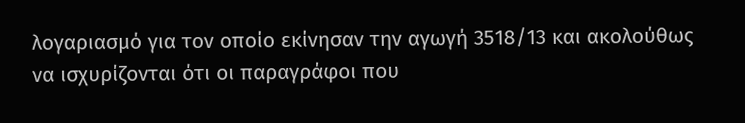λογαριασμό για τον οποίο εκίνησαν την αγωγή 3518/13 και ακολούθως να ισχυρίζονται ότι οι παραγράφοι που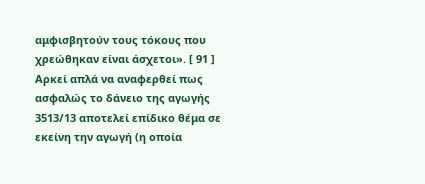αμφισβητούν τους τόκους που χρεώθηκαν είναι άσχετοι». [ 91 ] Αρκεί απλά να αναφερθεί πως ασφαλώς το δάνειο της αγωγής 3513/13 αποτελεί επίδικο θέμα σε εκείνη την αγωγή (η οποία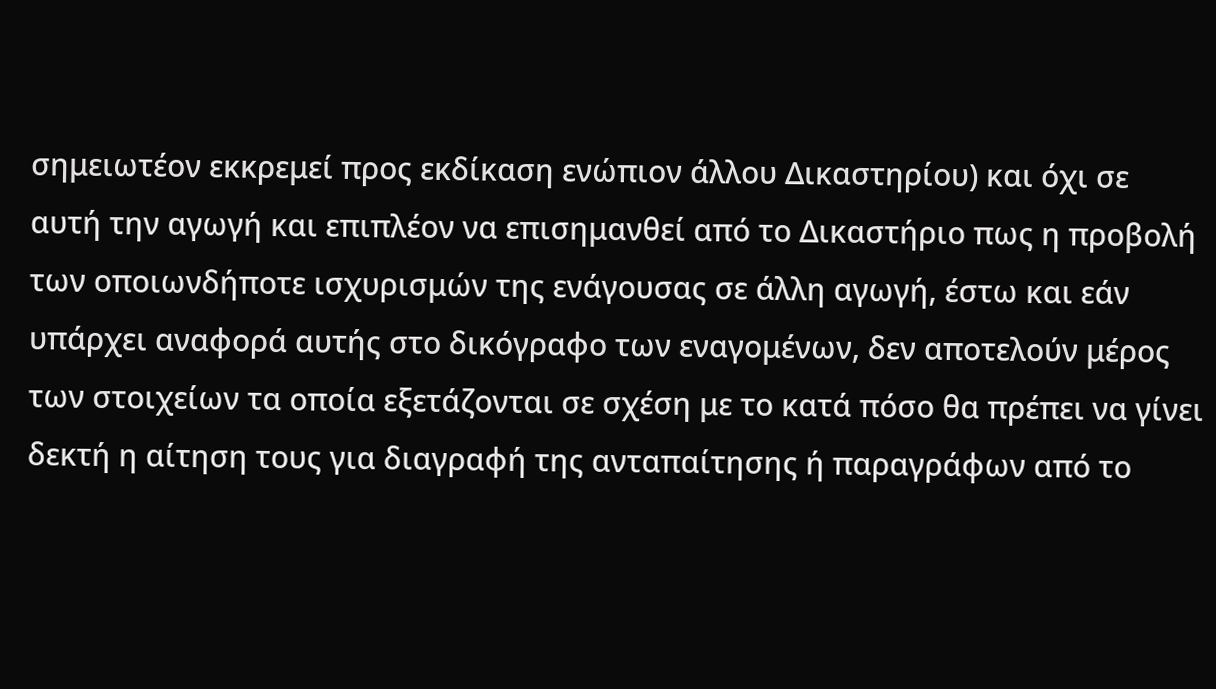σημειωτέον εκκρεμεί προς εκδίκαση ενώπιον άλλου Δικαστηρίου) και όχι σε αυτή την αγωγή και επιπλέον να επισημανθεί από το Δικαστήριο πως η προβολή των οποιωνδήποτε ισχυρισμών της ενάγουσας σε άλλη αγωγή, έστω και εάν υπάρχει αναφορά αυτής στο δικόγραφο των εναγομένων, δεν αποτελούν μέρος των στοιχείων τα οποία εξετάζονται σε σχέση με το κατά πόσο θα πρέπει να γίνει δεκτή η αίτηση τους για διαγραφή της ανταπαίτησης ή παραγράφων από το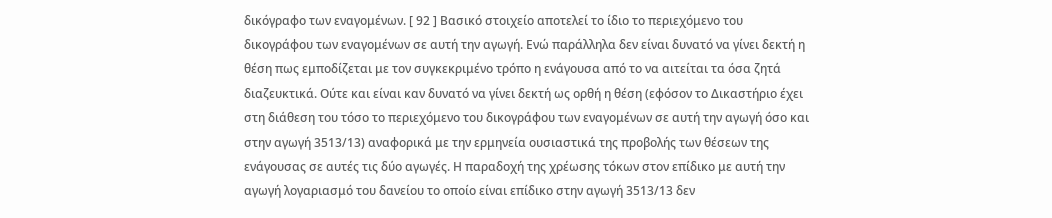δικόγραφο των εναγομένων. [ 92 ] Βασικό στοιχείο αποτελεί το ίδιο το περιεχόμενο του δικογράφου των εναγομένων σε αυτή την αγωγή. Ενώ παράλληλα δεν είναι δυνατό να γίνει δεκτή η θέση πως εμποδίζεται με τον συγκεκριμένο τρόπο η ενάγουσα από το να αιτείται τα όσα ζητά διαζευκτικά. Ούτε και είναι καν δυνατό να γίνει δεκτή ως ορθή η θέση (εφόσον το Δικαστήριο έχει στη διάθεση του τόσο το περιεχόμενο του δικογράφου των εναγομένων σε αυτή την αγωγή όσο και στην αγωγή 3513/13) αναφορικά με την ερμηνεία ουσιαστικά της προβολής των θέσεων της ενάγουσας σε αυτές τις δύο αγωγές. Η παραδοχή της χρέωσης τόκων στον επίδικο με αυτή την αγωγή λογαριασμό του δανείου το οποίο είναι επίδικο στην αγωγή 3513/13 δεν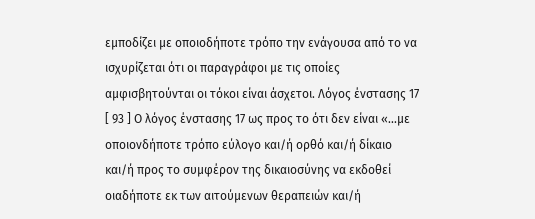εμποδίζει με οποιοδήποτε τρόπο την ενάγουσα από το να ισχυρίζεται ότι οι παραγράφοι με τις οποίες αμφισβητούνται οι τόκοι είναι άσχετοι. Λόγος ένστασης 17 [ 93 ] Ο λόγος ένστασης 17 ως προς το ότι δεν είναι «...με οποιονδήποτε τρόπο εύλογο και/ή ορθό και/ή δίκαιο και/ή προς το συμφέρον της δικαιοσύνης να εκδοθεί οιαδήποτε εκ των αιτούμενων θεραπειών και/ή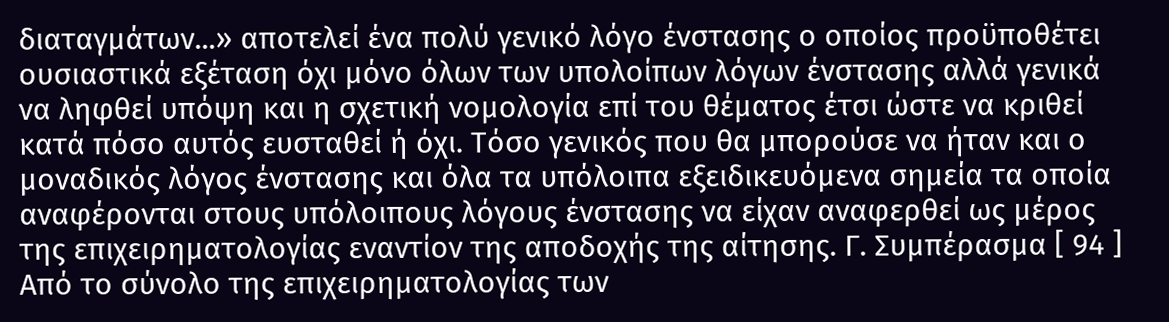διαταγμάτων...» αποτελεί ένα πολύ γενικό λόγο ένστασης ο οποίος προϋποθέτει ουσιαστικά εξέταση όχι μόνο όλων των υπολοίπων λόγων ένστασης αλλά γενικά να ληφθεί υπόψη και η σχετική νομολογία επί του θέματος έτσι ώστε να κριθεί κατά πόσο αυτός ευσταθεί ή όχι. Τόσο γενικός που θα μπορούσε να ήταν και ο μοναδικός λόγος ένστασης και όλα τα υπόλοιπα εξειδικευόμενα σημεία τα οποία αναφέρονται στους υπόλοιπους λόγους ένστασης να είχαν αναφερθεί ως μέρος της επιχειρηματολογίας εναντίον της αποδοχής της αίτησης. Γ. Συμπέρασμα [ 94 ] Από το σύνολο της επιχειρηματολογίας των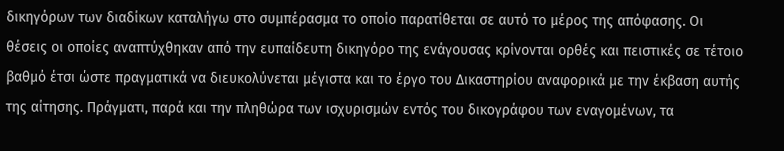δικηγόρων των διαδίκων καταλήγω στο συμπέρασμα το οποίο παρατίθεται σε αυτό το μέρος της απόφασης. Οι θέσεις οι οποίες αναπτύχθηκαν από την ευπαίδευτη δικηγόρο της ενάγουσας κρίνονται ορθές και πειστικές σε τέτοιο βαθμό έτσι ώστε πραγματικά να διευκολύνεται μέγιστα και το έργο του Δικαστηρίου αναφορικά με την έκβαση αυτής της αίτησης. Πράγματι, παρά και την πληθώρα των ισχυρισμών εντός του δικογράφου των εναγομένων, τα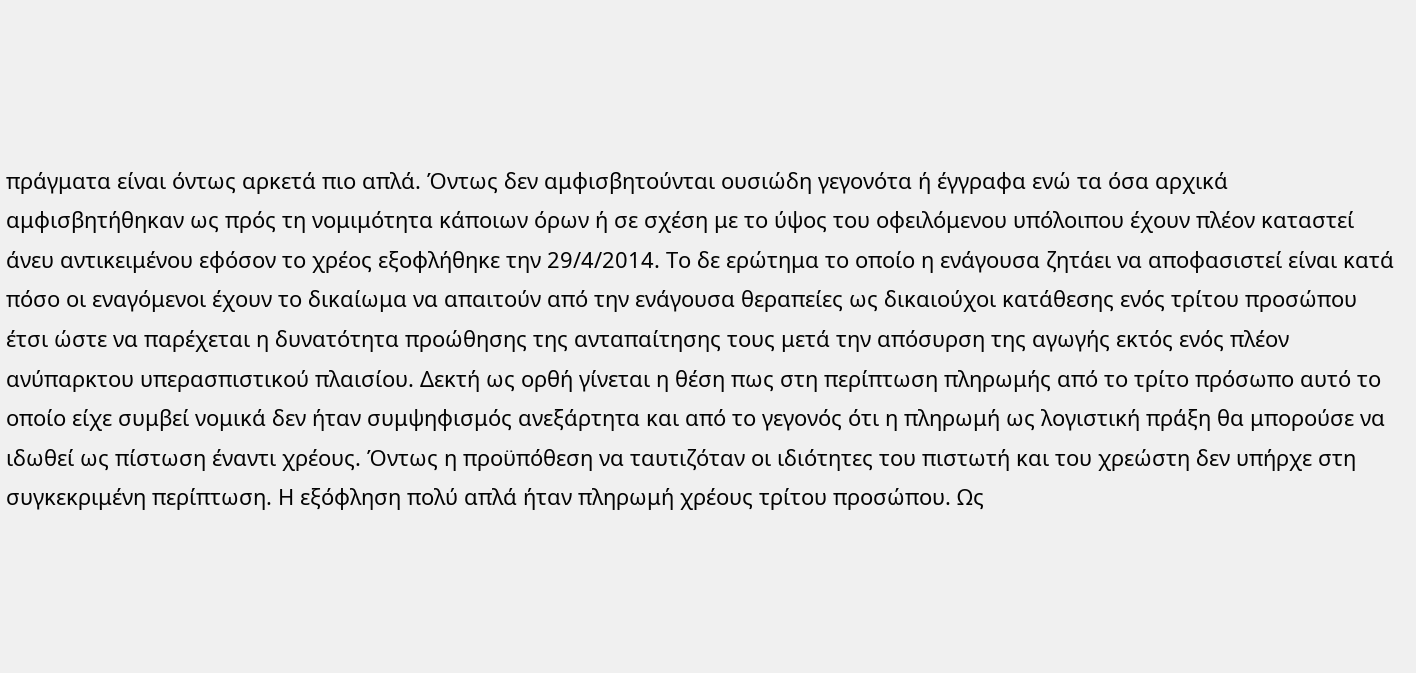πράγματα είναι όντως αρκετά πιο απλά. Όντως δεν αμφισβητούνται ουσιώδη γεγονότα ή έγγραφα ενώ τα όσα αρχικά αμφισβητήθηκαν ως πρός τη νομιμότητα κάποιων όρων ή σε σχέση με το ύψος του οφειλόμενου υπόλοιπου έχουν πλέον καταστεί άνευ αντικειμένου εφόσον το χρέος εξοφλήθηκε την 29/4/2014. Το δε ερώτημα το οποίο η ενάγουσα ζητάει να αποφασιστεί είναι κατά πόσο οι εναγόμενοι έχουν το δικαίωμα να απαιτούν από την ενάγουσα θεραπείες ως δικαιούχοι κατάθεσης ενός τρίτου προσώπου έτσι ώστε να παρέχεται η δυνατότητα προώθησης της ανταπαίτησης τους μετά την απόσυρση της αγωγής εκτός ενός πλέον ανύπαρκτου υπερασπιστικού πλαισίου. Δεκτή ως ορθή γίνεται η θέση πως στη περίπτωση πληρωμής από το τρίτο πρόσωπο αυτό το οποίο είχε συμβεί νομικά δεν ήταν συμψηφισμός ανεξάρτητα και από το γεγονός ότι η πληρωμή ως λογιστική πράξη θα μπορούσε να ιδωθεί ως πίστωση έναντι χρέους. Όντως η προϋπόθεση να ταυτιζόταν οι ιδιότητες του πιστωτή και του χρεώστη δεν υπήρχε στη συγκεκριμένη περίπτωση. Η εξόφληση πολύ απλά ήταν πληρωμή χρέους τρίτου προσώπου. Ως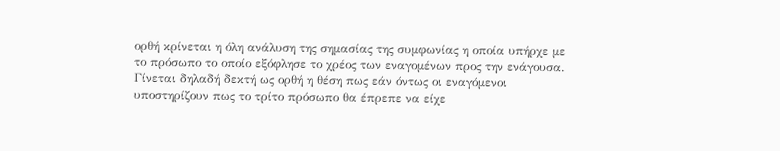ορθή κρίνεται η όλη ανάλυση της σημασίας της συμφωνίας η οποία υπήρχε με το πρόσωπο το οποίο εξόφλησε το χρέος των εναγομένων προς την ενάγουσα. Γίνεται δηλαδή δεκτή ως ορθή η θέση πως εάν όντως οι εναγόμενοι υποστηρίζουν πως το τρίτο πρόσωπο θα έπρεπε να είχε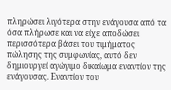πληρώσει λιγότερα στην ενάγουσα από τα όσα πλήρωσε και να είχε αποδώσει περισσότερα βάσει του τιμήματος πώλησης της συμφωνίας, αυτό δεν δημιουργεί αγώγιμο δικαίωμα εναντίον της ενάγουσας. Εναντίον του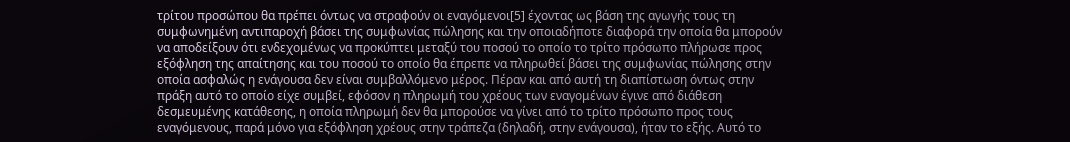τρίτου προσώπου θα πρέπει όντως να στραφούν οι εναγόμενοι[5] έχοντας ως βάση της αγωγής τους τη συμφωνημένη αντιπαροχή βάσει της συμφωνίας πώλησης και την οποιαδήποτε διαφορά την οποία θα μπορούν να αποδείξουν ότι ενδεχομένως να προκύπτει μεταξύ του ποσού το οποίο το τρίτο πρόσωπο πλήρωσε προς εξόφληση της απαίτησης και του ποσού το οποίο θα έπρεπε να πληρωθεί βάσει της συμφωνίας πώλησης στην οποία ασφαλώς η ενάγουσα δεν είναι συμβαλλόμενο μέρος. Πέραν και από αυτή τη διαπίστωση όντως στην πράξη αυτό το οποίο είχε συμβεί, εφόσον η πληρωμή του χρέους των εναγομένων έγινε από διάθεση δεσμευμένης κατάθεσης, η οποία πληρωμή δεν θα μπορούσε να γίνει από το τρίτο πρόσωπο προς τους εναγόμενους, παρά μόνο για εξόφληση χρέους στην τράπεζα (δηλαδή, στην ενάγουσα), ήταν το εξής. Αυτό το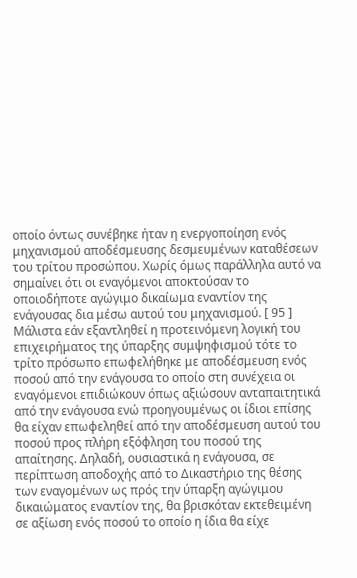οποίο όντως συνέβηκε ήταν η ενεργοποίηση ενός μηχανισμού αποδέσμευσης δεσμευμένων καταθέσεων του τρίτου προσώπου. Χωρίς όμως παράλληλα αυτό να σημαίνει ότι οι εναγόμενοι αποκτούσαν το οποιοδήποτε αγώγιμο δικαίωμα εναντίον της ενάγουσας δια μέσω αυτού του μηχανισμού. [ 95 ] Μάλιστα εάν εξαντληθεί η προτεινόμενη λογική του επιχειρήματος της ύπαρξης συμψηφισμού τότε το τρίτο πρόσωπο επωφελήθηκε με αποδέσμευση ενός ποσού από την ενάγουσα το οποίο στη συνέχεια οι εναγόμενοι επιδιώκουν όπως αξιώσουν ανταπαιτητικά από την ενάγουσα ενώ προηγουμένως οι ίδιοι επίσης θα είχαν επωφεληθεί από την αποδέσμευση αυτού του ποσού προς πλήρη εξόφληση του ποσού της απαίτησης. Δηλαδή, ουσιαστικά η ενάγουσα, σε περίπτωση αποδοχής από το Δικαστήριο της θέσης των εναγομένων ως πρός την ύπαρξη αγώγιμου δικαιώματος εναντίον της, θα βρισκόταν εκτεθειμένη σε αξίωση ενός ποσού το οποίο η ίδια θα είχε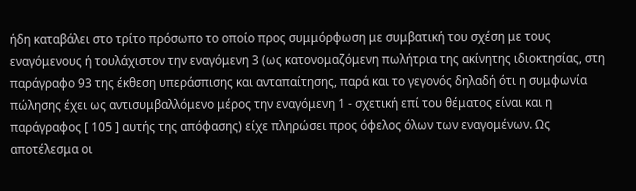ήδη καταβάλει στο τρίτο πρόσωπο το οποίο προς συμμόρφωση με συμβατική του σχέση με τους εναγόμενους ή τουλάχιστον την εναγόμενη 3 (ως κατονομαζόμενη πωλήτρια της ακίνητης ιδιοκτησίας, στη παράγραφο 93 της έκθεση υπεράσπισης και ανταπαίτησης, παρά και το γεγονός δηλαδή ότι η συμφωνία πώλησης έχει ως αντισυμβαλλόμενο μέρος την εναγόμενη 1 - σχετική επί του θέματος είναι και η παράγραφος [ 105 ] αυτής της απόφασης) είχε πληρώσει προς όφελος όλων των εναγομένων. Ως αποτέλεσμα οι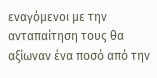εναγόμενοι με την ανταπαίτηση τους θα αξίωναν ένα ποσό από την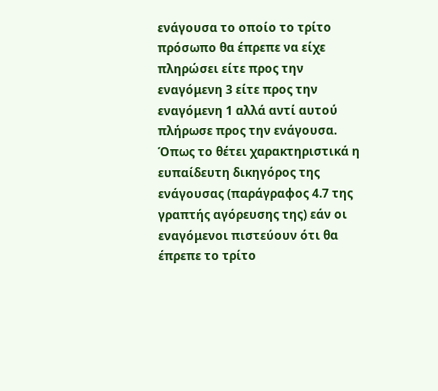ενάγουσα το οποίο το τρίτο πρόσωπο θα έπρεπε να είχε πληρώσει είτε προς την εναγόμενη 3 είτε προς την εναγόμενη 1 αλλά αντί αυτού πλήρωσε προς την ενάγουσα. Όπως το θέτει χαρακτηριστικά η ευπαίδευτη δικηγόρος της ενάγουσας (παράγραφος 4.7 της γραπτής αγόρευσης της) εάν οι εναγόμενοι πιστεύουν ότι θα έπρεπε το τρίτο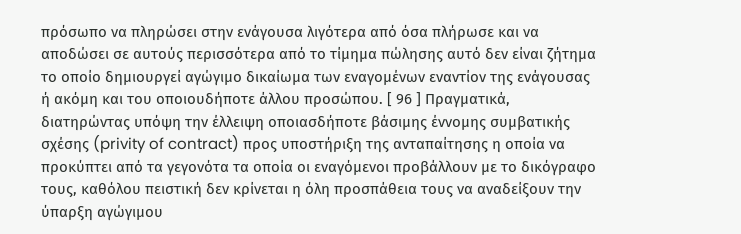πρόσωπο να πληρώσει στην ενάγουσα λιγότερα από όσα πλήρωσε και να αποδώσει σε αυτούς περισσότερα από το τίμημα πώλησης αυτό δεν είναι ζήτημα το οποίο δημιουργεί αγώγιμο δικαίωμα των εναγομένων εναντίον της ενάγουσας ή ακόμη και του οποιουδήποτε άλλου προσώπου. [ 96 ] Πραγματικά, διατηρώντας υπόψη την έλλειψη οποιασδήποτε βάσιμης έννομης συμβατικής σχέσης (privity of contract) προς υποστήριξη της ανταπαίτησης η οποία να προκύπτει από τα γεγονότα τα οποία οι εναγόμενοι προβάλλουν με το δικόγραφο τους, καθόλου πειστική δεν κρίνεται η όλη προσπάθεια τους να αναδείξουν την ύπαρξη αγώγιμου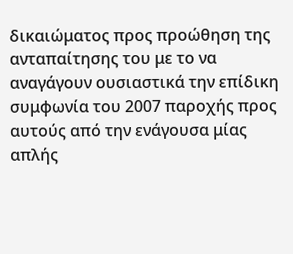δικαιώματος προς προώθηση της ανταπαίτησης του με το να αναγάγουν ουσιαστικά την επίδικη συμφωνία του 2007 παροχής προς αυτούς από την ενάγουσα μίας απλής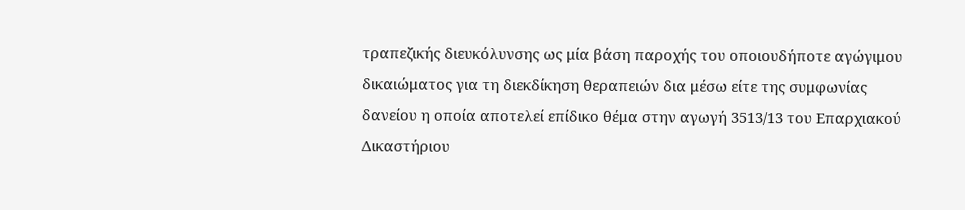τραπεζικής διευκόλυνσης ως μία βάση παροχής του οποιουδήποτε αγώγιμου δικαιώματος για τη διεκδίκηση θεραπειών δια μέσω είτε της συμφωνίας δανείου η οποία αποτελεί επίδικο θέμα στην αγωγή 3513/13 του Επαρχιακού Δικαστήριου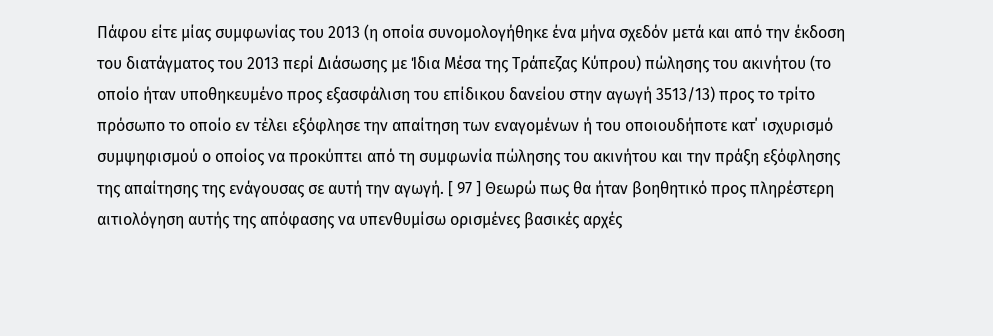Πάφου είτε μίας συμφωνίας του 2013 (η οποία συνομολογήθηκε ένα μήνα σχεδόν μετά και από την έκδοση του διατάγματος του 2013 περί Διάσωσης με Ίδια Μέσα της Τράπεζας Κύπρου) πώλησης του ακινήτου (το οποίο ήταν υποθηκευμένο προς εξασφάλιση του επίδικου δανείου στην αγωγή 3513/13) προς το τρίτο πρόσωπο το οποίο εν τέλει εξόφλησε την απαίτηση των εναγομένων ή του οποιουδήποτε κατ΄ ισχυρισμό συμψηφισμού ο οποίος να προκύπτει από τη συμφωνία πώλησης του ακινήτου και την πράξη εξόφλησης της απαίτησης της ενάγουσας σε αυτή την αγωγή. [ 97 ] Θεωρώ πως θα ήταν βοηθητικό προς πληρέστερη αιτιολόγηση αυτής της απόφασης να υπενθυμίσω ορισμένες βασικές αρχές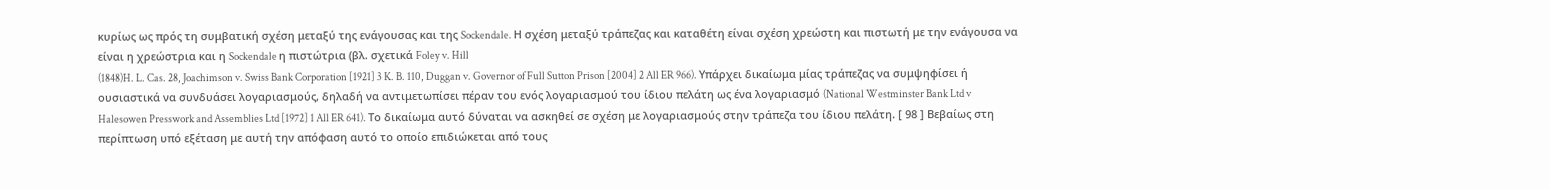κυρίως ως πρός τη συμβατική σχέση μεταξύ της ενάγουσας και της Sockendale. Η σχέση μεταξύ τράπεζας και καταθέτη είναι σχέση χρεώστη και πιστωτή με την ενάγουσα να είναι η χρεώστρια και η Sockendale η πιστώτρια (βλ. σχετικά Foley v. Hill
(1848)H. L. Cas. 28, Joachimson v. Swiss Bank Corporation [1921] 3 K. B. 110, Duggan v. Governor of Full Sutton Prison [2004] 2 All ER 966). Υπάρχει δικαίωμα μίας τράπεζας να συμψηφίσει ή ουσιαστικά να συνδυάσει λογαριασμούς, δηλαδή να αντιμετωπίσει πέραν του ενός λογαριασμού του ίδιου πελάτη ως ένα λογαριασμό (National Westminster Bank Ltd v Halesowen Presswork and Assemblies Ltd [1972] 1 All ER 641). Το δικαίωμα αυτό δύναται να ασκηθεί σε σχέση με λογαριασμούς στην τράπεζα του ίδιου πελάτη. [ 98 ] Βεβαίως στη περίπτωση υπό εξέταση με αυτή την απόφαση αυτό το οποίο επιδιώκεται από τους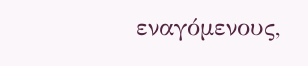εναγόμενους,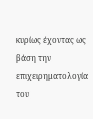κυρίως έχοντας ως βάση την επιχειρηματολογία του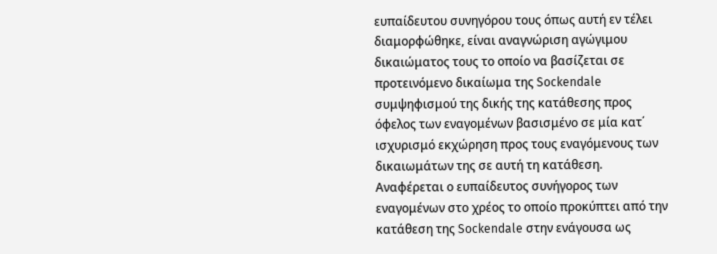ευπαίδευτου συνηγόρου τους όπως αυτή εν τέλει διαμορφώθηκε, είναι αναγνώριση αγώγιμου δικαιώματος τους το οποίο να βασίζεται σε προτεινόμενο δικαίωμα της Sockendale συμψηφισμού της δικής της κατάθεσης προς όφελος των εναγομένων βασισμένο σε μία κατ΄ ισχυρισμό εκχώρηση προς τους εναγόμενους των δικαιωμάτων της σε αυτή τη κατάθεση. Αναφέρεται ο ευπαίδευτος συνήγορος των εναγομένων στο χρέος το οποίο προκύπτει από την κατάθεση της Sockendale στην ενάγουσα ως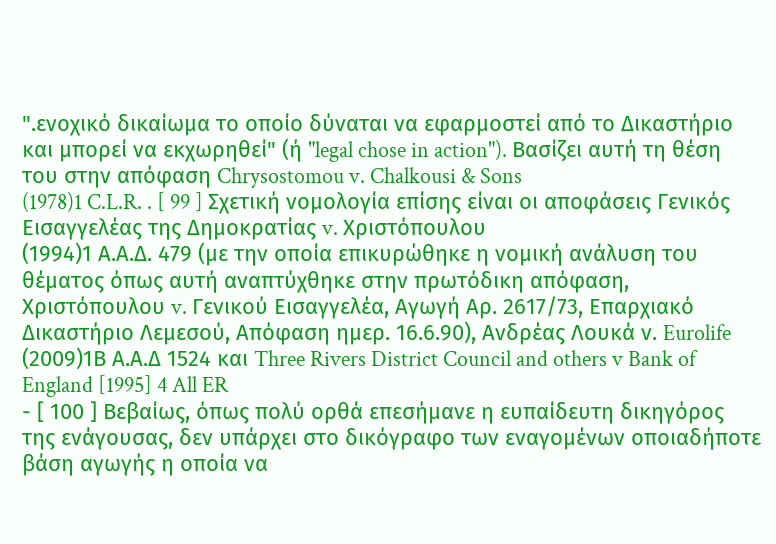".ενοχικό δικαίωμα το οποίο δύναται να εφαρμοστεί από το Δικαστήριο και μπορεί να εκχωρηθεί" (ή "legal chose in action"). Βασίζει αυτή τη θέση του στην απόφαση Chrysostomou v. Chalkousi & Sons
(1978)1 C.L.R. . [ 99 ] Σχετική νομολογία επίσης είναι οι αποφάσεις Γενικός Εισαγγελέας της Δημοκρατίας v. Χριστόπουλου
(1994)1 Α.Α.Δ. 479 (με την οποία επικυρώθηκε η νομική ανάλυση του θέματος όπως αυτή αναπτύχθηκε στην πρωτόδικη απόφαση, Χριστόπουλου v. Γενικού Εισαγγελέα, Αγωγή Αρ. 2617/73, Επαρχιακό Δικαστήριο Λεμεσού, Απόφαση ημερ. 16.6.90), Ανδρέας Λουκά ν. Eurolife
(2009)1Β Α.Α.Δ 1524 και Three Rivers District Council and others v Bank of England [1995] 4 All ER
- [ 100 ] Βεβαίως, όπως πολύ ορθά επεσήμανε η ευπαίδευτη δικηγόρος της ενάγουσας, δεν υπάρχει στο δικόγραφο των εναγομένων οποιαδήποτε βάση αγωγής η οποία να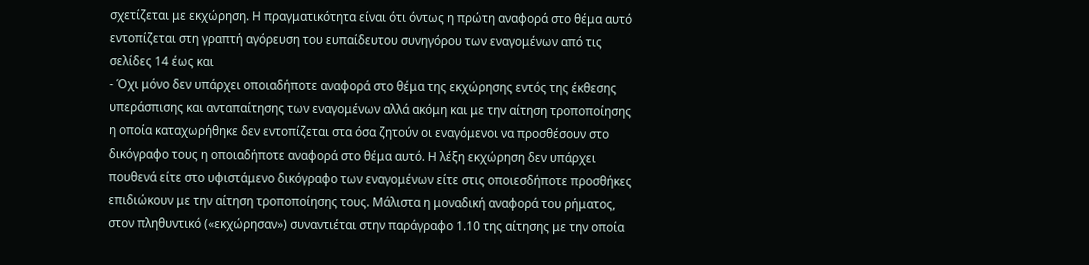σχετίζεται με εκχώρηση. Η πραγματικότητα είναι ότι όντως η πρώτη αναφορά στο θέμα αυτό εντοπίζεται στη γραπτή αγόρευση του ευπαίδευτου συνηγόρου των εναγομένων από τις σελίδες 14 έως και
- Όχι μόνο δεν υπάρχει οποιαδήποτε αναφορά στο θέμα της εκχώρησης εντός της έκθεσης υπεράσπισης και ανταπαίτησης των εναγομένων αλλά ακόμη και με την αίτηση τροποποίησης η οποία καταχωρήθηκε δεν εντοπίζεται στα όσα ζητούν οι εναγόμενοι να προσθέσουν στο δικόγραφο τους η οποιαδήποτε αναφορά στο θέμα αυτό. Η λέξη εκχώρηση δεν υπάρχει πουθενά είτε στο υφιστάμενο δικόγραφο των εναγομένων είτε στις οποιεσδήποτε προσθήκες επιδιώκουν με την αίτηση τροποποίησης τους. Μάλιστα η μοναδική αναφορά του ρήματος, στον πληθυντικό («εκχώρησαν») συναντιέται στην παράγραφο 1.10 της αίτησης με την οποία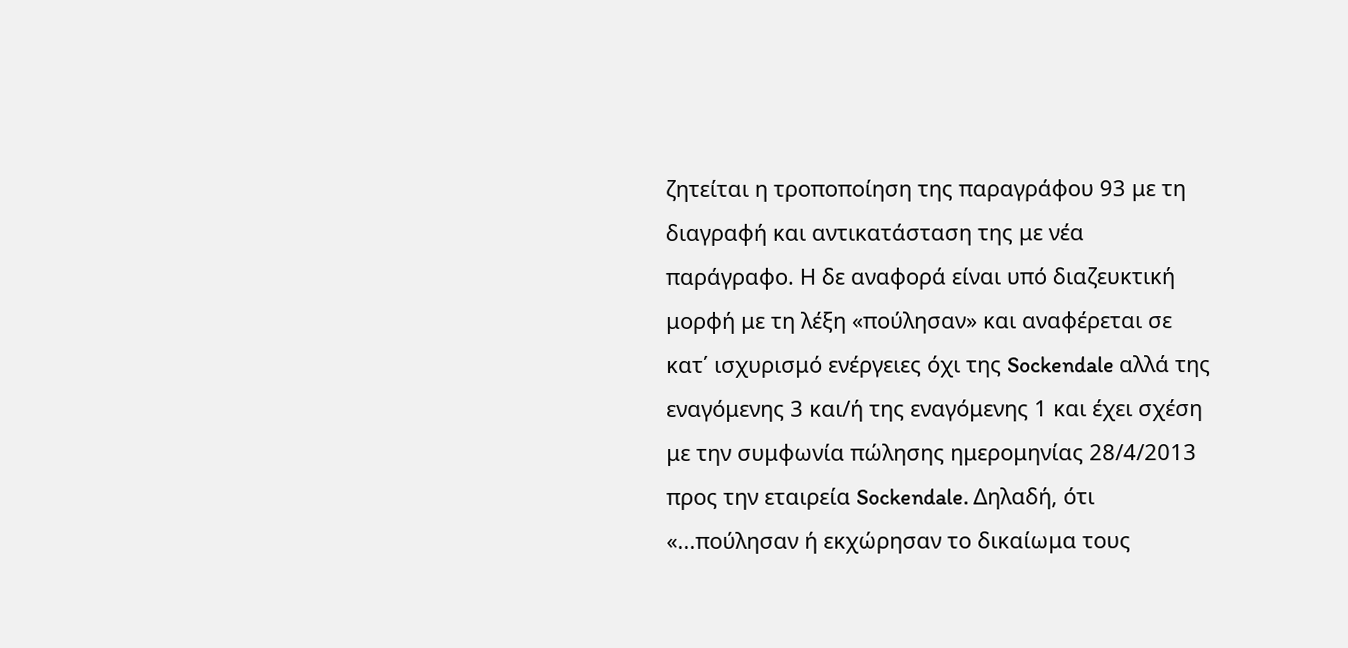ζητείται η τροποποίηση της παραγράφου 93 με τη διαγραφή και αντικατάσταση της με νέα παράγραφο. Η δε αναφορά είναι υπό διαζευκτική μορφή με τη λέξη «πούλησαν» και αναφέρεται σε κατ΄ ισχυρισμό ενέργειες όχι της Sockendale αλλά της εναγόμενης 3 και/ή της εναγόμενης 1 και έχει σχέση με την συμφωνία πώλησης ημερομηνίας 28/4/2013 προς την εταιρεία Sockendale. Δηλαδή, ότι «...πούλησαν ή εκχώρησαν το δικαίωμα τους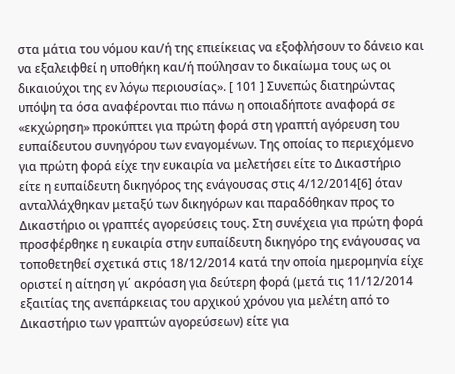στα μάτια του νόμου και/ή της επιείκειας να εξοφλήσουν το δάνειο και να εξαλειφθεί η υποθήκη και/ή πούλησαν το δικαίωμα τους ως οι δικαιούχοι της εν λόγω περιουσίας». [ 101 ] Συνεπώς διατηρώντας υπόψη τα όσα αναφέρονται πιο πάνω η οποιαδήποτε αναφορά σε «εκχώρηση» προκύπτει για πρώτη φορά στη γραπτή αγόρευση του ευπαίδευτου συνηγόρου των εναγομένων. Της οποίας το περιεχόμενο για πρώτη φορά είχε την ευκαιρία να μελετήσει είτε το Δικαστήριο είτε η ευπαίδευτη δικηγόρος της ενάγουσας στις 4/12/2014[6] όταν ανταλλάχθηκαν μεταξύ των δικηγόρων και παραδόθηκαν προς το Δικαστήριο οι γραπτές αγορεύσεις τους. Στη συνέχεια για πρώτη φορά προσφέρθηκε η ευκαιρία στην ευπαίδευτη δικηγόρο της ενάγουσας να τοποθετηθεί σχετικά στις 18/12/2014 κατά την οποία ημερομηνία είχε οριστεί η αίτηση γι΄ ακρόαση για δεύτερη φορά (μετά τις 11/12/2014 εξαιτίας της ανεπάρκειας του αρχικού χρόνου για μελέτη από το Δικαστήριο των γραπτών αγορεύσεων) είτε για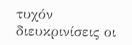τυχόν διευκρινίσεις οι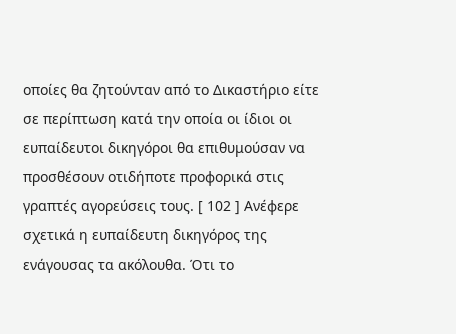οποίες θα ζητούνταν από το Δικαστήριο είτε σε περίπτωση κατά την οποία οι ίδιοι οι ευπαίδευτοι δικηγόροι θα επιθυμούσαν να προσθέσουν οτιδήποτε προφορικά στις γραπτές αγορεύσεις τους. [ 102 ] Ανέφερε σχετικά η ευπαίδευτη δικηγόρος της ενάγουσας τα ακόλουθα. Ότι το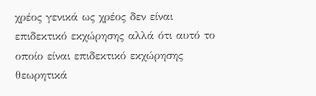χρέος γενικά ως χρέος δεν είναι επιδεκτικό εκχώρησης αλλά ότι αυτό το οποίο είναι επιδεκτικό εκχώρησης θεωρητικά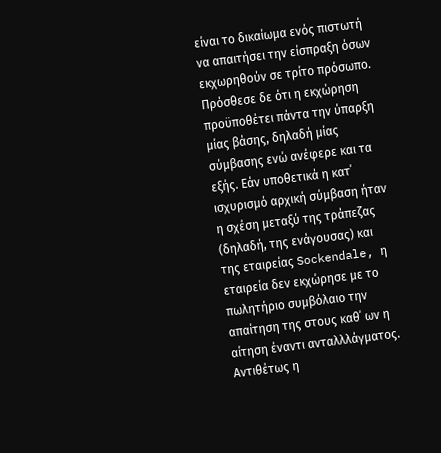είναι το δικαίωμα ενός πιστωτή να απαιτήσει την είσπραξη όσων εκχωρηθούν σε τρίτο πρόσωπο. Πρόσθεσε δε ότι η εκχώρηση προϋποθέτει πάντα την ύπαρξη μίας βάσης, δηλαδή μίας σύμβασης ενώ ανέφερε και τα εξής. Εάν υποθετικά η κατ΄ ισχυρισμό αρχική σύμβαση ήταν η σχέση μεταξύ της τράπεζας (δηλαδή, της ενάγουσας) και της εταιρείας Sockendale, η εταιρεία δεν εκχώρησε με το πωλητήριο συμβόλαιο την απαίτηση της στους καθ΄ ων η αίτηση έναντι ανταλλλάγματος. Αντιθέτως η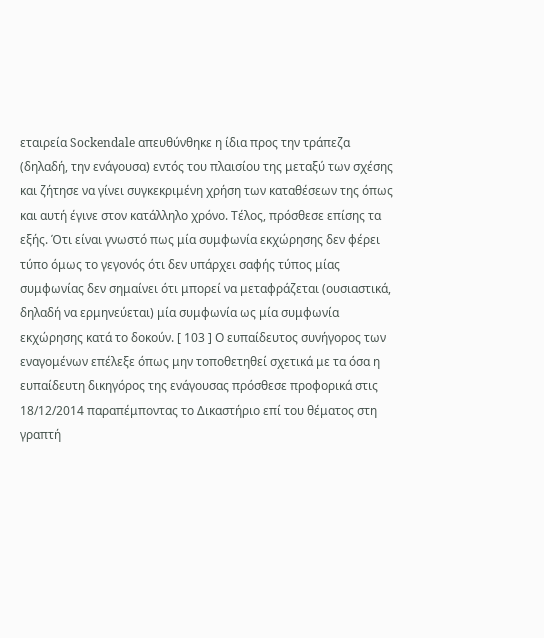εταιρεία Sockendale απευθύνθηκε η ίδια προς την τράπεζα (δηλαδή, την ενάγουσα) εντός του πλαισίου της μεταξύ των σχέσης και ζήτησε να γίνει συγκεκριμένη χρήση των καταθέσεων της όπως και αυτή έγινε στον κατάλληλο χρόνο. Τέλος, πρόσθεσε επίσης τα εξής. Ότι είναι γνωστό πως μία συμφωνία εκχώρησης δεν φέρει τύπο όμως το γεγονός ότι δεν υπάρχει σαφής τύπος μίας συμφωνίας δεν σημαίνει ότι μπορεί να μεταφράζεται (ουσιαστικά, δηλαδή να ερμηνεύεται) μία συμφωνία ως μία συμφωνία εκχώρησης κατά το δοκούν. [ 103 ] Ο ευπαίδευτος συνήγορος των εναγομένων επέλεξε όπως μην τοποθετηθεί σχετικά με τα όσα η ευπαίδευτη δικηγόρος της ενάγουσας πρόσθεσε προφορικά στις 18/12/2014 παραπέμποντας το Δικαστήριο επί του θέματος στη γραπτή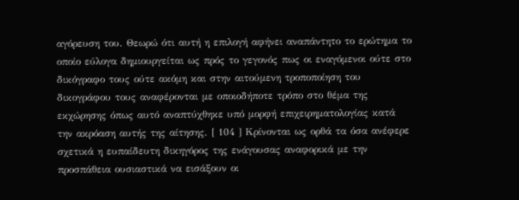αγόρευση του. Θεωρώ ότι αυτή η επιλογή αφήνει αναπάντητο το ερώτημα το οποίο εύλογα δημιουργείται ως πρός το γεγονός πως οι εναγόμενοι ούτε στο δικόγραφο τους ούτε ακόμη και στην αιτούμενη τροποποίηση του δικογράφου τους αναφέρονται με οποιοδήποτε τρόπο στο θέμα της εκχώρησης όπως αυτό αναπτύχθηκε υπό μορφή επιχειρηματολογίας κατά την ακρόαση αυτής της αίτησης. [ 104 ] Κρίνονται ως ορθά τα όσα ανέφερε σχετικά η ευπαίδευτη δικηγόρος της ενάγουσας αναφορικά με την προσπάθεια ουσιαστικά να εισάξουν οι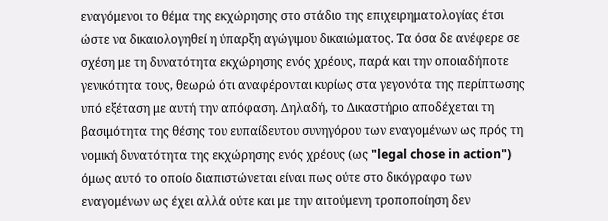εναγόμενοι το θέμα της εκχώρησης στο στάδιο της επιχειρηματολογίας έτσι ώστε να δικαιολογηθεί η ύπαρξη αγώγιμου δικαιώματος. Τα όσα δε ανέφερε σε σχέση με τη δυνατότητα εκχώρησης ενός χρέους, παρά και την οποιαδήποτε γενικότητα τους, θεωρώ ότι αναφέρονται κυρίως στα γεγονότα της περίπτωσης υπό εξέταση με αυτή την απόφαση. Δηλαδή, το Δικαστήριο αποδέχεται τη βασιμότητα της θέσης του ευπαίδευτου συνηγόρου των εναγομένων ως πρός τη νομική δυνατότητα της εκχώρησης ενός χρέους (ως "legal chose in action") όμως αυτό το οποίο διαπιστώνεται είναι πως ούτε στο δικόγραφο των εναγομένων ως έχει αλλά ούτε και με την αιτούμενη τροποποίηση δεν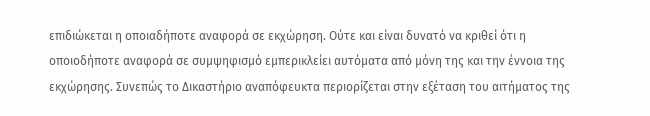επιδιώκεται η οποιαδήποτε αναφορά σε εκχώρηση. Ούτε και είναι δυνατό να κριθεί ότι η οποιοδήποτε αναφορά σε συμψηφισμό εμπερικλείει αυτόματα από μόνη της και την έννοια της εκχώρησης. Συνεπώς το Δικαστήριο αναπόφευκτα περιορίζεται στην εξέταση του αιτήματος της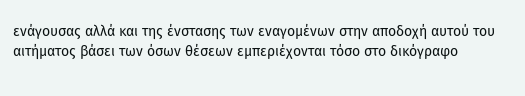ενάγουσας αλλά και της ένστασης των εναγομένων στην αποδοχή αυτού του αιτήματος βάσει των όσων θέσεων εμπεριέχονται τόσο στο δικόγραφο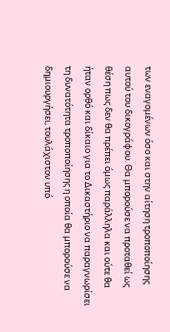των εναγομένων όσο και στην αίτηση τροποποίησης αυτού του δικογράφου. Θα μπορούσε να προταθεί ως θέση πως δεν θα πρέπει όμως παράλληλα και ούτε θα ήταν ορθό και δίκαιο για το Δικαστήριο να παραγνωρίσει τη δυνατότητα τροποποίησης η οποία θα μπορούσε να δημιουργήσει, τουλάχιστον υπό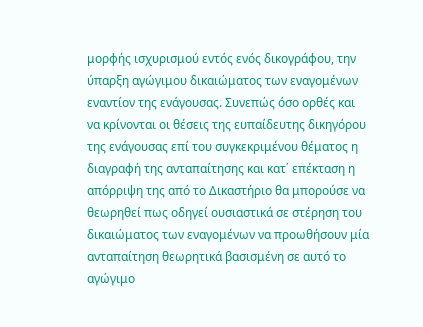μορφής ισχυρισμού εντός ενός δικογράφου, την ύπαρξη αγώγιμου δικαιώματος των εναγομένων εναντίον της ενάγουσας. Συνεπώς όσο ορθές και να κρίνονται οι θέσεις της ευπαίδευτης δικηγόρου της ενάγουσας επί του συγκεκριμένου θέματος η διαγραφή της ανταπαίτησης και κατ΄ επέκταση η απόρριψη της από το Δικαστήριο θα μπορούσε να θεωρηθεί πως οδηγεί ουσιαστικά σε στέρηση του δικαιώματος των εναγομένων να προωθήσουν μία ανταπαίτηση θεωρητικά βασισμένη σε αυτό το αγώγιμο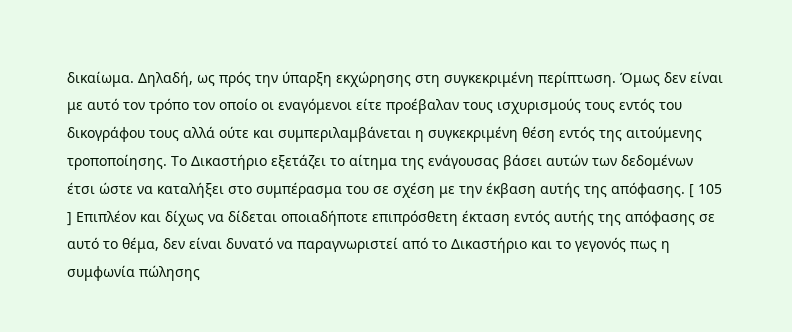δικαίωμα. Δηλαδή, ως πρός την ύπαρξη εκχώρησης στη συγκεκριμένη περίπτωση. Όμως δεν είναι με αυτό τον τρόπο τον οποίο οι εναγόμενοι είτε προέβαλαν τους ισχυρισμούς τους εντός του δικογράφου τους αλλά ούτε και συμπεριλαμβάνεται η συγκεκριμένη θέση εντός της αιτούμενης τροποποίησης. Το Δικαστήριο εξετάζει το αίτημα της ενάγουσας βάσει αυτών των δεδομένων έτσι ώστε να καταλήξει στο συμπέρασμα του σε σχέση με την έκβαση αυτής της απόφασης. [ 105 ] Επιπλέον και δίχως να δίδεται οποιαδήποτε επιπρόσθετη έκταση εντός αυτής της απόφασης σε αυτό το θέμα, δεν είναι δυνατό να παραγνωριστεί από το Δικαστήριο και το γεγονός πως η συμφωνία πώλησης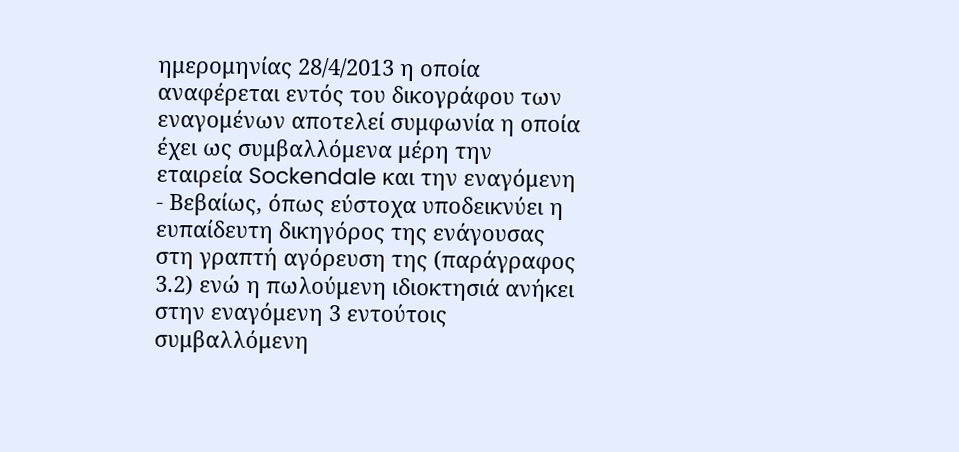ημερομηνίας 28/4/2013 η οποία αναφέρεται εντός του δικογράφου των εναγομένων αποτελεί συμφωνία η οποία έχει ως συμβαλλόμενα μέρη την εταιρεία Sockendale και την εναγόμενη
- Βεβαίως, όπως εύστοχα υποδεικνύει η ευπαίδευτη δικηγόρος της ενάγουσας στη γραπτή αγόρευση της (παράγραφος 3.2) ενώ η πωλούμενη ιδιοκτησιά ανήκει στην εναγόμενη 3 εντούτοις συμβαλλόμενη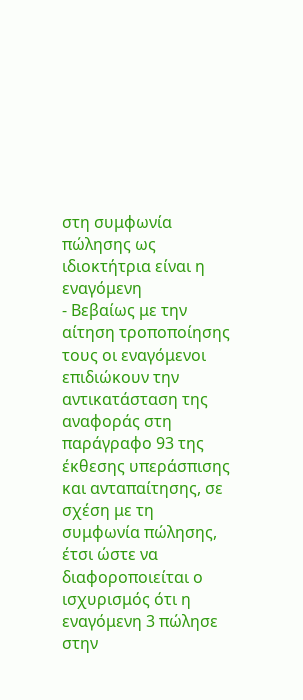στη συμφωνία πώλησης ως ιδιοκτήτρια είναι η εναγόμενη
- Βεβαίως με την αίτηση τροποποίησης τους οι εναγόμενοι επιδιώκουν την αντικατάσταση της αναφοράς στη παράγραφο 93 της έκθεσης υπεράσπισης και ανταπαίτησης, σε σχέση με τη συμφωνία πώλησης, έτσι ώστε να διαφοροποιείται ο ισχυρισμός ότι η εναγόμενη 3 πώλησε στην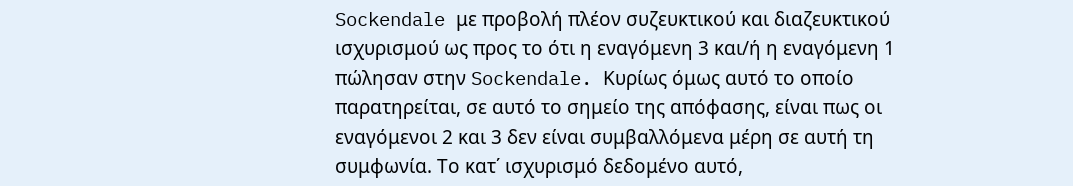Sockendale με προβολή πλέον συζευκτικού και διαζευκτικού ισχυρισμού ως προς το ότι η εναγόμενη 3 και/ή η εναγόμενη 1 πώλησαν στην Sockendale. Κυρίως όμως αυτό το οποίο παρατηρείται, σε αυτό το σημείο της απόφασης, είναι πως οι εναγόμενοι 2 και 3 δεν είναι συμβαλλόμενα μέρη σε αυτή τη συμφωνία. Το κατ΄ ισχυρισμό δεδομένο αυτό,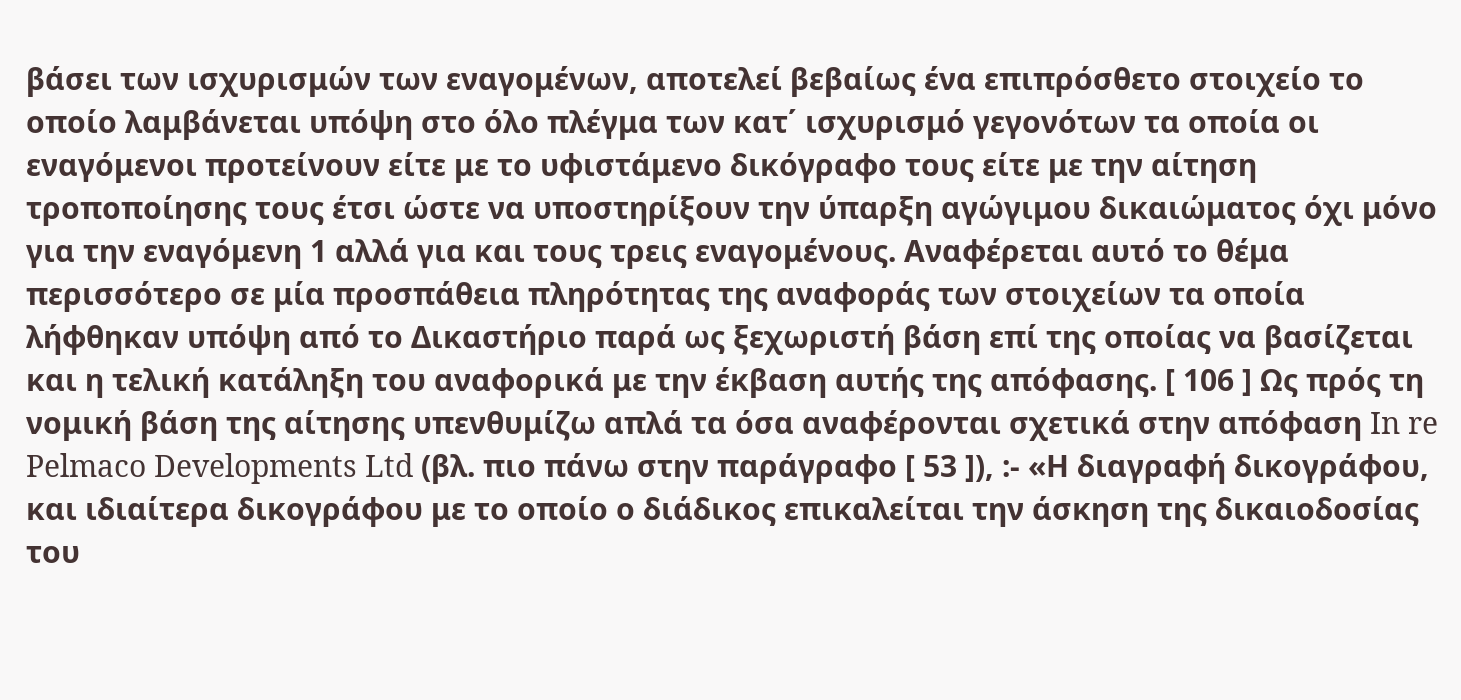βάσει των ισχυρισμών των εναγομένων, αποτελεί βεβαίως ένα επιπρόσθετο στοιχείο το οποίο λαμβάνεται υπόψη στο όλο πλέγμα των κατ΄ ισχυρισμό γεγονότων τα οποία οι εναγόμενοι προτείνουν είτε με το υφιστάμενο δικόγραφο τους είτε με την αίτηση τροποποίησης τους έτσι ώστε να υποστηρίξουν την ύπαρξη αγώγιμου δικαιώματος όχι μόνο για την εναγόμενη 1 αλλά για και τους τρεις εναγομένους. Αναφέρεται αυτό το θέμα περισσότερο σε μία προσπάθεια πληρότητας της αναφοράς των στοιχείων τα οποία λήφθηκαν υπόψη από το Δικαστήριο παρά ως ξεχωριστή βάση επί της οποίας να βασίζεται και η τελική κατάληξη του αναφορικά με την έκβαση αυτής της απόφασης. [ 106 ] Ως πρός τη νομική βάση της αίτησης υπενθυμίζω απλά τα όσα αναφέρονται σχετικά στην απόφαση In re Pelmaco Developments Ltd (βλ. πιο πάνω στην παράγραφο [ 53 ]), :- «Η διαγραφή δικογράφου, και ιδιαίτερα δικογράφου με το οποίο ο διάδικος επικαλείται την άσκηση της δικαιοδοσίας του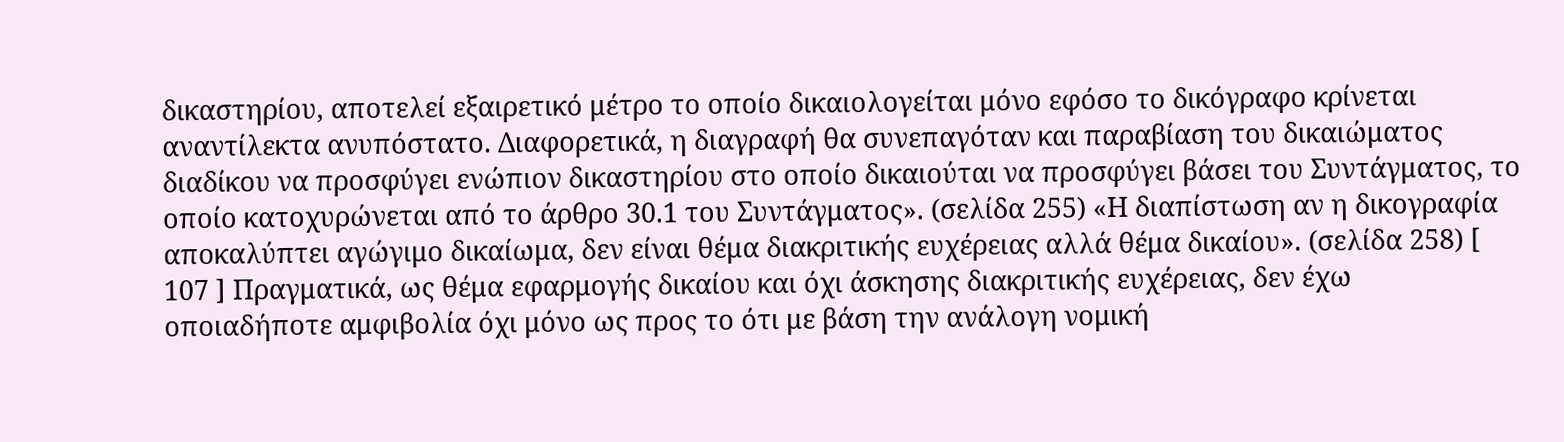δικαστηρίου, αποτελεί εξαιρετικό μέτρο το οποίο δικαιολογείται μόνο εφόσο το δικόγραφο κρίνεται αναντίλεκτα ανυπόστατο. Διαφορετικά, η διαγραφή θα συνεπαγόταν και παραβίαση του δικαιώματος διαδίκου να προσφύγει ενώπιον δικαστηρίου στο οποίο δικαιούται να προσφύγει βάσει του Συντάγματος, το οποίο κατοχυρώνεται από το άρθρο 30.1 του Συντάγματος». (σελίδα 255) «Η διαπίστωση αν η δικογραφία αποκαλύπτει αγώγιμο δικαίωμα, δεν είναι θέμα διακριτικής ευχέρειας αλλά θέμα δικαίου». (σελίδα 258) [ 107 ] Πραγματικά, ως θέμα εφαρμογής δικαίου και όχι άσκησης διακριτικής ευχέρειας, δεν έχω οποιαδήποτε αμφιβολία όχι μόνο ως προς το ότι με βάση την ανάλογη νομική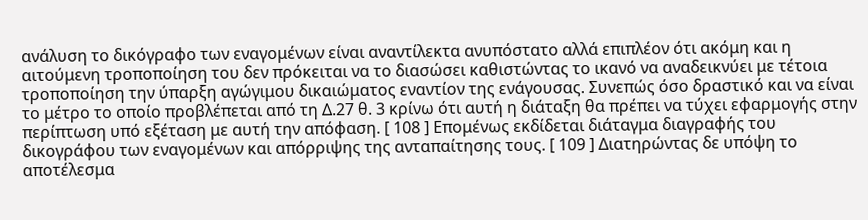ανάλυση το δικόγραφο των εναγομένων είναι αναντίλεκτα ανυπόστατο αλλά επιπλέον ότι ακόμη και η αιτούμενη τροποποίηση του δεν πρόκειται να το διασώσει καθιστώντας το ικανό να αναδεικνύει με τέτοια τροποποίηση την ύπαρξη αγώγιμου δικαιώματος εναντίον της ενάγουσας. Συνεπώς όσο δραστικό και να είναι το μέτρο το οποίο προβλέπεται από τη Δ.27 θ. 3 κρίνω ότι αυτή η διάταξη θα πρέπει να τύχει εφαρμογής στην περίπτωση υπό εξέταση με αυτή την απόφαση. [ 108 ] Επομένως εκδίδεται διάταγμα διαγραφής του δικογράφου των εναγομένων και απόρριψης της ανταπαίτησης τους. [ 109 ] Διατηρώντας δε υπόψη το αποτέλεσμα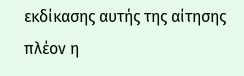εκδίκασης αυτής της αίτησης πλέον η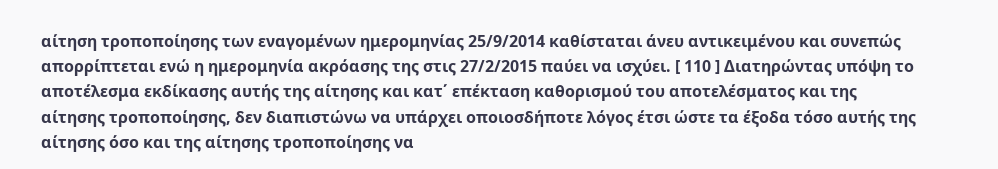αίτηση τροποποίησης των εναγομένων ημερομηνίας 25/9/2014 καθίσταται άνευ αντικειμένου και συνεπώς απορρίπτεται ενώ η ημερομηνία ακρόασης της στις 27/2/2015 παύει να ισχύει. [ 110 ] Διατηρώντας υπόψη το αποτέλεσμα εκδίκασης αυτής της αίτησης και κατ΄ επέκταση καθορισμού του αποτελέσματος και της αίτησης τροποποίησης, δεν διαπιστώνω να υπάρχει οποιοσδήποτε λόγος έτσι ώστε τα έξοδα τόσο αυτής της αίτησης όσο και της αίτησης τροποποίησης να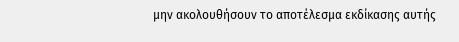μην ακολουθήσουν το αποτέλεσμα εκδίκασης αυτής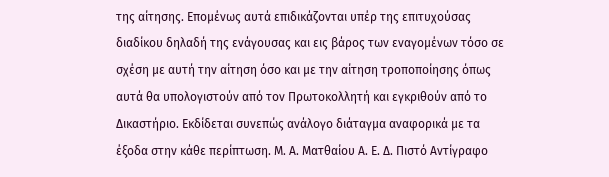της αίτησης. Επομένως αυτά επιδικάζονται υπέρ της επιτυχούσας διαδίκου δηλαδή της ενάγουσας και εις βάρος των εναγομένων τόσο σε σχέση με αυτή την αίτηση όσο και με την αίτηση τροποποίησης όπως αυτά θα υπολογιστούν από τον Πρωτοκολλητή και εγκριθούν από το Δικαστήριο. Εκδίδεται συνεπώς ανάλογο διάταγμα αναφορικά με τα έξοδα στην κάθε περίπτωση. Μ. Α. Ματθαίου Α. Ε. Δ. Πιστό Αντίγραφο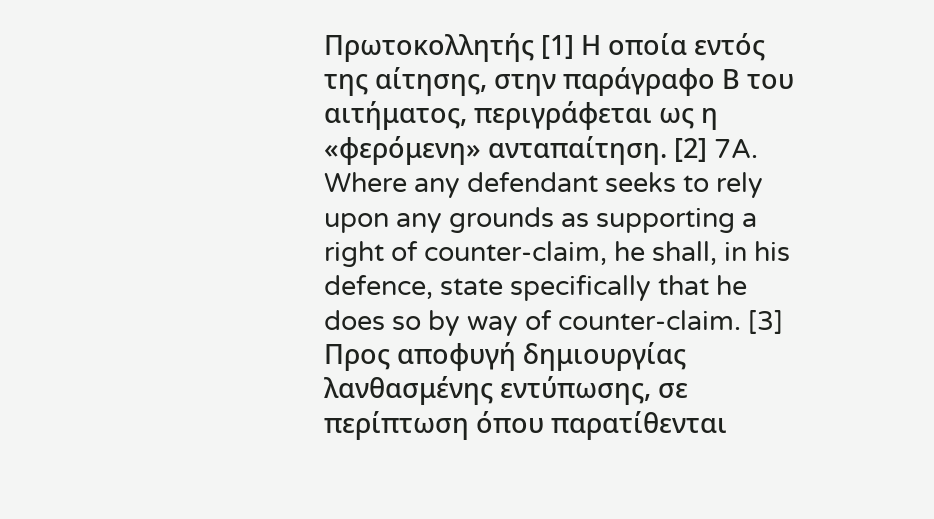Πρωτοκολλητής [1] Η οποία εντός της αίτησης, στην παράγραφο Β του αιτήματος, περιγράφεται ως η «φερόμενη» ανταπαίτηση. [2] 7A. Where any defendant seeks to rely upon any grounds as supporting a right of counter-claim, he shall, in his defence, state specifically that he does so by way of counter-claim. [3] Προς αποφυγή δημιουργίας λανθασμένης εντύπωσης, σε περίπτωση όπου παρατίθενται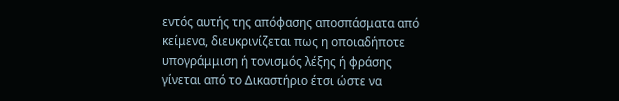εντός αυτής της απόφασης αποσπάσματα από κείμενα, διευκρινίζεται πως η οποιαδήποτε υπογράμμιση ή τονισμός λέξης ή φράσης γίνεται από το Δικαστήριο έτσι ώστε να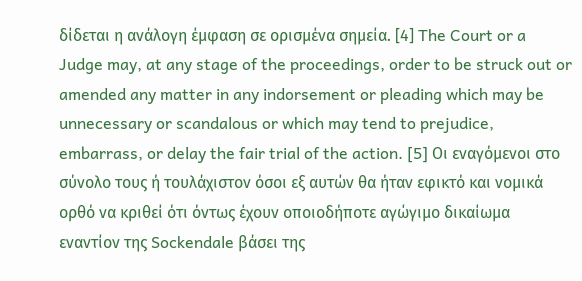δίδεται η ανάλογη έμφαση σε ορισμένα σημεία. [4] The Court or a Judge may, at any stage of the proceedings, order to be struck out or amended any matter in any indorsement or pleading which may be unnecessary or scandalous or which may tend to prejudice, embarrass, or delay the fair trial of the action. [5] Οι εναγόμενοι στο σύνολο τους ή τουλάχιστον όσοι εξ αυτών θα ήταν εφικτό και νομικά ορθό να κριθεί ότι όντως έχουν οποιοδήποτε αγώγιμο δικαίωμα εναντίον της Sockendale βάσει της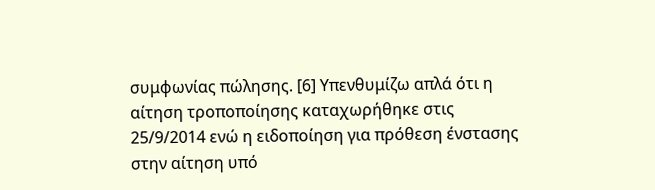συμφωνίας πώλησης. [6] Υπενθυμίζω απλά ότι η αίτηση τροποποίησης καταχωρήθηκε στις 25/9/2014 ενώ η ειδοποίηση για πρόθεση ένστασης στην αίτηση υπό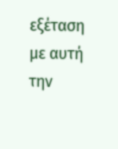εξέταση με αυτή την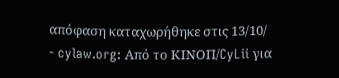απόφαση καταχωρήθηκε στις 13/10/
- cylaw.org: Από το ΚΙΝOΠ/CyLii για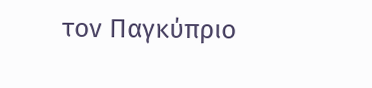τον Παγκύπριο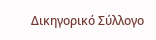Δικηγορικό Σύλλογο